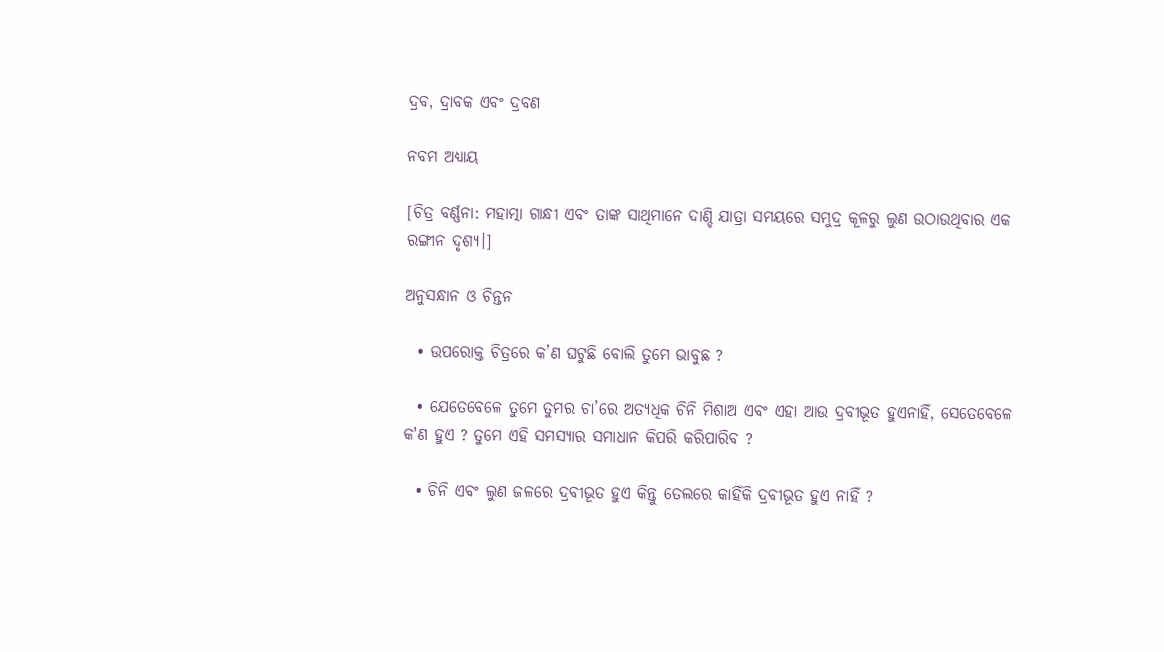ଦ୍ରବ, ଦ୍ରାବକ ଏବଂ ଦ୍ରବଣ

ନବମ ଅଧ୍ୟାୟ

[ଚିତ୍ର ବର୍ଣ୍ଣନା: ମହାତ୍ମା ଗାନ୍ଧୀ ଏବଂ ତାଙ୍କ ସାଥିମାନେ ଦାଣ୍ଡି ଯାତ୍ରା ସମୟରେ ସମୁଦ୍ର କୂଳରୁ ଲୁଣ ଉଠାଉଥିବାର ଏକ ରଙ୍ଗୀନ ଦୃଶ୍ୟ।]

ଅନୁସନ୍ଧାନ ଓ ଚିନ୍ତନ

  • ଉପରୋକ୍ତ ଚିତ୍ରରେ କ’ଣ ଘଟୁଛି ବୋଲି ତୁମେ ଭାବୁଛ ?

  • ଯେତେବେଳେ ତୁମେ ତୁମର ଚା’ରେ ଅତ୍ୟଧିକ ଚିନି ମିଶାଅ ଏବଂ ଏହା ଆଉ ଦ୍ରବୀଭୂତ ହୁଏନାହିଁ, ସେତେବେଳେ କ'ଣ ହୁଏ ? ତୁମେ ଏହି ସମସ୍ୟାର ସମାଧାନ କିପରି କରିପାରିବ ?

  • ଚିନି ଏବଂ ଲୁଣ ଜଳରେ ଦ୍ରବୀଭୂତ ହୁଏ କିନ୍ତୁ ତେଲରେ କାହିଁକି ଦ୍ରବୀଭୂତ ହୁଏ ନାହିଁ ?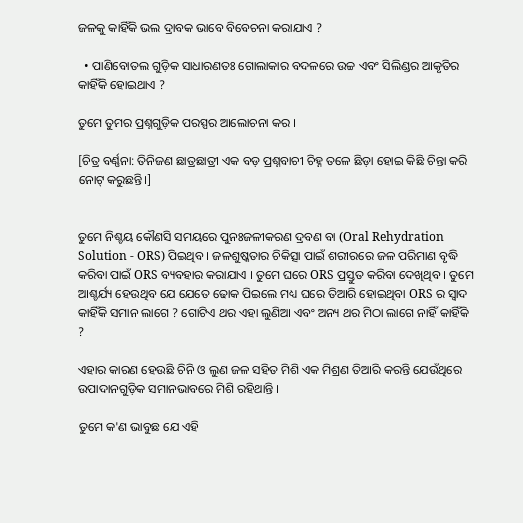ଜଳକୁ କାହିଁକି ଭଲ ଦ୍ରାବକ ଭାବେ ବିବେଚନା କରାଯାଏ ?

  • ପାଣିବୋତଲ ଗୁଡ଼ିକ ସାଧାରଣତଃ ଗୋଲାକାର ବଦଳରେ ଉଚ୍ଚ ଏବଂ ସିଲିଣ୍ଡର ଆକୃତିର କାହିଁକି ହୋଇଥାଏ ?

ତୁମେ ତୁମର ପ୍ରଶ୍ନଗୁଡ଼ିକ ପରସ୍ପର ଆଲୋଚନା କର ।

[ଚିତ୍ର ବର୍ଣ୍ଣନା: ତିନିଜଣ ଛାତ୍ରଛାତ୍ରୀ ଏକ ବଡ଼ ପ୍ରଶ୍ନବାଚୀ ଚିହ୍ନ ତଳେ ଛିଡ଼ା ହୋଇ କିଛି ଚିନ୍ତା କରି ନୋଟ୍ କରୁଛନ୍ତି।]


ତୁମେ ନିଶ୍ଚୟ କୌଣସି ସମୟରେ ପୁନଃଜଳୀକରଣ ଦ୍ରବଣ ବା (Oral Rehydration Solution - ORS) ପିଇଥିବ । ଜଳଶୁଷ୍କତାର ଚିକିତ୍ସା ପାଇଁ ଶରୀରରେ ଜଳ ପରିମାଣ ବୃଦ୍ଧି କରିବା ପାଇଁ ORS ବ୍ୟବହାର କରାଯାଏ । ତୁମେ ଘରେ ORS ପ୍ରସ୍ତୁତ କରିବା ଦେଖିଥିବ । ତୁମେ ଆଶ୍ଚର୍ଯ୍ୟ ହେଉଥିବ ଯେ ଯେତେ ଢୋକ ପିଇଲେ ମଧ୍ୟ ଘରେ ତିଆରି ହୋଇଥିବା ORS ର ସ୍ୱାଦ କାହିଁକି ସମାନ ଲାଗେ ? ଗୋଟିଏ ଥର ଏହା ଲୁଣିଆ ଏବଂ ଅନ୍ୟ ଥର ମିଠା ଲାଗେ ନାହିଁ କାହିଁକି ?

ଏହାର କାରଣ ହେଉଛି ଚିନି ଓ ଲୁଣ ଜଳ ସହିତ ମିଶି ଏକ ମିଶ୍ରଣ ତିଆରି କରନ୍ତି ଯେଉଁଥିରେ ଉପାଦାନଗୁଡ଼ିକ ସମାନଭାବରେ ମିଶି ରହିଥାନ୍ତି ।

ତୁମେ କ'ଣ ଭାବୁଛ ଯେ ଏହି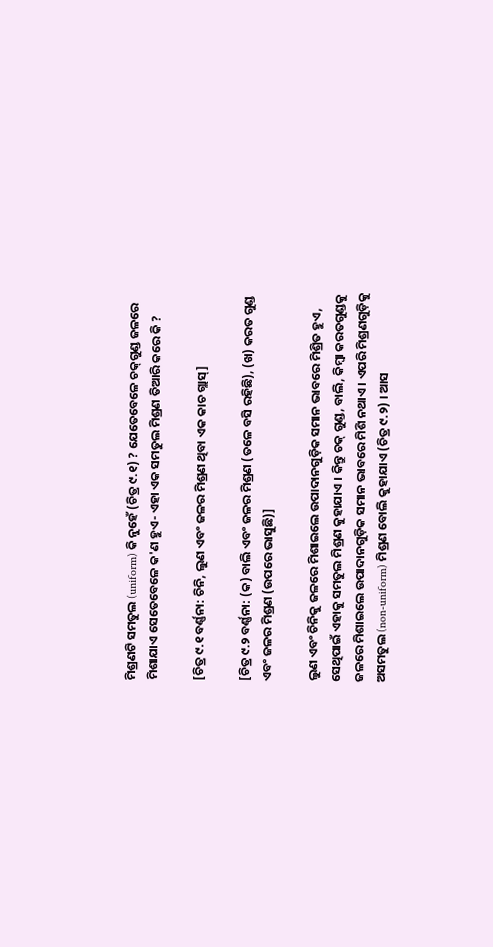ମିଶ୍ରଣଟି ସମତୁଲ (uniform) କି ନୁହେଁ (ଚିତ୍ର ୯.୧) ? ଯେତେବେଳେ ଚକ୍‌ଗୁଣ୍ଡ ଜଳରେ ମିଶାଯାଏ ସେତେବେଳେ କ'ଣ ହୁଏ- ଏହା ଏକ ସମତୁଲ ମିଶ୍ରଣ ତିଆରି କରେ କି ?

[ଚିତ୍ର ୯.୧ ବର୍ଣ୍ଣନା: ଚିନି, ଲୁଣ ଏବଂ ଜଳର ମିଶ୍ରଣ ଥିବା ଏକ କାଚ ଗ୍ଲାସ୍]

[ଚିତ୍ର ୯.୨ ବର୍ଣ୍ଣନା: (କ) ବାଲି ଏବଂ ଜଳର ମିଶ୍ରଣ (ତଳେ ବସି ରହିଛି), (ଖ) କରତ ଗୁଣ୍ଡ ଏବଂ ଜଳର ମିଶ୍ରଣ (ଉପରେ ଭାସୁଛି)]

ଲୁଣ ଏବଂ ଚିନିକୁ ଜଳରେ ମିଶାଇଲେ ଉପାଦାନଗୁଡ଼ିକ ସମାନ ଭାବରେ ମିଶ୍ରିତ ହୁଏ, ସେଥିପାଇଁ ଏହାକୁ ସମତୁଲ ମିଶ୍ରଣ କୁହାଯାଏ । କିନ୍ତୁ ଚକ୍ ଗୁଣ୍ଡ, ବାଲି, କିମ୍ବା କରତଗୁଣ୍ଡକୁ ଜଳରେ ମିଶାଇଲେ ଉପାଦାନଗୁଡ଼ିକ ସମାନ ଭାବରେ ମିଶି ନଥାଏ । ଏପରି ମିଶ୍ରଣଗୁଡ଼ିକୁ ଅସମତୁଲ (non-uniform) ମିଶ୍ରଣ ବୋଲି କୁହାଯାଏ (ଚିତ୍ର ୯.୨) । ଆସ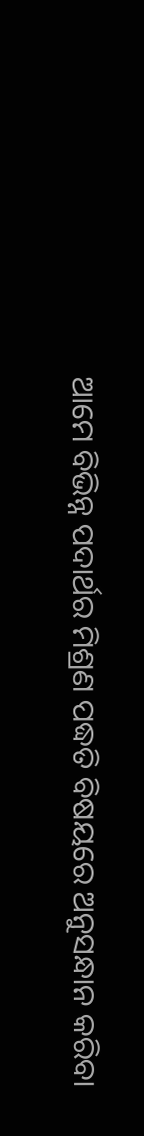ଆମେ ବିଭିନ୍ନ ପଦାର୍ଥର ମିଶ୍ରଣ ପଦ୍ଧତି ବିଷୟରେ ଅନୁସନ୍ଧାନ କରିବା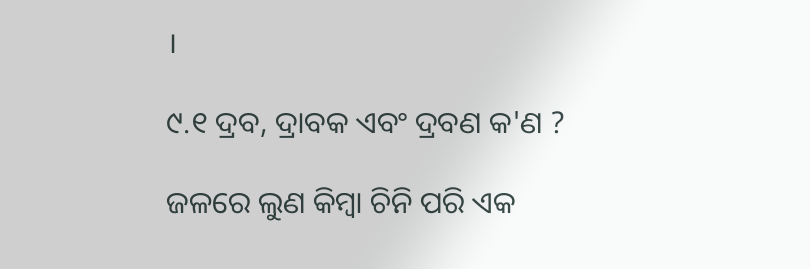।

୯.୧ ଦ୍ରବ, ଦ୍ରାବକ ଏବଂ ଦ୍ରବଣ କ'ଣ ?

ଜଳରେ ଲୁଣ କିମ୍ବା ଚିନି ପରି ଏକ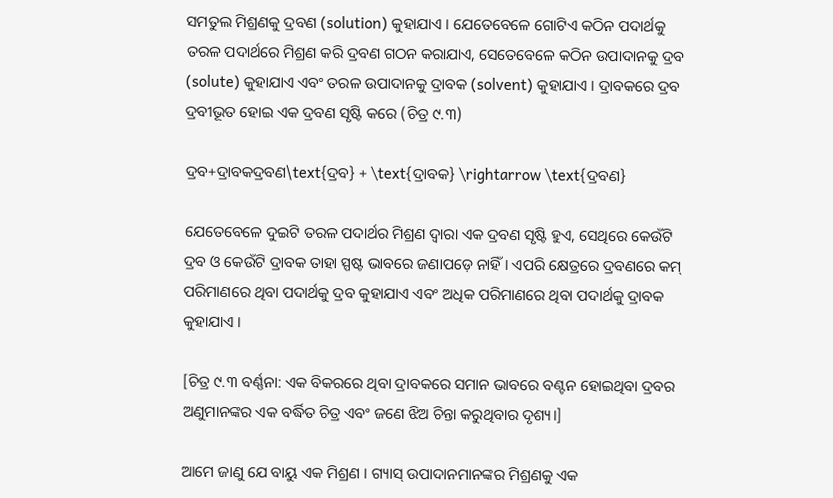ସମତୁଲ ମିଶ୍ରଣକୁ ଦ୍ରବଣ (solution) କୁହାଯାଏ । ଯେତେବେଳେ ଗୋଟିଏ କଠିନ ପଦାର୍ଥକୁ ତରଳ ପଦାର୍ଥରେ ମିଶ୍ରଣ କରି ଦ୍ରବଣ ଗଠନ କରାଯାଏ, ସେତେବେଳେ କଠିନ ଉପାଦାନକୁ ଦ୍ରବ (solute) କୁହାଯାଏ ଏବଂ ତରଳ ଉପାଦାନକୁ ଦ୍ରାବକ (solvent) କୁହାଯାଏ । ଦ୍ରାବକରେ ଦ୍ରବ ଦ୍ରବୀଭୂତ ହୋଇ ଏକ ଦ୍ରବଣ ସୃଷ୍ଟି କରେ (ଚିତ୍ର ୯.୩)

ଦ୍ରବ+ଦ୍ରାବକଦ୍ରବଣ\text{ଦ୍ରବ} + \text{ଦ୍ରାବକ} \rightarrow \text{ଦ୍ରବଣ}

ଯେତେବେଳେ ଦୁଇଟି ତରଳ ପଦାର୍ଥର ମିଶ୍ରଣ ଦ୍ୱାରା ଏକ ଦ୍ରବଣ ସୃଷ୍ଟି ହୁଏ, ସେଥିରେ କେଉଁଟି ଦ୍ରବ ଓ କେଉଁଟି ଦ୍ରାବକ ତାହା ସ୍ପଷ୍ଟ ଭାବରେ ଜଣାପଡ଼େ ନାହିଁ । ଏପରି କ୍ଷେତ୍ରରେ ଦ୍ରବଣରେ କମ୍ ପରିମାଣରେ ଥିବା ପଦାର୍ଥକୁ ଦ୍ରବ କୁହାଯାଏ ଏବଂ ଅଧିକ ପରିମାଣରେ ଥିବା ପଦାର୍ଥକୁ ଦ୍ରାବକ କୁହାଯାଏ ।

[ଚିତ୍ର ୯.୩ ବର୍ଣ୍ଣନା: ଏକ ବିକରରେ ଥିବା ଦ୍ରାବକରେ ସମାନ ଭାବରେ ବଣ୍ଟନ ହୋଇଥିବା ଦ୍ରବର ଅଣୁମାନଙ୍କର ଏକ ବର୍ଦ୍ଧିତ ଚିତ୍ର ଏବଂ ଜଣେ ଝିଅ ଚିନ୍ତା କରୁଥିବାର ଦୃଶ୍ୟ।]

ଆମେ ଜାଣୁ ଯେ ବାୟୁ ଏକ ମିଶ୍ରଣ । ଗ୍ୟାସ୍ ଉପାଦାନମାନଙ୍କର ମିଶ୍ରଣକୁ ଏକ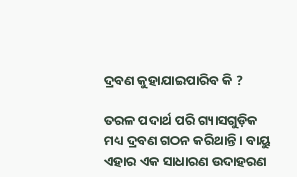ଦ୍ରବଣ କୁହାଯାଇପାରିବ କି ?

ତରଳ ପଦାର୍ଥ ପରି ଗ୍ୟାସଗୁଡ଼ିକ ମଧ୍ୟ ଦ୍ରବଣ ଗଠନ କରିଥାନ୍ତି । ବାୟୁ ଏହାର ଏକ ସାଧାରଣ ଉଦାହରଣ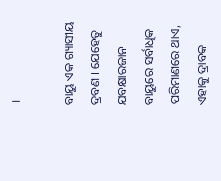।

ବାୟୁ ଏକ ଗ୍ୟାସୀୟ ଦ୍ରବଣ । ଯେହେତୁ ଯବକ୍ଷାରଜାନ ବାୟୁରେ ସର୍ବାଧିକ ପରିମାଣରେ ଥାଏ, ଏହାକୁ ଦ୍ରାବକ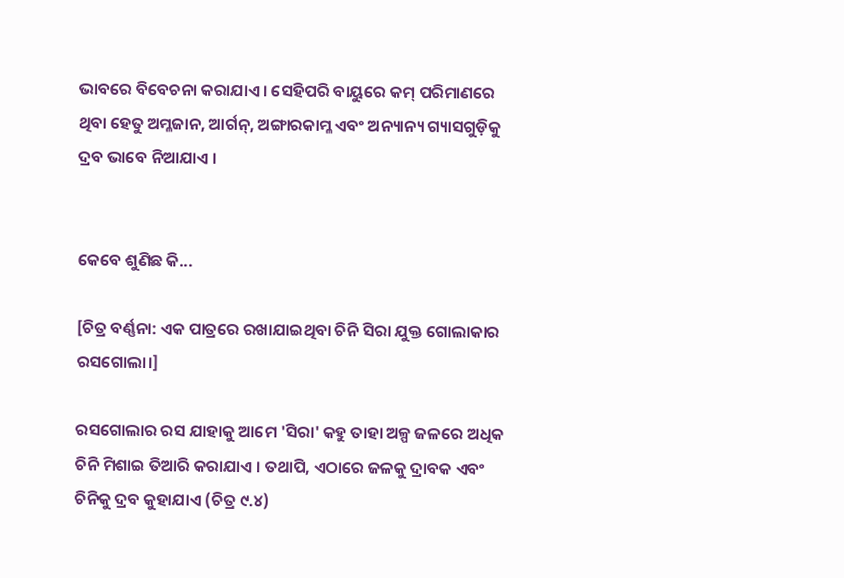ଭାବରେ ବିବେଚନା କରାଯାଏ । ସେହିପରି ବାୟୁରେ କମ୍ ପରିମାଣରେ ଥିବା ହେତୁ ଅମ୍ଳଜାନ, ଆର୍ଗନ୍, ଅଙ୍ଗାରକାମ୍ଳ ଏବଂ ଅନ୍ୟାନ୍ୟ ଗ୍ୟାସଗୁଡ଼ିକୁ ଦ୍ରବ ଭାବେ ନିଆଯାଏ ।


କେବେ ଶୁଣିଛ କି...

[ଚିତ୍ର ବର୍ଣ୍ଣନା: ଏକ ପାତ୍ରରେ ରଖାଯାଇଥିବା ଚିନି ସିରା ଯୁକ୍ତ ଗୋଲାକାର ରସଗୋଲା।]

ରସଗୋଲାର ରସ ଯାହାକୁ ଆମେ 'ସିରା' କହୁ ତାହା ଅଳ୍ପ ଜଳରେ ଅଧିକ ଚିନି ମିଶାଇ ତିଆରି କରାଯାଏ । ତଥାପି, ଏଠାରେ ଜଳକୁ ଦ୍ରାବକ ଏବଂ ଚିନିକୁ ଦ୍ରବ କୁହାଯାଏ (ଚିତ୍ର ୯.୪)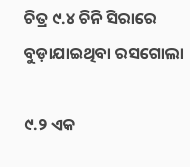ଚିତ୍ର ୯.୪ ଚିନି ସିରାରେ ବୁଡ଼ାଯାଇଥିବା ରସଗୋଲା

୯.୨ ଏକ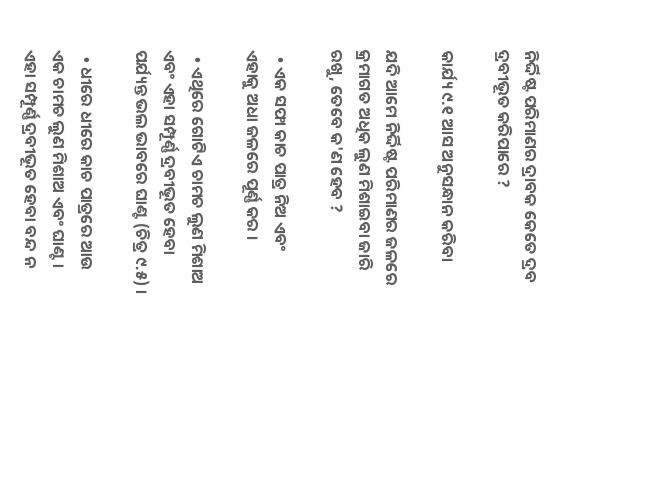ନିର୍ଦ୍ଦିଷ୍ଟ ପରିମାଣର ଦ୍ରାବକ କେତେ ଦ୍ରବ ଦ୍ରବୀଭୂତ କରିପାରେ ?

କାର୍ଯ୍ୟ ୯.୧ ଆସ ଅନୁସନ୍ଧାନ କରିବା

ଯଦି ଆମେ ନିର୍ଦ୍ଦିଷ୍ଟ ପରିମାଣର ଜଳରେ କ୍ରମାଗତ ଅଧିକ ଲୁଣ ମିଶାଇବା ଜାରି ରଖୁ, ତେବେ କ'ଣ ହେବ ?

  • ଏକ ସଫା କାଚ ପାତ୍ର ନିଅ ଏବଂ ଏହାକୁ ଅଧା ଜଳରେ ପୂର୍ଣ୍ଣ କର ।

  • ଏଥିରେ ଗୋଟିଏ ଚାମଚ ଲୁଣ ମିଶାଅ ଏବଂ ଏହା ସମ୍ପୂର୍ଣ୍ଣ ଦ୍ରବୀଭୂତ ହେବା ପର୍ଯ୍ୟନ୍ତ ଭଲ ଭାବରେ ଘାଣ୍ଟ (ଚିତ୍ର ୯.୫) ।

  • ଧୀରେ ଧୀରେ କାଚ ପାତ୍ରରେ ଆଉ ଏକ ଚାମଚ ଲୁଣ ମିଶାଅ ଏବଂ ଘାଣ୍ଟ । ଏହା ସମ୍ପୂର୍ଣ୍ଣ ଦ୍ରବୀଭୂତ ହେବା ବନ୍ଦ ନ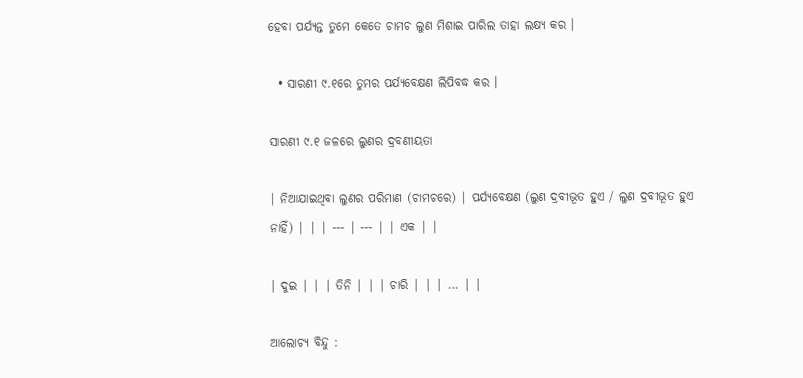ହେବା ପର୍ଯ୍ୟନ୍ତ ତୁମେ କେତେ ଚାମଚ ଲୁଣ ମିଶାଇ ପାରିଲ ତାହା ଲକ୍ଷ୍ୟ କର ।

  • ସାରଣୀ ୯.୧ରେ ତୁମର ପର୍ଯ୍ୟବେକ୍ଷଣ ଲିପିବଦ୍ଧ କର ।

ସାରଣୀ ୯.୧ ଜଳରେ ଲୁଣର ଦ୍ରବଣୀୟତା

| ନିଆଯାଇଥିବା ଲୁଣର ପରିମାଣ (ଚାମଚରେ) | ପର୍ଯ୍ୟବେକ୍ଷଣ (ଲୁଣ ଦ୍ରବୀଭୂତ ହୁଏ / ଲୁଣ ଦ୍ରବୀଭୂତ ହୁଏ ନାହିଁ) | | | --- | --- | | ଏକ | |

| ଦୁଇ | | | ତିନି | | | ଚାରି | | | ... | |

ଆଲୋଚ୍ୟ ବିନ୍ଦୁ :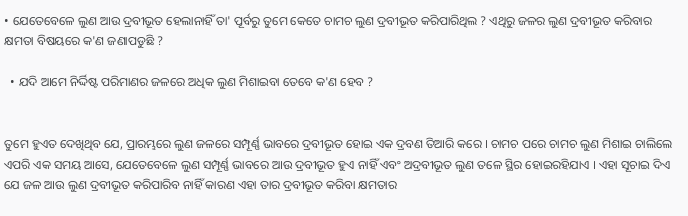• ଯେତେବେଳେ ଲୁଣ ଆଉ ଦ୍ରବୀଭୂତ ହେଲାନାହିଁ ତା' ପୂର୍ବରୁ ତୁମେ କେତେ ଚାମଚ ଲୁଣ ଦ୍ରବୀଭୂତ କରିପାରିଥିଲ ? ଏଥିରୁ ଜଳର ଲୁଣ ଦ୍ରବୀଭୂତ କରିବାର କ୍ଷମତା ବିଷୟରେ କ'ଣ ଜଣାପଡୁଛି ?

  • ଯଦି ଆମେ ନିର୍ଦ୍ଦିଷ୍ଟ ପରିମାଣର ଜଳରେ ଅଧିକ ଲୁଣ ମିଶାଇବା ତେବେ କ'ଣ ହେବ ?


ତୁମେ ହୁଏତ ଦେଖିଥିବ ଯେ, ପ୍ରାରମ୍ଭରେ ଲୁଣ ଜଳରେ ସମ୍ପୂର୍ଣ୍ଣ ଭାବରେ ଦ୍ରବୀଭୂତ ହୋଇ ଏକ ଦ୍ରବଣ ତିଆରି କରେ । ଚାମଚ ପରେ ଚାମଚ ଲୁଣ ମିଶାଇ ଚାଲିଲେ ଏପରି ଏକ ସମୟ ଆସେ, ଯେତେବେଳେ ଲୁଣ ସମ୍ପୂର୍ଣ୍ଣ ଭାବରେ ଆଉ ଦ୍ରବୀଭୂତ ହୁଏ ନାହିଁ ଏବଂ ଅଦ୍ରବୀଭୂତ ଲୁଣ ତଳେ ସ୍ଥିର ହୋଇରହିଯାଏ । ଏହା ସୂଚାଇ ଦିଏ ଯେ ଜଳ ଆଉ ଲୁଣ ଦ୍ରବୀଭୂତ କରିପାରିବ ନାହିଁ କାରଣ ଏହା ତାର ଦ୍ରବୀଭୂତ କରିବା କ୍ଷମତାର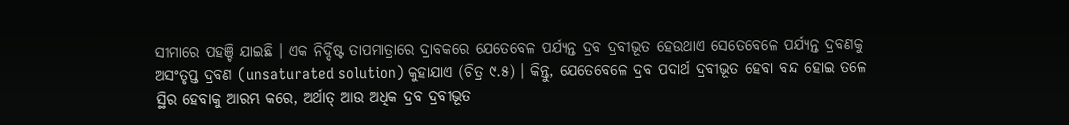ସୀମାରେ ପହଞ୍ଚି ଯାଇଛି । ଏକ ନିର୍ଦ୍ଦିଷ୍ଟ ତାପମାତ୍ରାରେ ଦ୍ରାବକରେ ଯେତେବେଳ ପର୍ଯ୍ୟନ୍ତ ଦ୍ରବ ଦ୍ରବୀଭୂତ ହେଉଥାଏ ସେତେବେଳେ ପର୍ଯ୍ୟନ୍ତ ଦ୍ରବଣକୁ ଅସଂତୃପ୍ତ ଦ୍ରବଣ (unsaturated solution) କୁହାଯାଏ (ଚିତ୍ର ୯.୫) । କିନ୍ତୁ, ଯେତେବେଳେ ଦ୍ରବ ପଦାର୍ଥ ଦ୍ରବୀଭୂତ ହେବା ବନ୍ଦ ହୋଇ ତଳେ ସ୍ଥିର ହେବାକୁ ଆରମ୍ଭ କରେ, ଅର୍ଥାତ୍ ଆଉ ଅଧିକ ଦ୍ରବ ଦ୍ରବୀଭୂତ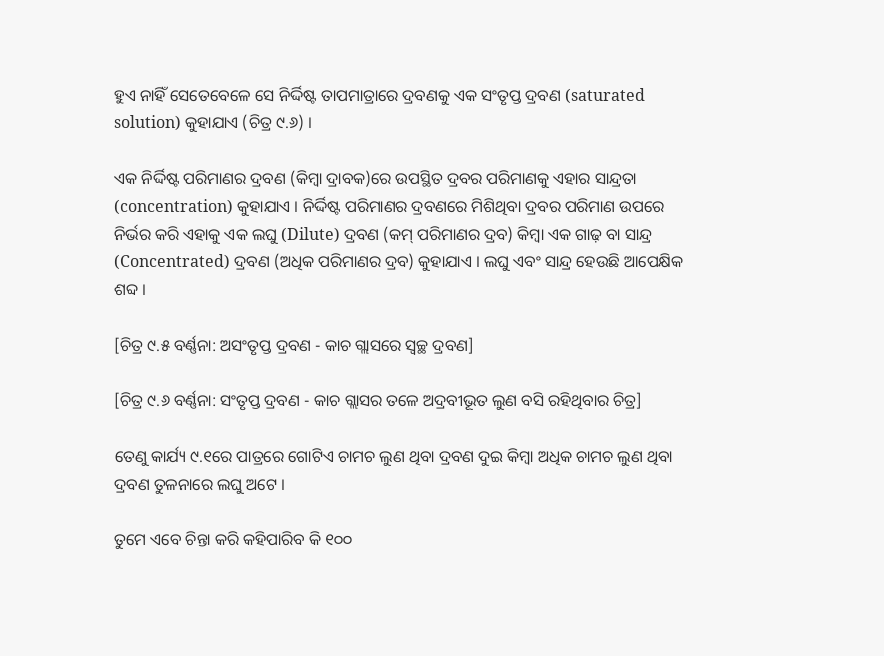ହୁଏ ନାହିଁ ସେତେବେଳେ ସେ ନିର୍ଦ୍ଦିଷ୍ଟ ତାପମାତ୍ରାରେ ଦ୍ରବଣକୁ ଏକ ସଂତୃପ୍ତ ଦ୍ରବଣ (saturated solution) କୁହାଯାଏ (ଚିତ୍ର ୯.୬) ।

ଏକ ନିର୍ଦ୍ଦିଷ୍ଟ ପରିମାଣର ଦ୍ରବଣ (କିମ୍ବା ଦ୍ରାବକ)ରେ ଉପସ୍ଥିତ ଦ୍ରବର ପରିମାଣକୁ ଏହାର ସାନ୍ଦ୍ରତା (concentration) କୁହାଯାଏ । ନିର୍ଦ୍ଦିଷ୍ଟ ପରିମାଣର ଦ୍ରବଣରେ ମିଶିଥିବା ଦ୍ରବର ପରିମାଣ ଉପରେ ନିର୍ଭର କରି ଏହାକୁ ଏକ ଲଘୁ (Dilute) ଦ୍ରବଣ (କମ୍ ପରିମାଣର ଦ୍ରବ) କିମ୍ବା ଏକ ଗାଢ଼ ବା ସାନ୍ଦ୍ର (Concentrated) ଦ୍ରବଣ (ଅଧିକ ପରିମାଣର ଦ୍ରବ) କୁହାଯାଏ । ଲଘୁ ଏବଂ ସାନ୍ଦ୍ର ହେଉଛି ଆପେକ୍ଷିକ ଶବ୍ଦ ।

[ଚିତ୍ର ୯.୫ ବର୍ଣ୍ଣନା: ଅସଂତୃପ୍ତ ଦ୍ରବଣ - କାଚ ଗ୍ଲାସରେ ସ୍ୱଚ୍ଛ ଦ୍ରବଣ]

[ଚିତ୍ର ୯.୬ ବର୍ଣ୍ଣନା: ସଂତୃପ୍ତ ଦ୍ରବଣ - କାଚ ଗ୍ଲାସର ତଳେ ଅଦ୍ରବୀଭୂତ ଲୁଣ ବସି ରହିଥିବାର ଚିତ୍ର]

ତେଣୁ କାର୍ଯ୍ୟ ୯.୧ରେ ପାତ୍ରରେ ଗୋଟିଏ ଚାମଚ ଲୁଣ ଥିବା ଦ୍ରବଣ ଦୁଇ କିମ୍ବା ଅଧିକ ଚାମଚ ଲୁଣ ଥିବା ଦ୍ରବଣ ତୁଳନାରେ ଲଘୁ ଅଟେ ।

ତୁମେ ଏବେ ଚିନ୍ତା କରି କହିପାରିବ କି ୧୦୦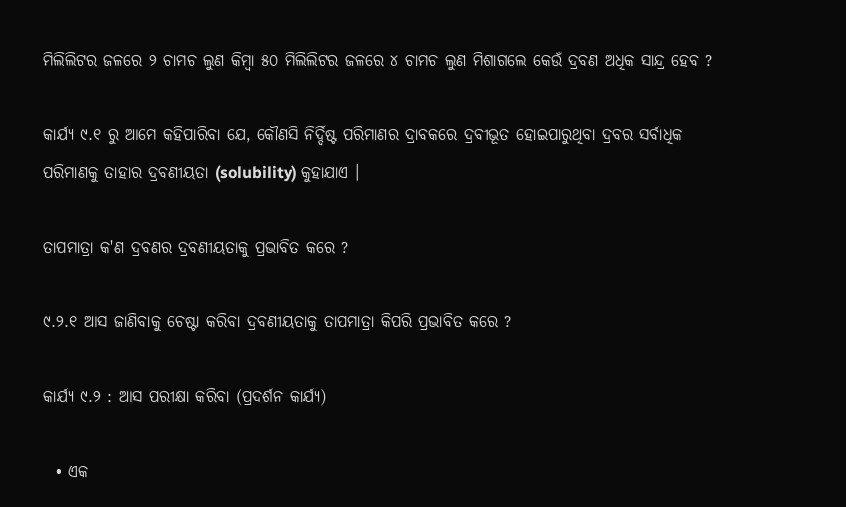ମିଲିଲିଟର ଜଳରେ ୨ ଚାମଚ ଲୁଣ କିମ୍ବା ୫୦ ମିଲିଲିଟର ଜଳରେ ୪ ଚାମଚ ଲୁଣ ମିଶାଗଲେ କେଉଁ ଦ୍ରବଣ ଅଧିକ ସାନ୍ଦ୍ର ହେବ ?

କାର୍ଯ୍ୟ ୯.୧ ରୁ ଆମେ କହିପାରିବା ଯେ, କୌଣସି ନିର୍ଦ୍ଦିଷ୍ଟ ପରିମାଣର ଦ୍ରାବକରେ ଦ୍ରବୀଭୂତ ହୋଇପାରୁଥିବା ଦ୍ରବର ସର୍ବାଧିକ ପରିମାଣକୁ ତାହାର ଦ୍ରବଣୀୟତା (solubility) କୁହାଯାଏ ।

ତାପମାତ୍ରା କ'ଣ ଦ୍ରବଣର ଦ୍ରବଣୀୟତାକୁ ପ୍ରଭାବିତ କରେ ?

୯.୨.୧ ଆସ ଜାଣିବାକୁ ଚେଷ୍ଟା କରିବା ଦ୍ରବଣୀୟତାକୁ ତାପମାତ୍ରା କିପରି ପ୍ରଭାବିତ କରେ ?

କାର୍ଯ୍ୟ ୯.୨ : ଆସ ପରୀକ୍ଷା କରିବା (ପ୍ରଦର୍ଶନ କାର୍ଯ୍ୟ)

  • ଏକ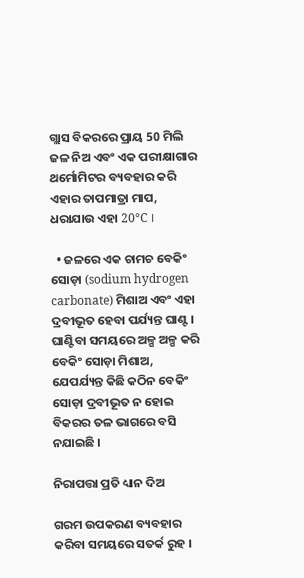ଗ୍ଲାସ ବିକରରେ ପ୍ରାୟ 50 ମିଲି ଜଳ ନିଅ ଏବଂ ଏକ ପରୀକ୍ଷାଗାର ଥର୍ମୋମିଟର ବ୍ୟବହାର କରି ଏହାର ତାପମାତ୍ରା ମାପ, ଧରାଯାଉ ଏହା 20°C ।

  • ଜଳରେ ଏକ ଚାମଚ ବେକିଂ ସୋଡ଼ା (sodium hydrogen carbonate) ମିଶାଅ ଏବଂ ଏହା ଦ୍ରବୀଭୂତ ହେବା ପର୍ଯ୍ୟନ୍ତ ଘାଣ୍ଟ । ଘାଣ୍ଟିବା ସମୟରେ ଅଳ୍ପ ଅଳ୍ପ କରି ବେକିଂ ସୋଡ଼ା ମିଶାଅ, ଯେପର୍ଯ୍ୟନ୍ତ କିଛି କଠିନ ବେକିଂ ସୋଡ଼ା ଦ୍ରବୀଭୂତ ନ ହୋଇ ବିକରର ତଳ ଭାଗରେ ବସି ନଯାଇଛି ।

ନିରାପତ୍ତା ପ୍ରତି ଧ୍ୟାନ ଦିଅ

ଗରମ ଉପକରଣ ବ୍ୟବହାର କରିବା ସମୟରେ ସତର୍କ ରୁହ ।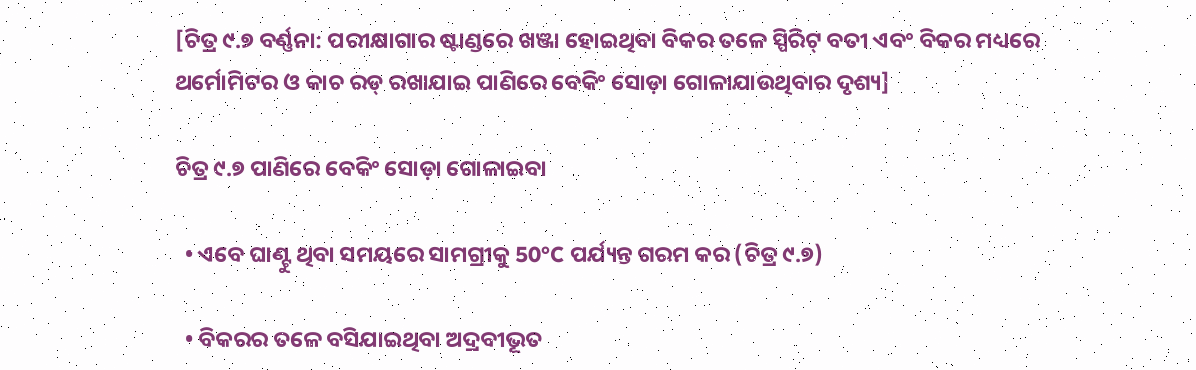[ଚିତ୍ର ୯.୭ ବର୍ଣ୍ଣନା: ପରୀକ୍ଷାଗାର ଷ୍ଟାଣ୍ଡରେ ଖଞ୍ଜା ହୋଇଥିବା ବିକର ତଳେ ସ୍ପିରିଟ୍ ବତୀ ଏବଂ ବିକର ମଧ୍ୟରେ ଥର୍ମୋମିଟର ଓ କାଚ ରଡ୍ ରଖାଯାଇ ପାଣିରେ ବେକିଂ ସୋଡ଼ା ଗୋଳାଯାଉଥିବାର ଦୃଶ୍ୟ]

ଚିତ୍ର ୯.୭ ପାଣିରେ ବେକିଂ ସୋଡ଼ା ଗୋଳାଇବା

  • ଏବେ ଘାଣ୍ଟୁ ଥିବା ସମୟରେ ସାମଗ୍ରୀକୁ 50°C ପର୍ଯ୍ୟନ୍ତ ଗରମ କର (ଚିତ୍ର ୯.୭)

  • ବିକରର ତଳେ ବସିଯାଇଥିବା ଅଦ୍ରବୀଭୂତ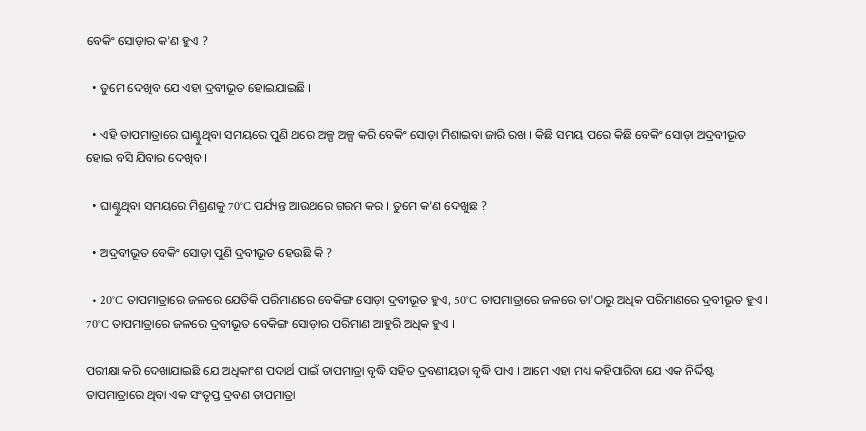ବେକିଂ ସୋଡ଼ାର କ'ଣ ହୁଏ ?

  • ତୁମେ ଦେଖିବ ଯେ ଏହା ଦ୍ରବୀଭୂତ ହୋଇଯାଇଛି ।

  • ଏହି ତାପମାତ୍ରାରେ ଘାଣ୍ଟୁଥିବା ସମୟରେ ପୁଣି ଥରେ ଅଳ୍ପ ଅଳ୍ପ କରି ବେକିଂ ସୋଡ଼ା ମିଶାଇବା ଜାରି ରଖ । କିଛି ସମୟ ପରେ କିଛି ବେକିଂ ସୋଡ଼ା ଅଦ୍ରବୀଭୂତ ହୋଇ ବସି ଯିବାର ଦେଖିବ ।

  • ଘାଣ୍ଟୁଥିବା ସମୟରେ ମିଶ୍ରଣକୁ 70°C ପର୍ଯ୍ୟନ୍ତ ଆଉଥରେ ଗରମ କର । ତୁମେ କ'ଣ ଦେଖୁଛ ?

  • ଅଦ୍ରବୀଭୂତ ବେକିଂ ସୋଡ଼ା ପୁଣି ଦ୍ରବୀଭୂତ ହେଉଛି କି ?

  • 20°C ତାପମାତ୍ରାରେ ଜଳରେ ଯେତିକି ପରିମାଣରେ ବେକିଙ୍ଗ ସୋଡ଼ା ଦ୍ରବୀଭୂତ ହୁଏ, 50°C ତାପମାତ୍ରାରେ ଜଳରେ ତା'ଠାରୁ ଅଧିକ ପରିମାଣରେ ଦ୍ରବୀଭୂତ ହୁଏ । 70°C ତାପମାତ୍ରାରେ ଜଳରେ ଦ୍ରବୀଭୂତ ବେକିଙ୍ଗ ସୋଡ଼ାର ପରିମାଣ ଆହୁରି ଅଧିକ ହୁଏ ।

ପରୀକ୍ଷା କରି ଦେଖାଯାଇଛି ଯେ ଅଧିକାଂଶ ପଦାର୍ଥ ପାଇଁ ତାପମାତ୍ରା ବୃଦ୍ଧି ସହିତ ଦ୍ରବଣୀୟତା ବୃଦ୍ଧି ପାଏ । ଆମେ ଏହା ମଧ୍ୟ କହିପାରିବା ଯେ ଏକ ନିର୍ଦ୍ଦିଷ୍ଟ ତାପମାତ୍ରାରେ ଥିବା ଏକ ସଂତୃପ୍ତ ଦ୍ରବଣ ତାପମାତ୍ରା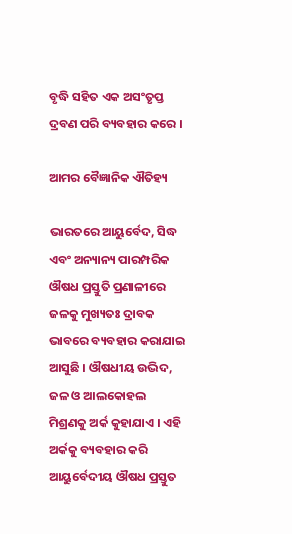ବୃଦ୍ଧି ସହିତ ଏକ ଅସଂତୃପ୍ତ ଦ୍ରବଣ ପରି ବ୍ୟବହାର କରେ ।

ଆମର ବୈଜ୍ଞାନିକ ଐତିହ୍ୟ

ଭାରତରେ ଆୟୁର୍ବେଦ, ସିଦ୍ଧ ଏବଂ ଅନ୍ୟାନ୍ୟ ପାରମ୍ପରିକ ଔଷଧ ପ୍ରସ୍ତୁତି ପ୍ରଣାଳୀରେ ଜଳକୁ ମୁଖ୍ୟତଃ ଦ୍ରାବକ ଭାବରେ ବ୍ୟବହାର କରାଯାଇ ଆସୁଛି । ଔଷଧୀୟ ଉଦ୍ଭିଦ, ଜଳ ଓ ଆଲକୋହଲ ମିଶ୍ରଣକୁ ଅର୍କ କୁହାଯାଏ । ଏହି ଅର୍କକୁ ବ୍ୟବହାର କରି ଆୟୁର୍ବେଦୀୟ ଔଷଧ ପ୍ରସ୍ତୁତ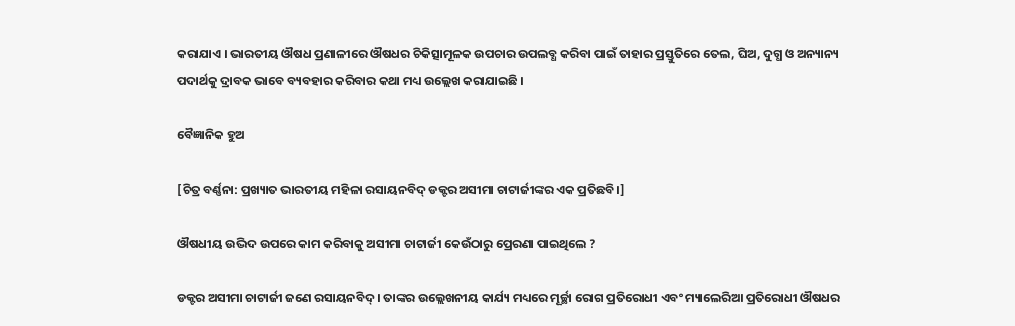କରାଯାଏ । ଭାରତୀୟ ଔଷଧ ପ୍ରଣାଳୀରେ ଔଷଧର ଚିକିତ୍ସାମୂଳକ ଉପଚାର ଉପଲବ୍ଧ କରିବା ପାଇଁ ତାହାର ପ୍ରସ୍ତୁତିରେ ତେଲ, ଘିଅ, ଦୁଗ୍ଧ ଓ ଅନ୍ୟାନ୍ୟ ପଦାର୍ଥକୁ ଦ୍ରାବକ ଭାବେ ବ୍ୟବହାର କରିବାର କଥା ମଧ୍ୟ ଉଲ୍ଲେଖ କରାଯାଇଛି ।

ବୈଜ୍ଞାନିକ ହୁଅ

[ଚିତ୍ର ବର୍ଣ୍ଣନା: ପ୍ରଖ୍ୟାତ ଭାରତୀୟ ମହିଳା ରସାୟନବିଦ୍ ଡକ୍ଟର ଅସୀମା ଚାଟାର୍ଜୀଙ୍କର ଏକ ପ୍ରତିଛବି।]

ଔଷଧୀୟ ଉଦ୍ଭିଦ ଉପରେ କାମ କରିବାକୁ ଅସୀମା ଚାଟାର୍ଜୀ କେଉଁଠାରୁ ପ୍ରେରଣା ପାଇଥିଲେ ?

ଡକ୍ଟର ଅସୀମା ଚାଟାର୍ଜୀ ଜଣେ ରସାୟନବିଦ୍ । ତାଙ୍କର ଉଲ୍ଲେଖନୀୟ କାର୍ଯ୍ୟ ମଧ୍ୟରେ ମୂର୍ଚ୍ଛା ରୋଗ ପ୍ରତିରୋଧୀ ଏବଂ ମ୍ୟାଲେରିଆ ପ୍ରତିରୋଧୀ ଔଷଧର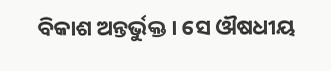ବିକାଶ ଅନ୍ତର୍ଭୁକ୍ତ । ସେ ଔଷଧୀୟ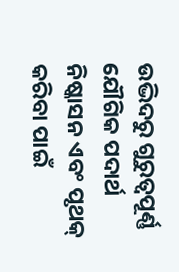ଉଦ୍ଭିଦରୁ ଗୁରୁତ୍ୱପୂର୍ଣ୍ଣ ଯୌଗିକ ପଦାର୍ଥ ନିଷ୍କାସନ ଏବଂ ପୃଥକ୍ କରିବା ପାଇଁ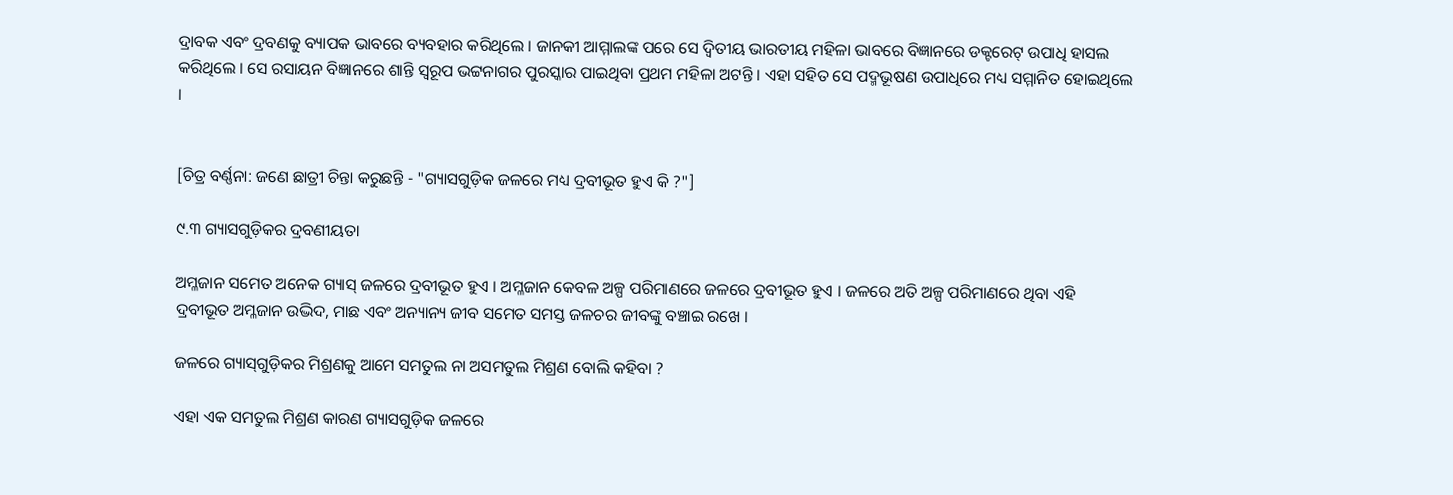ଦ୍ରାବକ ଏବଂ ଦ୍ରବଣକୁ ବ୍ୟାପକ ଭାବରେ ବ୍ୟବହାର କରିଥିଲେ । ଜାନକୀ ଆମ୍ମାଲଙ୍କ ପରେ ସେ ଦ୍ୱିତୀୟ ଭାରତୀୟ ମହିଳା ଭାବରେ ବିଜ୍ଞାନରେ ଡକ୍ଟରେଟ୍ ଉପାଧି ହାସଲ କରିଥିଲେ । ସେ ରସାୟନ ବିଜ୍ଞାନରେ ଶାନ୍ତି ସ୍ୱରୂପ ଭଟ୍ଟନାଗର ପୁରସ୍କାର ପାଇଥିବା ପ୍ରଥମ ମହିଳା ଅଟନ୍ତି । ଏହା ସହିତ ସେ ପଦ୍ମଭୂଷଣ ଉପାଧିରେ ମଧ୍ୟ ସମ୍ମାନିତ ହୋଇଥିଲେ ।


[ଚିତ୍ର ବର୍ଣ୍ଣନା: ଜଣେ ଛାତ୍ରୀ ଚିନ୍ତା କରୁଛନ୍ତି - "ଗ୍ୟାସଗୁଡ଼ିକ ଜଳରେ ମଧ୍ୟ ଦ୍ରବୀଭୂତ ହୁଏ କି ?"]

୯.୩ ଗ୍ୟାସଗୁଡ଼ିକର ଦ୍ରବଣୀୟତା

ଅମ୍ଳଜାନ ସମେତ ଅନେକ ଗ୍ୟାସ୍ ଜଳରେ ଦ୍ରବୀଭୂତ ହୁଏ । ଅମ୍ଳଜାନ କେବଳ ଅଳ୍ପ ପରିମାଣରେ ଜଳରେ ଦ୍ରବୀଭୂତ ହୁଏ । ଜଳରେ ଅତି ଅଳ୍ପ ପରିମାଣରେ ଥିବା ଏହି ଦ୍ରବୀଭୂତ ଅମ୍ଳଜାନ ଉଦ୍ଭିଦ, ମାଛ ଏବଂ ଅନ୍ୟାନ୍ୟ ଜୀବ ସମେତ ସମସ୍ତ ଜଳଚର ଜୀବଙ୍କୁ ବଞ୍ଚାଇ ରଖେ ।

ଜଳରେ ଗ୍ୟାସ୍‌ଗୁଡ଼ିକର ମିଶ୍ରଣକୁ ଆମେ ସମତୁଲ ନା ଅସମତୁଲ ମିଶ୍ରଣ ବୋଲି କହିବା ?

ଏହା ଏକ ସମତୁଲ ମିଶ୍ରଣ କାରଣ ଗ୍ୟାସଗୁଡ଼ିକ ଜଳରେ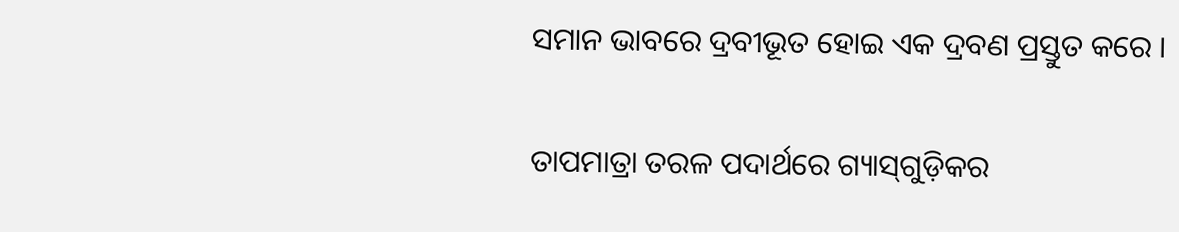ସମାନ ଭାବରେ ଦ୍ରବୀଭୂତ ହୋଇ ଏକ ଦ୍ରବଣ ପ୍ରସ୍ତୁତ କରେ ।

ତାପମାତ୍ରା ତରଳ ପଦାର୍ଥରେ ଗ୍ୟାସ୍‌ଗୁଡ଼ିକର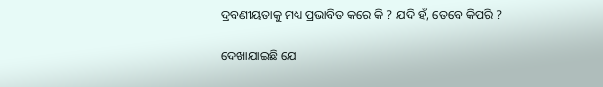ଦ୍ରବଣୀୟତାକୁ ମଧ୍ୟ ପ୍ରଭାବିତ କରେ କି ? ଯଦି ହଁ, ତେବେ କିପରି ?

ଦେଖାଯାଇଛି ଯେ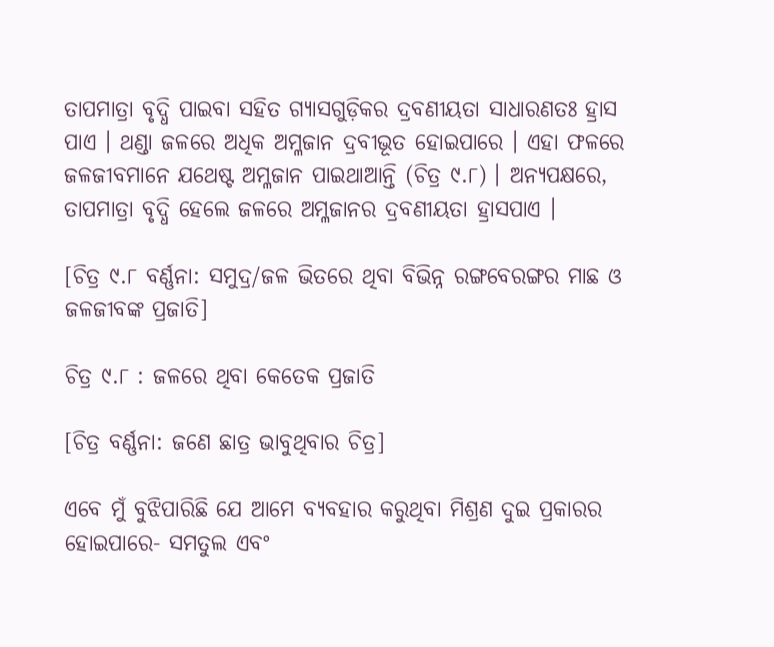ତାପମାତ୍ରା ବୃଦ୍ଧି ପାଇବା ସହିତ ଗ୍ୟାସଗୁଡ଼ିକର ଦ୍ରବଣୀୟତା ସାଧାରଣତଃ ହ୍ରାସ ପାଏ । ଥଣ୍ଡା ଜଳରେ ଅଧିକ ଅମ୍ଳଜାନ ଦ୍ରବୀଭୂତ ହୋଇପାରେ । ଏହା ଫଳରେ ଜଳଜୀବମାନେ ଯଥେଷ୍ଟ ଅମ୍ଳଜାନ ପାଇଥାଆନ୍ତି (ଚିତ୍ର ୯.୮) । ଅନ୍ୟପକ୍ଷରେ, ତାପମାତ୍ରା ବୃଦ୍ଧି ହେଲେ ଜଳରେ ଅମ୍ଳଜାନର ଦ୍ରବଣୀୟତା ହ୍ରାସପାଏ ।

[ଚିତ୍ର ୯.୮ ବର୍ଣ୍ଣନା: ସମୁଦ୍ର/ଜଳ ଭିତରେ ଥିବା ବିଭିନ୍ନ ରଙ୍ଗବେରଙ୍ଗର ମାଛ ଓ ଜଳଜୀବଙ୍କ ପ୍ରଜାତି]

ଚିତ୍ର ୯.୮ : ଜଳରେ ଥିବା କେତେକ ପ୍ରଜାତି

[ଚିତ୍ର ବର୍ଣ୍ଣନା: ଜଣେ ଛାତ୍ର ଭାବୁଥିବାର ଚିତ୍ର]

ଏବେ ମୁଁ ବୁଝିପାରିଛି ଯେ ଆମେ ବ୍ୟବହାର କରୁଥିବା ମିଶ୍ରଣ ଦୁଇ ପ୍ରକାରର ହୋଇପାରେ- ସମତୁଲ ଏବଂ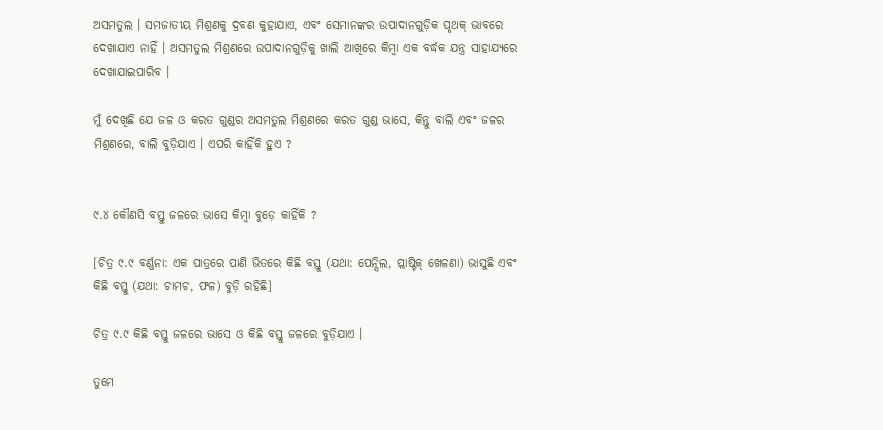ଅସମତୁଲ । ସମଜାତୀୟ ମିଶ୍ରଣକୁ ଦ୍ରବଣ କୁହାଯାଏ, ଏବଂ ସେମାନଙ୍କର ଉପାଦାନଗୁଡ଼ିକ ପୃଥକ୍ ଭାବରେ ଦେଖାଯାଏ ନାହିଁ । ଅସମତୁଲ ମିଶ୍ରଣରେ ଉପାଦାନଗୁଡ଼ିକୁ ଖାଲି ଆଖିରେ କିମ୍ବା ଏକ ବର୍ଦ୍ଧକ ଯନ୍ତ୍ର ସାହାଯ୍ୟରେ ଦେଖାଯାଇପାରିବ ।

ମୁଁ ଦେଖିଛି ଯେ ଜଳ ଓ କରତ ଗୁଣ୍ଡର ଅସମତୁଲ ମିଶ୍ରଣରେ କରତ ଗୁଣ୍ଡ ଭାସେ, କିନ୍ତୁ ବାଲି ଏବଂ ଜଳର ମିଶ୍ରଣରେ, ବାଲି ବୁଡ଼ିଯାଏ । ଏପରି କାହିଁକି ହୁଏ ?


୯.୪ କୌଣସି ବସ୍ତୁ ଜଳରେ ଭାସେ କିମ୍ବା ବୁଡ଼େ କାହିଁକି ?

[ଚିତ୍ର ୯.୯ ବର୍ଣ୍ଣନା: ଏକ ପାତ୍ରରେ ପାଣି ଭିତରେ କିଛି ବସ୍ତୁ (ଯଥା: ପେନ୍ସିଲ, ପ୍ଲାଷ୍ଟିକ୍ ଖେଳଣା) ଭାସୁଛି ଏବଂ କିଛି ବସ୍ତୁ (ଯଥା: ଚାମଚ, ଫଳ) ବୁଡ଼ି ରହିଛି]

ଚିତ୍ର ୯.୯ କିଛି ବସ୍ତୁ ଜଳରେ ଭାସେ ଓ କିଛି ବସ୍ତୁ ଜଳରେ ବୁଡ଼ିଯାଏ ।

ତୁମେ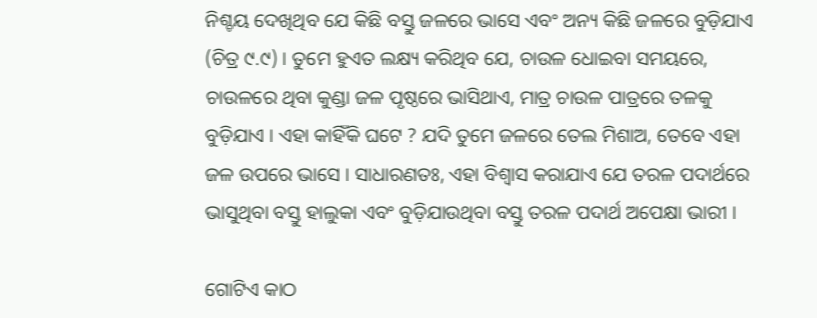ନିଶ୍ଚୟ ଦେଖିଥିବ ଯେ କିଛି ବସ୍ତୁ ଜଳରେ ଭାସେ ଏବଂ ଅନ୍ୟ କିଛି ଜଳରେ ବୁଡ଼ିଯାଏ (ଚିତ୍ର ୯.୯) । ତୁମେ ହୁଏତ ଲକ୍ଷ୍ୟ କରିଥିବ ଯେ, ଚାଉଳ ଧୋଇବା ସମୟରେ, ଚାଉଳରେ ଥିବା କୁଣ୍ଡା ଜଳ ପୃଷ୍ଠରେ ଭାସିଥାଏ, ମାତ୍ର ଚାଉଳ ପାତ୍ରରେ ତଳକୁ ବୁଡ଼ିଯାଏ । ଏହା କାହିଁକି ଘଟେ ? ଯଦି ତୁମେ ଜଳରେ ତେଲ ମିଶାଅ, ତେବେ ଏହା ଜଳ ଉପରେ ଭାସେ । ସାଧାରଣତଃ, ଏହା ବିଶ୍ୱାସ କରାଯାଏ ଯେ ତରଳ ପଦାର୍ଥରେ ଭାସୁଥିବା ବସ୍ତୁ ହାଲୁକା ଏବଂ ବୁଡ଼ିଯାଉଥିବା ବସ୍ତୁ ତରଳ ପଦାର୍ଥ ଅପେକ୍ଷା ଭାରୀ ।

ଗୋଟିଏ କାଠ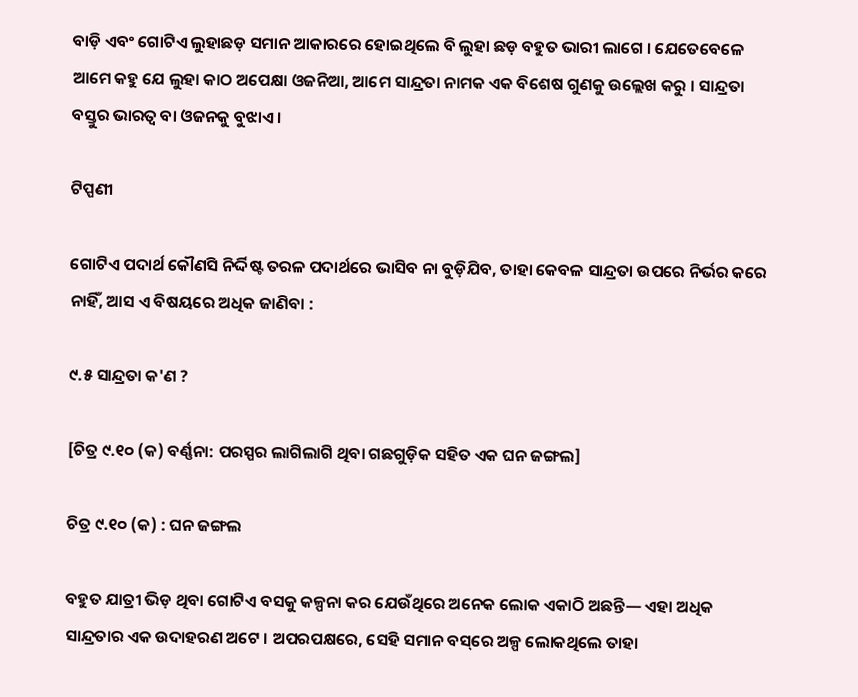ବାଡ଼ି ଏବଂ ଗୋଟିଏ ଲୁହାଛଡ଼ ସମାନ ଆକାରରେ ହୋଇଥିଲେ ବି ଲୁହା ଛଡ଼ ବହୁତ ଭାରୀ ଲାଗେ । ଯେତେବେଳେ ଆମେ କହୁ ଯେ ଲୁହା କାଠ ଅପେକ୍ଷା ଓଜନିଆ, ଆମେ ସାନ୍ଦ୍ରତା ନାମକ ଏକ ବିଶେଷ ଗୁଣକୁ ଉଲ୍ଲେଖ କରୁ । ସାନ୍ଦ୍ରତା ବସ୍ତୁର ଭାରତ୍ୱ ବା ଓଜନକୁ ବୁଝାଏ ।

ଟିପ୍ପଣୀ

ଗୋଟିଏ ପଦାର୍ଥ କୌଣସି ନିର୍ଦ୍ଦିଷ୍ଟ ତରଳ ପଦାର୍ଥରେ ଭାସିବ ନା ବୁଡ଼ିଯିବ, ତାହା କେବଳ ସାନ୍ଦ୍ରତା ଉପରେ ନିର୍ଭର କରେ ନାହିଁ, ଆସ ଏ ବିଷୟରେ ଅଧିକ ଜାଣିବା :

୯.୫ ସାନ୍ଦ୍ରତା କ'ଣ ?

[ଚିତ୍ର ୯.୧୦ (କ) ବର୍ଣ୍ଣନା: ପରସ୍ପର ଲାଗିଲାଗି ଥିବା ଗଛଗୁଡ଼ିକ ସହିତ ଏକ ଘନ ଜଙ୍ଗଲ]

ଚିତ୍ର ୯.୧୦ (କ) : ଘନ ଜଙ୍ଗଲ

ବହୁତ ଯାତ୍ରୀ ଭିଡ଼ ଥିବା ଗୋଟିଏ ବସକୁ କଳ୍ପନା କର ଯେଉଁଥିରେ ଅନେକ ଲୋକ ଏକାଠି ଅଛନ୍ତି— ଏହା ଅଧିକ ସାନ୍ଦ୍ରତାର ଏକ ଉଦାହରଣ ଅଟେ । ଅପରପକ୍ଷରେ, ସେହି ସମାନ ବସ୍‌ରେ ଅଳ୍ପ ଲୋକଥିଲେ ତାହା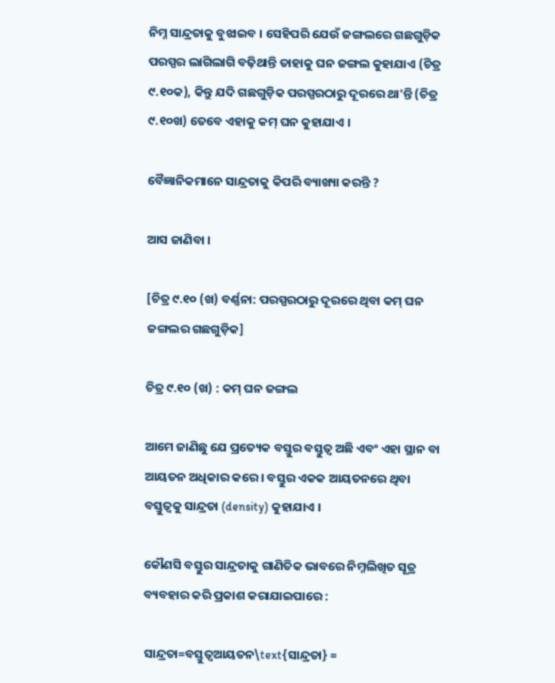ନିମ୍ନ ସାନ୍ଦ୍ରତାକୁ ବୁଝାଇବ । ସେହିପରି ଯେଉଁ ଜଙ୍ଗଲରେ ଗଛଗୁଡ଼ିକ ପରସ୍ପର ଲାଗିଲାଗି ବଢ଼ିଥାନ୍ତି ତାହାକୁ ଘନ ଜଙ୍ଗଲ କୁହାଯାଏ (ଚିତ୍ର ୯.୧୦କ), କିନ୍ତୁ ଯଦି ଗଛଗୁଡ଼ିକ ପରସ୍ପରଠାରୁ ଦୂରରେ ଥା'ନ୍ତି (ଚିତ୍ର ୯.୧୦ଖ) ତେବେ ଏହାକୁ କମ୍ ଘନ କୁହାଯାଏ ।

ବୈଜ୍ଞାନିକମାନେ ସାନ୍ଦ୍ରତାକୁ କିପରି ବ୍ୟାଖ୍ୟା କରନ୍ତି ?

ଆସ ଜାଣିବା ।

[ଚିତ୍ର ୯.୧୦ (ଖ) ବର୍ଣ୍ଣନା: ପରସ୍ପରଠାରୁ ଦୂରରେ ଥିବା କମ୍ ଘନ ଜଙ୍ଗଲର ଗଛଗୁଡ଼ିକ]

ଚିତ୍ର ୯.୧୦ (ଖ) : କମ୍ ଘନ ଜଙ୍ଗଲ

ଆମେ ଜାଣିଛୁ ଯେ ପ୍ରତ୍ୟେକ ବସ୍ତୁର ବସ୍ତୁତ୍ୱ ଅଛି ଏବଂ ଏହା ସ୍ଥାନ ବା ଆୟତନ ଅଧିକାର କରେ । ବସ୍ତୁର ଏକକ ଆୟତନରେ ଥିବା ବସ୍ତୁତ୍ୱକୁ ସାନ୍ଦ୍ରତା (density) କୁହାଯାଏ ।

କୌଣସି ବସ୍ତୁର ସାନ୍ଦ୍ରତାକୁ ଗାଣିତିକ ଭାବରେ ନିମ୍ନଲିଖିତ ସୂତ୍ର ବ୍ୟବହାର କରି ପ୍ରକାଶ କରାଯାଇପାରେ :

ସାନ୍ଦ୍ରତା=ବସ୍ତୁତ୍ୱଆୟତନ\text{ସାନ୍ଦ୍ରତା} =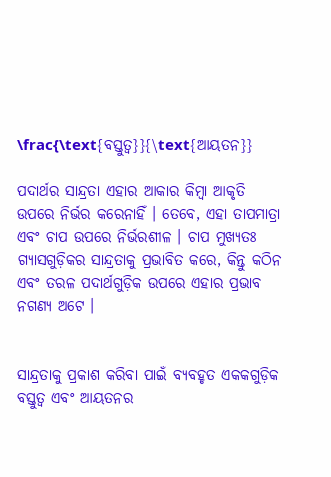\frac{\text{ବସ୍ତୁତ୍ୱ}}{\text{ଆୟତନ}}

ପଦାର୍ଥର ସାନ୍ଦ୍ରତା ଏହାର ଆକାର କିମ୍ବା ଆକୃତି ଉପରେ ନିର୍ଭର କରେନାହିଁ । ତେବେ, ଏହା ତାପମାତ୍ରା ଏବଂ ଚାପ ଉପରେ ନିର୍ଭରଶୀଳ । ଚାପ ମୁଖ୍ୟତଃ ଗ୍ୟାସଗୁଡ଼ିକର ସାନ୍ଦ୍ରତାକୁ ପ୍ରଭାବିତ କରେ, କିନ୍ତୁ କଠିନ ଏବଂ ତରଳ ପଦାର୍ଥଗୁଡ଼ିକ ଉପରେ ଏହାର ପ୍ରଭାବ ନଗଣ୍ୟ ଅଟେ ।


ସାନ୍ଦ୍ରତାକୁ ପ୍ରକାଶ କରିବା ପାଇଁ ବ୍ୟବହୃତ ଏକକଗୁଡ଼ିକ ବସ୍ତୁତ୍ୱ ଏବଂ ଆୟତନର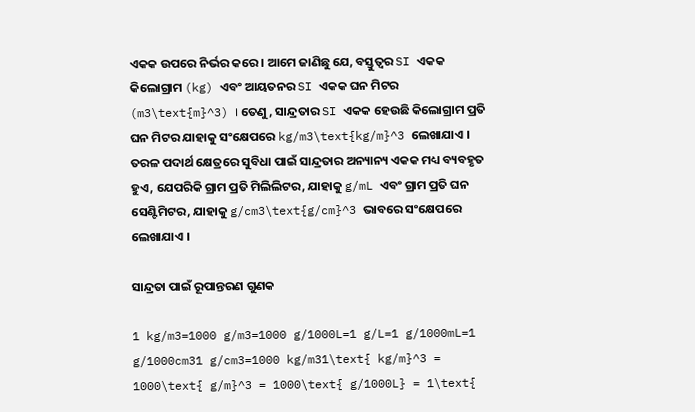ଏକକ ଉପରେ ନିର୍ଭର କରେ । ଆମେ ଜାଣିଛୁ ଯେ, ବସ୍ତୁତ୍ୱର SI ଏକକ କିଲୋଗ୍ରାମ (kg) ଏବଂ ଆୟତନର SI ଏକକ ଘନ ମିଟର (m3\text{m}^3) । ତେଣୁ, ସାନ୍ଦ୍ରତାର SI ଏକକ ହେଉଛି କିଲୋଗ୍ରାମ ପ୍ରତି ଘନ ମିଟର ଯାହାକୁ ସଂକ୍ଷେପରେ kg/m3\text{kg/m}^3 ଲେଖାଯାଏ । ତରଳ ପଦାର୍ଥ କ୍ଷେତ୍ରରେ ସୁବିଧା ପାଇଁ ସାନ୍ଦ୍ରତାର ଅନ୍ୟାନ୍ୟ ଏକକ ମଧ୍ୟ ବ୍ୟବହୃତ ହୁଏ, ଯେପରିକି ଗ୍ରାମ ପ୍ରତି ମିଲିଲିଟର, ଯାହାକୁ g/mL ଏବଂ ଗ୍ରାମ ପ୍ରତି ଘନ ସେଣ୍ଟିମିଟର, ଯାହାକୁ g/cm3\text{g/cm}^3 ଭାବରେ ସଂକ୍ଷେପରେ ଲେଖାଯାଏ ।

ସାନ୍ଦ୍ରତା ପାଇଁ ରୂପାନ୍ତରଣ ଗୁଣକ

1 kg/m3=1000 g/m3=1000 g/1000L=1 g/L=1 g/1000mL=1 g/1000cm31 g/cm3=1000 kg/m31\text{ kg/m}^3 = 1000\text{ g/m}^3 = 1000\text{ g/1000L} = 1\text{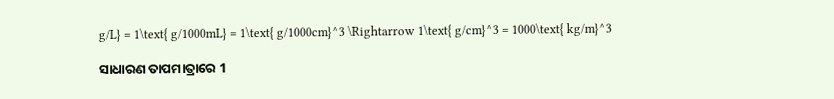g/L} = 1\text{ g/1000mL} = 1\text{ g/1000cm}^3 \Rightarrow 1\text{ g/cm}^3 = 1000\text{ kg/m}^3

ସାଧାରଣ ତାପମାତ୍ରାରେ 1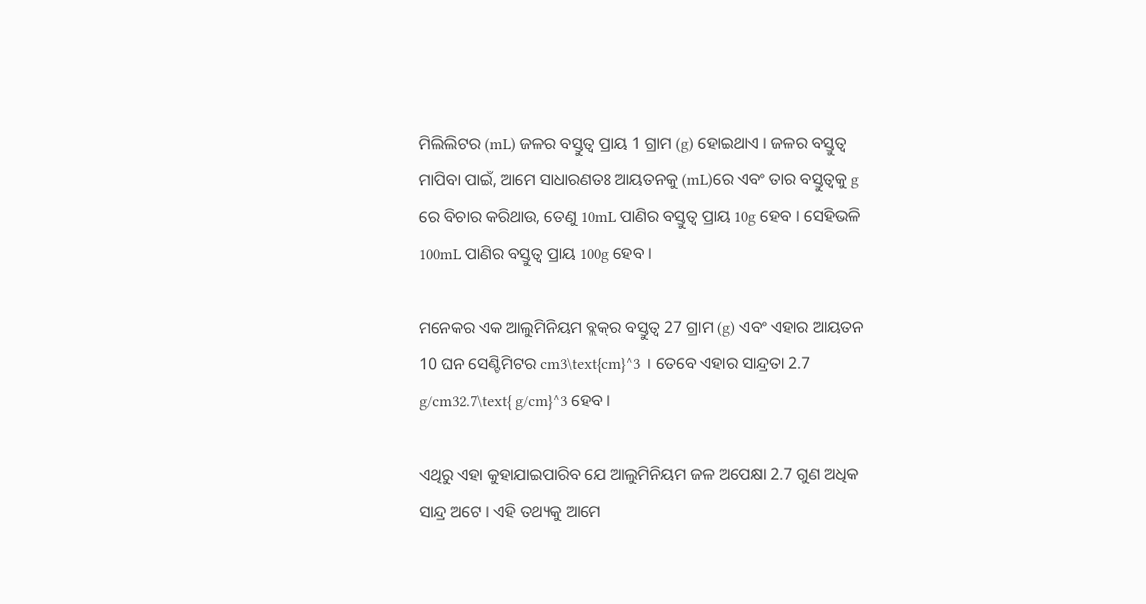ମିଲିଲିଟର (mL) ଜଳର ବସ୍ତୁତ୍ୱ ପ୍ରାୟ 1 ଗ୍ରାମ (g) ହୋଇଥାଏ । ଜଳର ବସ୍ତୁତ୍ୱ ମାପିବା ପାଇଁ, ଆମେ ସାଧାରଣତଃ ଆୟତନକୁ (mL)ରେ ଏବଂ ତାର ବସ୍ତୁତ୍ୱକୁ g ରେ ବିଚାର କରିଥାଉ, ତେଣୁ 10mL ପାଣିର ବସ୍ତୁତ୍ୱ ପ୍ରାୟ 10g ହେବ । ସେହିଭଳି 100mL ପାଣିର ବସ୍ତୁତ୍ୱ ପ୍ରାୟ 100g ହେବ ।

ମନେକର ଏକ ଆଲୁମିନିୟମ ବ୍ଲକ୍‌ର ବସ୍ତୁତ୍ୱ 27 ଗ୍ରାମ (g) ଏବଂ ଏହାର ଆୟତନ 10 ଘନ ସେଣ୍ଟିମିଟର cm3\text{cm}^3 । ତେବେ ଏହାର ସାନ୍ଦ୍ରତା 2.7 g/cm32.7\text{ g/cm}^3 ହେବ ।

ଏଥିରୁ ଏହା କୁହାଯାଇପାରିବ ଯେ ଆଲୁମିନିୟମ ଜଳ ଅପେକ୍ଷା 2.7 ଗୁଣ ଅଧିକ ସାନ୍ଦ୍ର ଅଟେ । ଏହି ତଥ୍ୟକୁ ଆମେ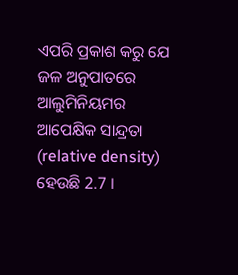ଏପରି ପ୍ରକାଶ କରୁ ଯେ ଜଳ ଅନୁପାତରେ ଆଲୁମିନିୟମର ଆପେକ୍ଷିକ ସାନ୍ଦ୍ରତା (relative density) ହେଉଛି 2.7 ।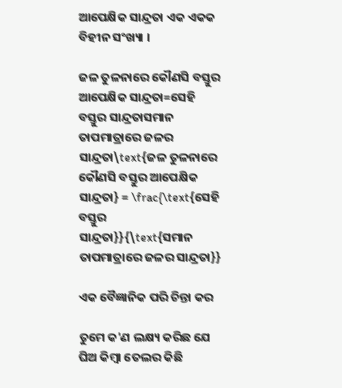ଆପେକ୍ଷିକ ସାନ୍ଦ୍ରତା ଏକ ଏକକ ବିହୀନ ସଂଖ୍ୟା ।

ଜଳ ତୁଳନାରେ କୌଣସି ବସ୍ତୁର ଆପେକ୍ଷିକ ସାନ୍ଦ୍ରତା=ସେହି ବସ୍ତୁର ସାନ୍ଦ୍ରତାସମାନ ତାପମାତ୍ରାରେ ଜଳର ସାନ୍ଦ୍ରତା\text{ଜଳ ତୁଳନାରେ କୌଣସି ବସ୍ତୁର ଆପେକ୍ଷିକ ସାନ୍ଦ୍ରତା} = \frac{\text{ସେହି ବସ୍ତୁର ସାନ୍ଦ୍ରତା}}{\text{ସମାନ ତାପମାତ୍ରାରେ ଜଳର ସାନ୍ଦ୍ରତା}}

ଏକ ବୈଜ୍ଞାନିକ ପରି ଚିନ୍ତା କର

ତୁମେ କ'ଣ ଲକ୍ଷ୍ୟ କରିଛ ଯେ ଘିଅ କିମ୍ବା ତେଲର କିଛି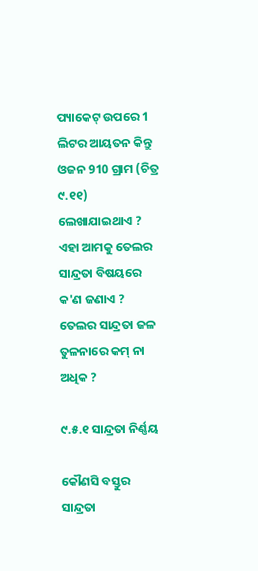ପ୍ୟାକେଟ୍ ଉପରେ 1 ଲିଟର ଆୟତନ କିନ୍ତୁ ଓଜନ 910 ଗ୍ରାମ (ଚିତ୍ର ୯.୧୧) ଲେଖାଯାଇଥାଏ ? ଏହା ଆମକୁ ତେଲର ସାନ୍ଦ୍ରତା ବିଷୟରେ କ'ଣ ଜଣାଏ ? ତେଲର ସାନ୍ଦ୍ରତା ଜଳ ତୁଳନାରେ କମ୍ ନା ଅଧିକ ?

୯.୫.୧ ସାନ୍ଦ୍ରତା ନିର୍ଣ୍ଣୟ

କୌଣସି ବସ୍ତୁର ସାନ୍ଦ୍ରତା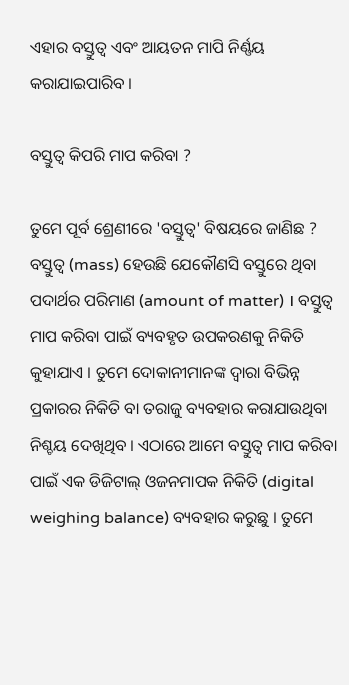ଏହାର ବସ୍ତୁତ୍ୱ ଏବଂ ଆୟତନ ମାପି ନିର୍ଣ୍ଣୟ କରାଯାଇପାରିବ ।

ବସ୍ତୁତ୍ୱ କିପରି ମାପ କରିବା ?

ତୁମେ ପୂର୍ବ ଶ୍ରେଣୀରେ 'ବସ୍ତୁତ୍ୱ' ବିଷୟରେ ଜାଣିଛ ? ବସ୍ତୁତ୍ୱ (mass) ହେଉଛି ଯେକୌଣସି ବସ୍ତୁରେ ଥିବା ପଦାର୍ଥର ପରିମାଣ (amount of matter) । ବସ୍ତୁତ୍ୱ ମାପ କରିବା ପାଇଁ ବ୍ୟବହୃତ ଉପକରଣକୁ ନିକିତି କୁହାଯାଏ । ତୁମେ ଦୋକାନୀମାନଙ୍କ ଦ୍ୱାରା ବିଭିନ୍ନ ପ୍ରକାରର ନିକିତି ବା ତରାଜୁ ବ୍ୟବହାର କରାଯାଉଥିବା ନିଶ୍ଚୟ ଦେଖିଥିବ । ଏଠାରେ ଆମେ ବସ୍ତୁତ୍ୱ ମାପ କରିବା ପାଇଁ ଏକ ଡିଜିଟାଲ୍ ଓଜନମାପକ ନିକିତି (digital weighing balance) ବ୍ୟବହାର କରୁଛୁ । ତୁମେ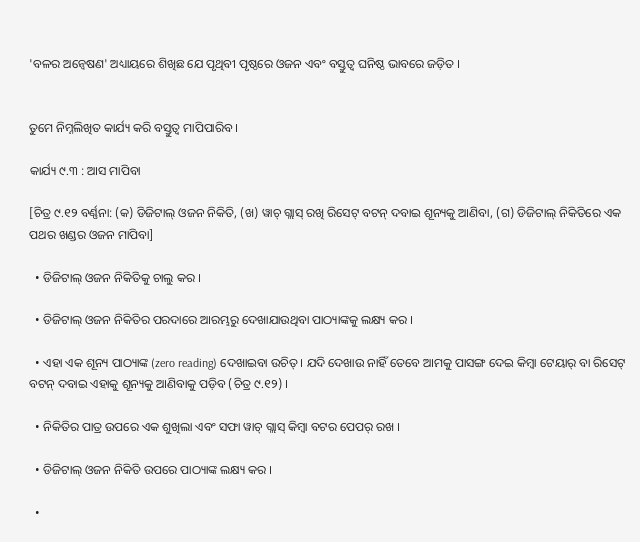'ବଳର ଅନ୍ୱେଷଣ' ଅଧ୍ୟାୟରେ ଶିଖିଛ ଯେ ପୃଥିବୀ ପୃଷ୍ଠରେ ଓଜନ ଏବଂ ବସ୍ତୁତ୍ୱ ଘନିଷ୍ଠ ଭାବରେ ଜଡ଼ିତ ।


ତୁମେ ନିମ୍ନଲିଖିତ କାର୍ଯ୍ୟ କରି ବସ୍ତୁତ୍ୱ ମାପିପାରିବ ।

କାର୍ଯ୍ୟ ୯.୩ : ଆସ ମାପିବା

[ଚିତ୍ର ୯.୧୨ ବର୍ଣ୍ଣନା: (କ) ଡିଜିଟାଲ୍ ଓଜନ ନିକିତି, (ଖ) ୱାଚ୍ ଗ୍ଲାସ୍ ରଖି ରିସେଟ୍ ବଟନ୍ ଦବାଇ ଶୂନ୍ୟକୁ ଆଣିବା, (ଗ) ଡିଜିଟାଲ୍ ନିକିତିରେ ଏକ ପଥର ଖଣ୍ଡର ଓଜନ ମାପିବା]

  • ଡିଜିଟାଲ୍ ଓଜନ ନିକିତିକୁ ଚାଲୁ କର ।

  • ଡିଜିଟାଲ୍ ଓଜନ ନିକିତିର ପରଦାରେ ଆରମ୍ଭରୁ ଦେଖାଯାଉଥିବା ପାଠ୍ୟାଙ୍କକୁ ଲକ୍ଷ୍ୟ କର ।

  • ଏହା ଏକ ଶୂନ୍ୟ ପାଠ୍ୟାଙ୍କ (zero reading) ଦେଖାଇବା ଉଚିତ୍ । ଯଦି ଦେଖାଉ ନାହିଁ ତେବେ ଆମକୁ ପାସଙ୍ଗ ଦେଇ କିମ୍ବା ଟେୟାର୍ ବା ରିସେଟ୍ ବଟନ୍ ଦବାଇ ଏହାକୁ ଶୂନ୍ୟକୁ ଆଣିବାକୁ ପଡ଼ିବ (ଚିତ୍ର ୯.୧୨) ।

  • ନିକିତିର ପାତ୍ର ଉପରେ ଏକ ଶୁଖିଲା ଏବଂ ସଫା ୱାଚ୍ ଗ୍ଲାସ୍ କିମ୍ବା ବଟର ପେପର୍ ରଖ ।

  • ଡିଜିଟାଲ୍ ଓଜନ ନିକିତି ଉପରେ ପାଠ୍ୟାଙ୍କ ଲକ୍ଷ୍ୟ କର ।

  •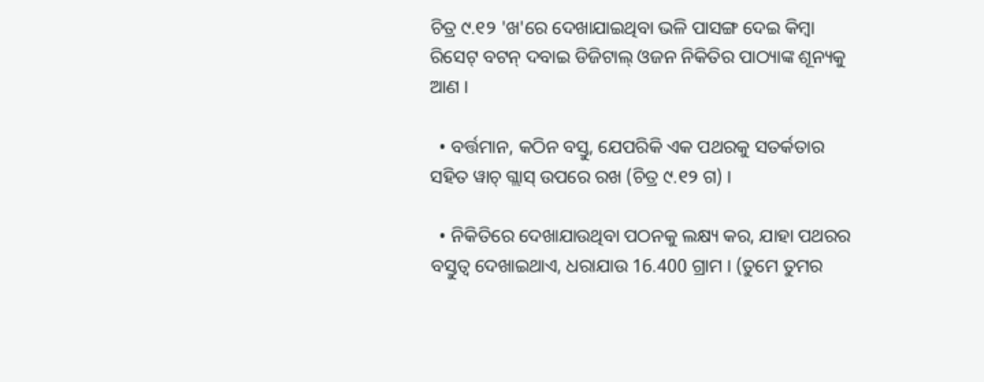ଚିତ୍ର ୯.୧୨ 'ଖ'ରେ ଦେଖାଯାଇଥିବା ଭଳି ପାସଙ୍ଗ ଦେଇ କିମ୍ବା ରିସେଟ୍ ବଟନ୍ ଦବାଇ ଡିଜିଟାଲ୍ ଓଜନ ନିକିତିର ପାଠ୍ୟାଙ୍କ ଶୂନ୍ୟକୁ ଆଣ ।

  • ବର୍ତ୍ତମାନ, କଠିନ ବସ୍ତୁ, ଯେପରିକି ଏକ ପଥରକୁ ସତର୍କତାର ସହିତ ୱାଚ୍ ଗ୍ଲାସ୍ ଉପରେ ରଖ (ଚିତ୍ର ୯.୧୨ ଗ) ।

  • ନିକିତିରେ ଦେଖାଯାଉଥିବା ପଠନକୁ ଲକ୍ଷ୍ୟ କର, ଯାହା ପଥରର ବସ୍ତୁତ୍ୱ ଦେଖାଇଥାଏ, ଧରାଯାଉ 16.400 ଗ୍ରାମ । (ତୁମେ ତୁମର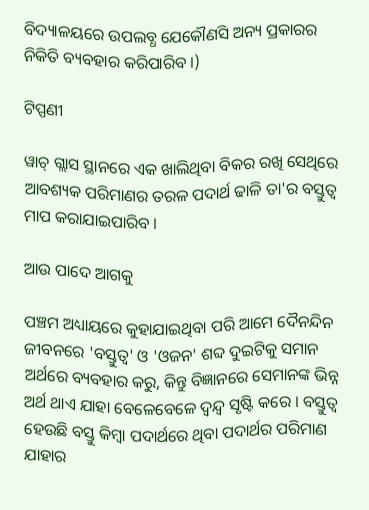ବିଦ୍ୟାଳୟରେ ଉପଲବ୍ଧ ଯେକୌଣସି ଅନ୍ୟ ପ୍ରକାରର ନିକିତି ବ୍ୟବହାର କରିପାରିବ ।)

ଟିପ୍ପଣୀ

ୱାଚ୍ ଗ୍ଲାସ ସ୍ଥାନରେ ଏକ ଖାଲିଥିବା ବିକର ରଖି ସେଥିରେ ଆବଶ୍ୟକ ପରିମାଣର ତରଳ ପଦାର୍ଥ ଢାଳି ତା'ର ବସ୍ତୁତ୍ୱ ମାପ କରାଯାଇପାରିବ ।

ଆଉ ପାଦେ ଆଗକୁ

ପଞ୍ଚମ ଅଧ୍ୟାୟରେ କୁହାଯାଇଥିବା ପରି ଆମେ ଦୈନନ୍ଦିନ ଜୀବନରେ 'ବସ୍ତୁତ୍ୱ' ଓ 'ଓଜନ' ଶବ୍ଦ ଦୁଇଟିକୁ ସମାନ ଅର୍ଥରେ ବ୍ୟବହାର କରୁ, କିନ୍ତୁ ବିଜ୍ଞାନରେ ସେମାନଙ୍କ ଭିନ୍ନ ଅର୍ଥ ଥାଏ ଯାହା ବେଳେବେଳେ ଦ୍ୱନ୍ଦ୍ୱ ସୃଷ୍ଟି କରେ । ବସ୍ତୁତ୍ୱ ହେଉଛି ବସ୍ତୁ କିମ୍ବା ପଦାର୍ଥରେ ଥିବା ପଦାର୍ଥର ପରିମାଣ ଯାହାର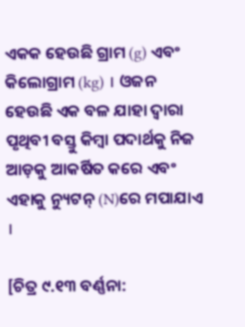ଏକକ ହେଉଛି ଗ୍ରାମ (g) ଏବଂ କିଲୋଗ୍ରାମ (kg) । ଓଜନ ହେଉଛି ଏକ ବଳ ଯାହା ଦ୍ୱାରା ପୃଥିବୀ ବସ୍ତୁ କିମ୍ବା ପଦାର୍ଥକୁ ନିଜ ଆଡ଼କୁ ଆକର୍ଷିତ କରେ ଏବଂ ଏହାକୁ ନ୍ୟୁଟନ୍ (N)ରେ ମପାଯାଏ ।

[ଚିତ୍ର ୯.୧୩ ବର୍ଣ୍ଣନା: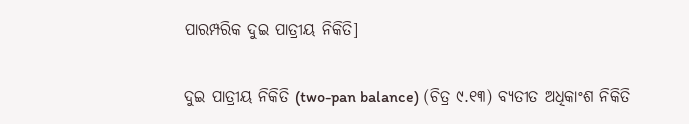ପାରମ୍ପରିକ ଦୁଇ ପାତ୍ରୀୟ ନିକିତି]

ଦୁଇ ପାତ୍ରୀୟ ନିକିତି (two-pan balance) (ଚିତ୍ର ୯.୧୩) ବ୍ୟତୀତ ଅଧିକାଂଶ ନିକିତି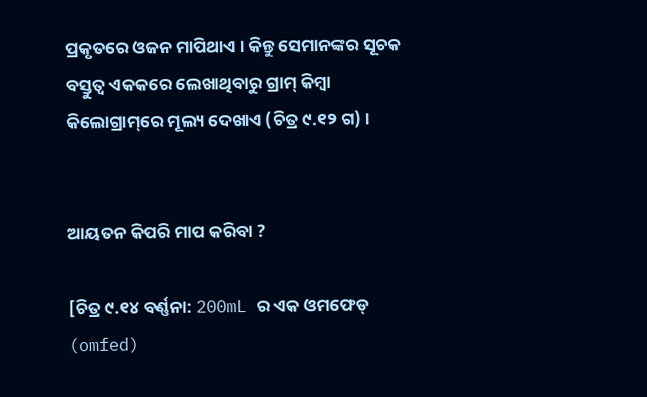ପ୍ରକୃତରେ ଓଜନ ମାପିଥାଏ । କିନ୍ତୁ ସେମାନଙ୍କର ସୂଚକ ବସ୍ତୁତ୍ୱ ଏକକରେ ଲେଖାଥିବାରୁ ଗ୍ରାମ୍ କିମ୍ବା କିଲୋଗ୍ରାମ୍‌ରେ ମୂଲ୍ୟ ଦେଖାଏ (ଚିତ୍ର ୯.୧୨ ଗ) ।


ଆୟତନ କିପରି ମାପ କରିବା ?

[ଚିତ୍ର ୯.୧୪ ବର୍ଣ୍ଣନା: 200mL ର ଏକ ଓମଫେଡ୍ (omfed)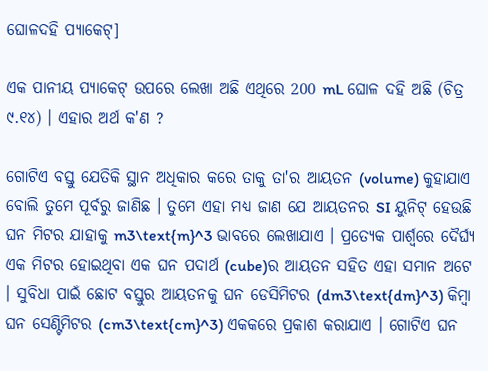ଘୋଳଦହି ପ୍ୟାକେଟ୍]

ଏକ ପାନୀୟ ପ୍ୟାକେଟ୍ ଉପରେ ଲେଖା ଅଛି ଏଥିରେ 200 mL ଘୋଳ ଦହି ଅଛି (ଚିତ୍ର ୯.୧୪) । ଏହାର ଅର୍ଥ କ'ଣ ?

ଗୋଟିଏ ବସ୍ତୁ ଯେତିକି ସ୍ଥାନ ଅଧିକାର କରେ ତାକୁ ତା'ର ଆୟତନ (volume) କୁହାଯାଏ ବୋଲି ତୁମେ ପୂର୍ବରୁ ଜାଣିଛ । ତୁମେ ଏହା ମଧ୍ୟ ଜାଣ ଯେ ଆୟତନର SI ୟୁନିଟ୍ ହେଉଛି ଘନ ମିଟର ଯାହାକୁ m3\text{m}^3 ଭାବରେ ଲେଖାଯାଏ । ପ୍ରତ୍ୟେକ ପାର୍ଶ୍ୱରେ ଦୈର୍ଘ୍ୟ ଏକ ମିଟର ହୋଇଥିବା ଏକ ଘନ ପଦାର୍ଥ (cube)ର ଆୟତନ ସହିତ ଏହା ସମାନ ଅଟେ । ସୁବିଧା ପାଇଁ ଛୋଟ ବସ୍ତୁର ଆୟତନକୁ ଘନ ଡେସିମିଟର (dm3\text{dm}^3) କିମ୍ବା ଘନ ସେଣ୍ଟିମିଟର (cm3\text{cm}^3) ଏକକରେ ପ୍ରକାଶ କରାଯାଏ । ଗୋଟିଏ ଘନ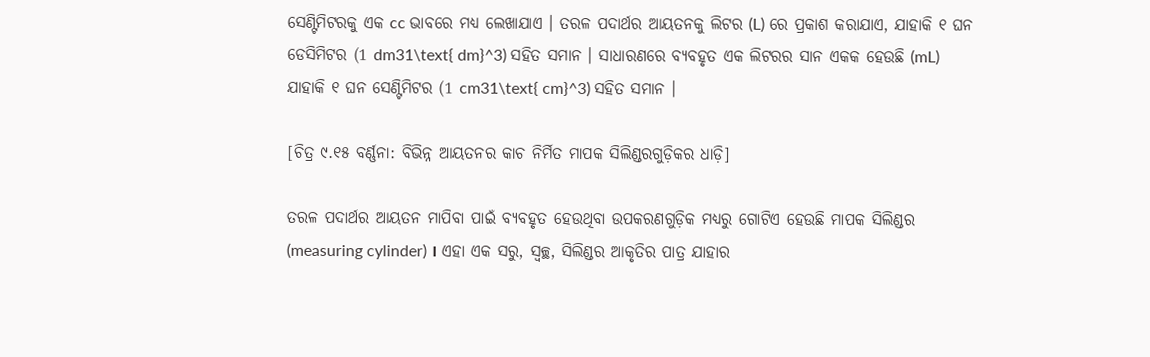ସେଣ୍ଟିମିଟରକୁ ଏକ cc ଭାବରେ ମଧ୍ୟ ଲେଖାଯାଏ । ତରଳ ପଦାର୍ଥର ଆୟତନକୁ ଲିଟର (L) ରେ ପ୍ରକାଶ କରାଯାଏ, ଯାହାକି ୧ ଘନ ଡେସିମିଟର (1 dm31\text{ dm}^3) ସହିତ ସମାନ । ସାଧାରଣରେ ବ୍ୟବହୃତ ଏକ ଲିଟରର ସାନ ଏକକ ହେଉଛି (mL) ଯାହାକି ୧ ଘନ ସେଣ୍ଟିମିଟର (1 cm31\text{ cm}^3) ସହିତ ସମାନ ।

[ଚିତ୍ର ୯.୧୫ ବର୍ଣ୍ଣନା: ବିଭିନ୍ନ ଆୟତନର କାଚ ନିର୍ମିତ ମାପକ ସିଲିଣ୍ଡରଗୁଡ଼ିକର ଧାଡ଼ି]

ତରଳ ପଦାର୍ଥର ଆୟତନ ମାପିବା ପାଇଁ ବ୍ୟବହୃତ ହେଉଥିବା ଉପକରଣଗୁଡ଼ିକ ମଧ୍ୟରୁ ଗୋଟିଏ ହେଉଛି ମାପକ ସିଲିଣ୍ଡର (measuring cylinder) । ଏହା ଏକ ସରୁ, ସ୍ୱଚ୍ଛ, ସିଲିଣ୍ଡର ଆକୃତିର ପାତ୍ର ଯାହାର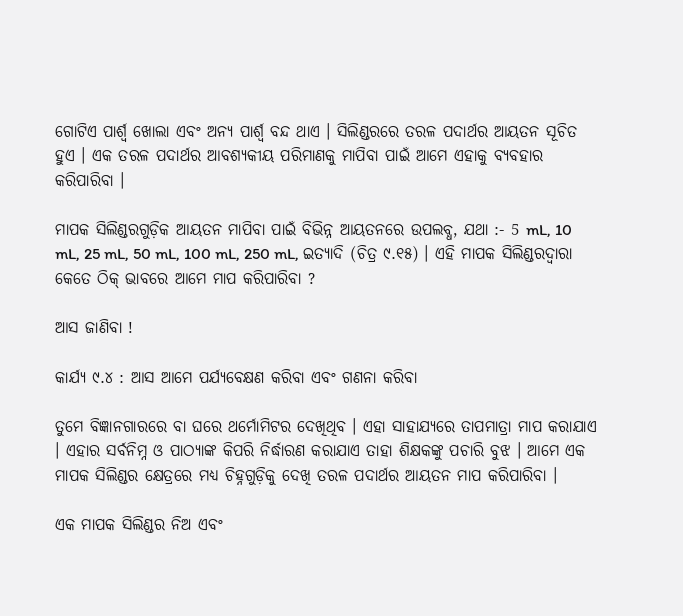ଗୋଟିଏ ପାର୍ଶ୍ୱ ଖୋଲା ଏବଂ ଅନ୍ୟ ପାର୍ଶ୍ୱ ବନ୍ଦ ଥାଏ । ସିଲିଣ୍ଡରରେ ତରଳ ପଦାର୍ଥର ଆୟତନ ସୂଚିତ ହୁଏ । ଏକ ତରଳ ପଦାର୍ଥର ଆବଶ୍ୟକୀୟ ପରିମାଣକୁ ମାପିବା ପାଇଁ ଆମେ ଏହାକୁ ବ୍ୟବହାର କରିପାରିବା ।

ମାପକ ସିଲିଣ୍ଡରଗୁଡ଼ିକ ଆୟତନ ମାପିବା ପାଇଁ ବିଭିନ୍ନ ଆୟତନରେ ଉପଲବ୍ଧ, ଯଥା :- 5 mL, 10 mL, 25 mL, 50 mL, 100 mL, 250 mL, ଇତ୍ୟାଦି (ଚିତ୍ର ୯.୧୫) । ଏହି ମାପକ ସିଲିଣ୍ଡରଦ୍ୱାରା କେତେ ଠିକ୍ ଭାବରେ ଆମେ ମାପ କରିପାରିବା ?

ଆସ ଜାଣିବା !

କାର୍ଯ୍ୟ ୯.୪ : ଆସ ଆମେ ପର୍ଯ୍ୟବେକ୍ଷଣ କରିବା ଏବଂ ଗଣନା କରିବା

ତୁମେ ବିଜ୍ଞାନଗାରରେ ବା ଘରେ ଥର୍ମୋମିଟର ଦେଖିଥିବ । ଏହା ସାହାଯ୍ୟରେ ତାପମାତ୍ରା ମାପ କରାଯାଏ । ଏହାର ସର୍ବନିମ୍ନ ଓ ପାଠ୍ୟାଙ୍କ କିପରି ନିର୍ଦ୍ଧାରଣ କରାଯାଏ ତାହା ଶିକ୍ଷକଙ୍କୁ ପଚାରି ବୁଝ । ଆମେ ଏକ ମାପକ ସିଲିଣ୍ଡର କ୍ଷେତ୍ରରେ ମଧ୍ୟ ଚିହ୍ନଗୁଡ଼ିକୁ ଦେଖି ତରଳ ପଦାର୍ଥର ଆୟତନ ମାପ କରିପାରିବା ।

ଏକ ମାପକ ସିଲିଣ୍ଡର ନିଅ ଏବଂ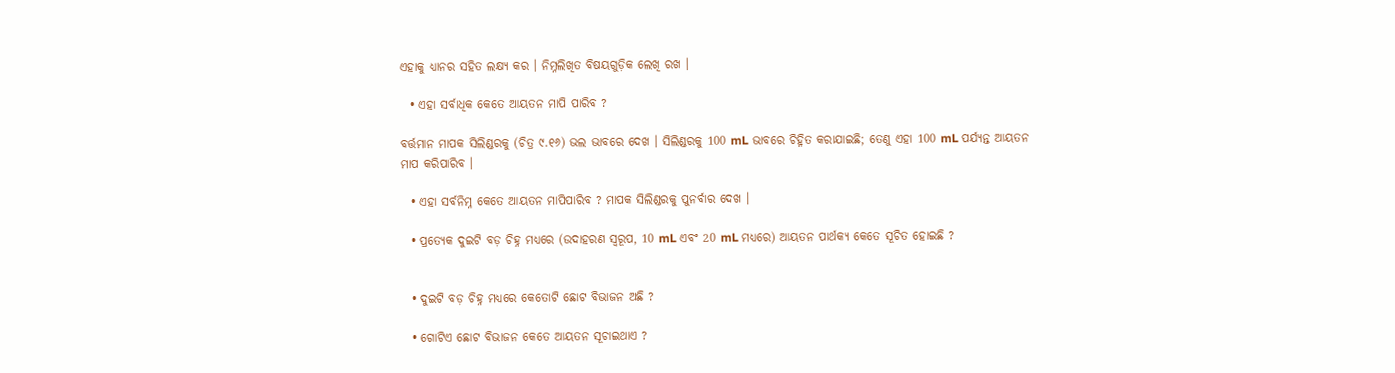ଏହାକୁ ଧ୍ୟାନର ସହିତ ଲକ୍ଷ୍ୟ କର । ନିମ୍ନଲିଖିତ ବିଷୟଗୁଡ଼ିକ ଲେଖି ରଖ ।

  • ଏହା ସର୍ବାଧିକ କେତେ ଆୟତନ ମାପି ପାରିବ ?

ବର୍ତ୍ତମାନ ମାପକ ସିଲିଣ୍ଡରକୁ (ଚିତ୍ର ୯.୧୬) ଭଲ ଭାବରେ ଦେଖ । ସିଲିଣ୍ଡରକୁ 100 mL ଭାବରେ ଚିହ୍ନିତ କରାଯାଇଛି; ତେଣୁ ଏହା 100 mL ପର୍ଯ୍ୟନ୍ତ ଆୟତନ ମାପ କରିପାରିବ ।

  • ଏହା ସର୍ବନିମ୍ନ କେତେ ଆୟତନ ମାପିପାରିବ ? ମାପକ ସିଲିଣ୍ଡରକୁ ପୁନର୍ବାର ଦେଖ ।

  • ପ୍ରତ୍ୟେକ ଦୁଇଟି ବଡ଼ ଚିହ୍ନ ମଧ୍ୟରେ (ଉଦାହରଣ ସ୍ୱରୂପ, 10 mL ଏବଂ 20 mL ମଧ୍ୟରେ) ଆୟତନ ପାର୍ଥକ୍ୟ କେତେ ସୂଚିତ ହୋଇଛି ?


  • ଦୁଇଟି ବଡ଼ ଚିହ୍ନ ମଧ୍ୟରେ କେତୋଟି ଛୋଟ ବିଭାଜନ ଅଛି ?

  • ଗୋଟିଏ ଛୋଟ ବିଭାଜନ କେତେ ଆୟତନ ସୂଚାଇଥାଏ ?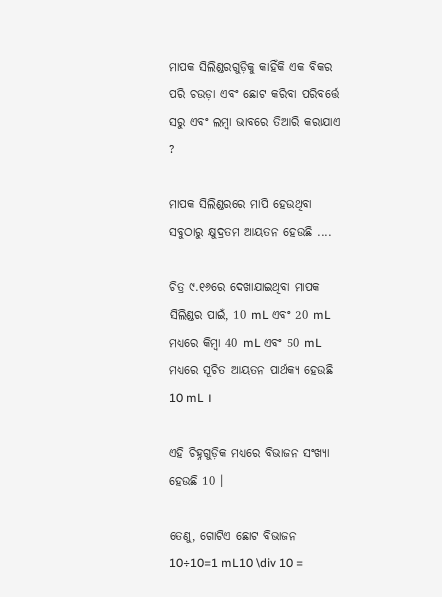ମାପକ ସିଲିଣ୍ଡରଗୁଡ଼ିକୁ କାହିଁକି ଏକ ବିକର ପରି ଚଉଡ଼ା ଏବଂ ଛୋଟ କରିବା ପରିବର୍ତ୍ତେ ସରୁ ଏବଂ ଲମ୍ବା ଭାବରେ ତିଆରି କରାଯାଏ ?

ମାପକ ସିଲିଣ୍ଡରରେ ମାପି ହେଉଥିବା ସବୁଠାରୁ କ୍ଷୁଦ୍ରତମ ଆୟତନ ହେଉଛି ....

ଚିତ୍ର ୯.୧୬ରେ ଦେଖାଯାଇଥିବା ମାପକ ସିଲିଣ୍ଡର ପାଇଁ, 10 mL ଏବଂ 20 mL ମଧ୍ୟରେ କିମ୍ବା 40 mL ଏବଂ 50 mL ମଧ୍ୟରେ ସୂଚିତ ଆୟତନ ପାର୍ଥକ୍ୟ ହେଉଛି 10 mL ।

ଏହି ଚିହ୍ନଗୁଡ଼ିକ ମଧ୍ୟରେ ବିଭାଜନ ସଂଖ୍ୟା ହେଉଛି 10 ।

ତେଣୁ, ଗୋଟିଏ ଛୋଟ ବିଭାଜନ 10÷10=1 mL10 \div 10 =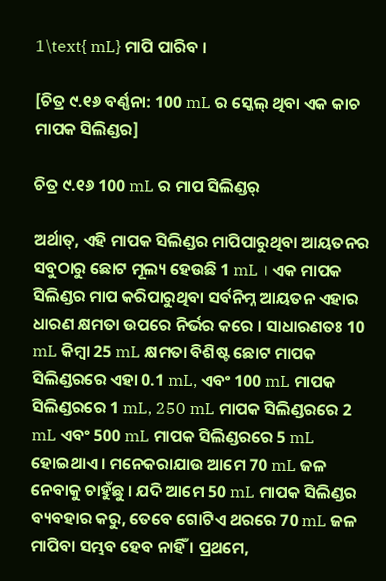1\text{ mL} ମାପି ପାରିବ ।

[ଚିତ୍ର ୯.୧୬ ବର୍ଣ୍ଣନା: 100 mL ର ସ୍କେଲ୍ ଥିବା ଏକ କାଚ ମାପକ ସିଲିଣ୍ଡର]

ଚିତ୍ର ୯.୧୬ 100 mL ର ମାପ ସିଲିଣ୍ଡର୍

ଅର୍ଥାତ୍, ଏହି ମାପକ ସିଲିଣ୍ଡର ମାପିପାରୁଥିବା ଆୟତନର ସବୁଠାରୁ ଛୋଟ ମୂଲ୍ୟ ହେଉଛି 1 mL । ଏକ ମାପକ ସିଲିଣ୍ଡର ମାପ କରିପାରୁଥିବା ସର୍ବନିମ୍ନ ଆୟତନ ଏହାର ଧାରଣ କ୍ଷମତା ଉପରେ ନିର୍ଭର କରେ । ସାଧାରଣତଃ 10 mL କିମ୍ବା 25 mL କ୍ଷମତା ବିଶିଷ୍ଟ ଛୋଟ ମାପକ ସିଲିଣ୍ଡରରେ ଏହା 0.1 mL, ଏବଂ 100 mL ମାପକ ସିଲିଣ୍ଡରରେ 1 mL, 250 mL ମାପକ ସିଲିଣ୍ଡରରେ 2 mL ଏବଂ 500 mL ମାପକ ସିଲିଣ୍ଡରରେ 5 mL ହୋଇଥାଏ । ମନେକରାଯାଉ ଆମେ 70 mL ଜଳ ନେବାକୁ ଚାହୁଁଛୁ । ଯଦି ଆମେ 50 mL ମାପକ ସିଲିଣ୍ଡର ବ୍ୟବହାର କରୁ, ତେବେ ଗୋଟିଏ ଥରରେ 70 mL ଜଳ ମାପିବା ସମ୍ଭବ ହେବ ନାହିଁ । ପ୍ରଥମେ,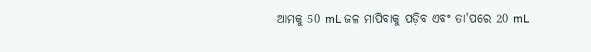ଆମକୁ 50 mL ଜଳ ମାପିବାକୁ ପଡ଼ିବ ଏବଂ ତା'ପରେ 20 mL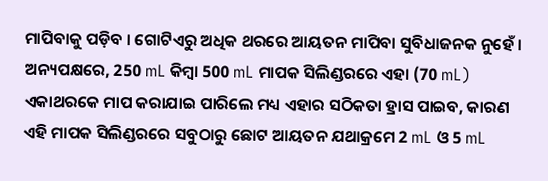ମାପିବାକୁ ପଡ଼ିବ । ଗୋଟିଏରୁ ଅଧିକ ଥରରେ ଆୟତନ ମାପିବା ସୁବିଧାଜନକ ନୁହେଁ । ଅନ୍ୟପକ୍ଷରେ, 250 mL କିମ୍ବା 500 mL ମାପକ ସିଲିଣ୍ଡରରେ ଏହା (70 mL) ଏକାଥରକେ ମାପ କରାଯାଇ ପାରିଲେ ମଧ୍ୟ ଏହାର ସଠିକତା ହ୍ରାସ ପାଇବ, କାରଣ ଏହି ମାପକ ସିଲିଣ୍ଡରରେ ସବୁଠାରୁ ଛୋଟ ଆୟତନ ଯଥାକ୍ରମେ 2 mL ଓ 5 mL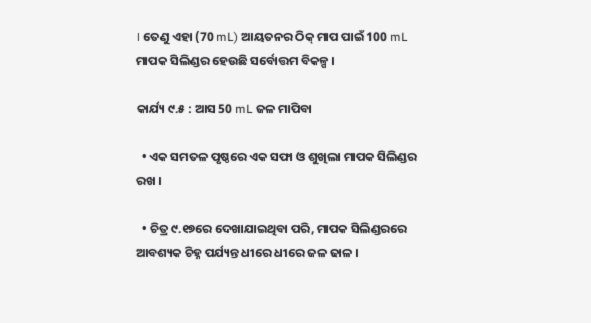। ତେଣୁ ଏହା (70 mL) ଆୟତନର ଠିକ୍ ମାପ ପାଇଁ 100 mL ମାପକ ସିଲିଣ୍ଡର ହେଉଛି ସର୍ବୋତ୍ତମ ବିକଳ୍ପ ।

କାର୍ଯ୍ୟ ୯.୫ : ଆସ 50 mL ଜଳ ମାପିବା

  • ଏକ ସମତଳ ପୃଷ୍ଠରେ ଏକ ସଫା ଓ ଶୁଖିଲା ମାପକ ସିଲିଣ୍ଡର ରଖ ।

  • ଚିତ୍ର ୯.୧୭ରେ ଦେଖାଯାଇଥିବା ପରି, ମାପକ ସିଲିଣ୍ଡରରେ ଆବଶ୍ୟକ ଚିହ୍ନ ପର୍ଯ୍ୟନ୍ତ ଧୀରେ ଧୀରେ ଜଳ ଢାଳ ।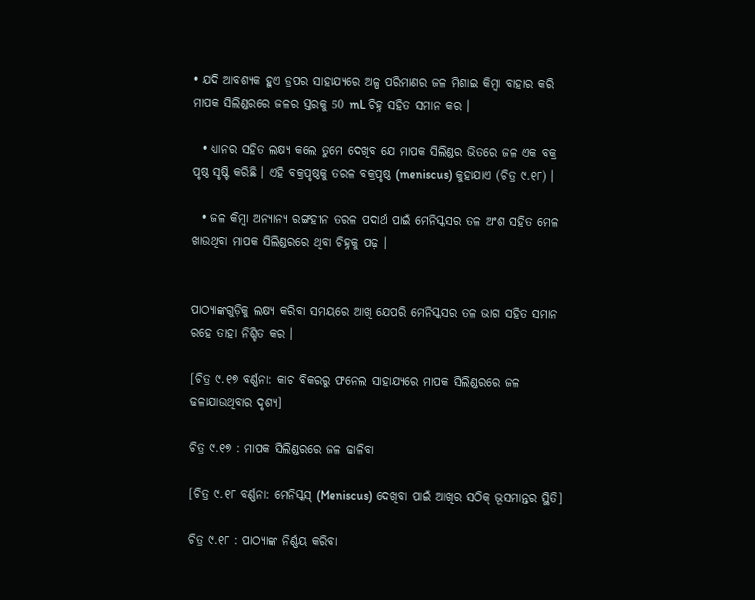• ଯଦି ଆବଶ୍ୟକ ହୁଏ ଡ୍ରପର ସାହାଯ୍ୟରେ ଅଳ୍ପ ପରିମାଣର ଜଳ ମିଶାଇ କିମ୍ବା ବାହାର କରି ମାପକ ସିଲିଣ୍ଡରରେ ଜଳର ସ୍ତରକୁ 50 mL ଚିହ୍ନ ସହିତ ସମାନ କର ।

  • ଧ୍ୟାନର ସହିତ ଲକ୍ଷ୍ୟ କଲେ ତୁମେ ଦେଖିବ ଯେ ମାପକ ସିଲିଣ୍ଡର ଭିତରେ ଜଳ ଏକ ବକ୍ର ପୃଷ୍ଠ ସୃଷ୍ଟି କରିଛି । ଏହି ବକ୍ରପୃଷ୍ଠକୁ ତରଳ ବକ୍ରପୃଷ୍ଠ (meniscus) କୁହାଯାଏ (ଚିତ୍ର ୯.୧୮) ।

  • ଜଳ କିମ୍ବା ଅନ୍ୟାନ୍ୟ ରଙ୍ଗହୀନ ତରଳ ପଦାର୍ଥ ପାଇଁ ମେନିସ୍କସର ତଳ ଅଂଶ ସହିତ ମେଳ ଖାଉଥିବା ମାପକ ସିଲିଣ୍ଡରରେ ଥିବା ଚିହ୍ନକୁ ପଢ଼ ।


ପାଠ୍ୟାଙ୍କଗୁଡ଼ିକୁ ଲକ୍ଷ୍ୟ କରିବା ସମୟରେ ଆଖି ଯେପରି ମେନିସ୍କସର ତଳ ଭାଗ ସହିତ ସମାନ ରହେ ତାହା ନିଶ୍ଚିତ କର ।

[ଚିତ୍ର ୯.୧୭ ବର୍ଣ୍ଣନା: କାଚ ବିକରରୁ ଫନେଲ ସାହାଯ୍ୟରେ ମାପକ ସିଲିଣ୍ଡରରେ ଜଳ ଢଳାଯାଉଥିବାର ଦୃଶ୍ୟ]

ଚିତ୍ର ୯.୧୭ : ମାପକ ସିଲିଣ୍ଡରରେ ଜଳ ଢାଳିବା

[ଚିତ୍ର ୯.୧୮ ବର୍ଣ୍ଣନା: ମେନିସ୍କସ୍ (Meniscus) ଦେଖିବା ପାଇଁ ଆଖିର ସଠିକ୍ ଭୂସମାନ୍ତର ସ୍ଥିତି]

ଚିତ୍ର ୯.୧୮ : ପାଠ୍ୟାଙ୍କ ନିର୍ଣ୍ଣୟ କରିବା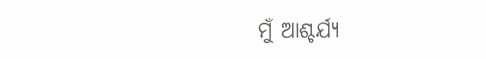ମୁଁ ଆଶ୍ଚର୍ଯ୍ୟ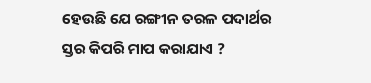ହେଉଛି ଯେ ରଙ୍ଗୀନ ତରଳ ପଦାର୍ଥର ସ୍ତର କିପରି ମାପ କରାଯାଏ ?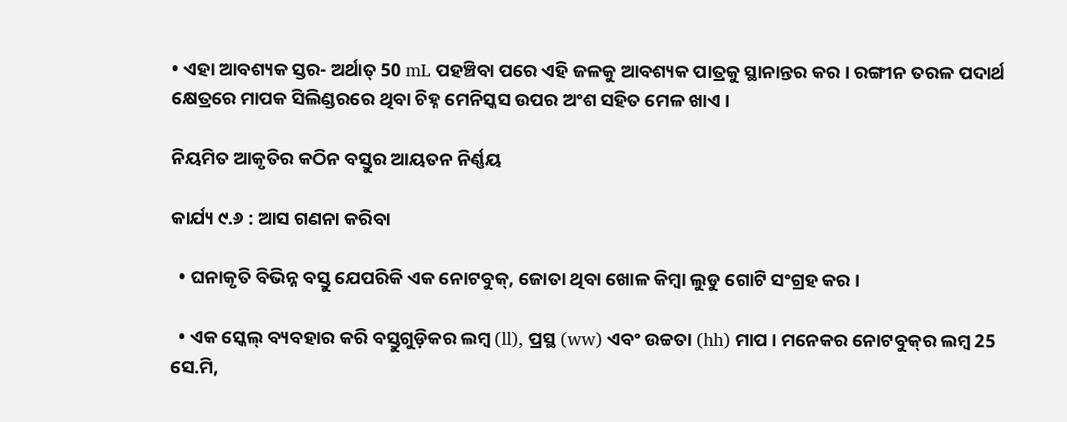• ଏହା ଆବଶ୍ୟକ ସ୍ତର- ଅର୍ଥାତ୍ 50 mL ପହଞ୍ଚିବା ପରେ ଏହି ଜଳକୁ ଆବଶ୍ୟକ ପାତ୍ରକୁ ସ୍ଥାନାନ୍ତର କର । ରଙ୍ଗୀନ ତରଳ ପଦାର୍ଥ କ୍ଷେତ୍ରରେ ମାପକ ସିଲିଣ୍ଡରରେ ଥିବା ଚିହ୍ନ ମେନିସ୍କସ ଉପର ଅଂଶ ସହିତ ମେଳ ଖାଏ ।

ନିୟମିତ ଆକୃତିର କଠିନ ବସ୍ତୁର ଆୟତନ ନିର୍ଣ୍ଣୟ

କାର୍ଯ୍ୟ ୯.୬ : ଆସ ଗଣନା କରିବା

  • ଘନାକୃତି ବିଭିନ୍ନ ବସ୍ତୁ ଯେପରିକି ଏକ ନୋଟବୁକ୍, ଜୋତା ଥିବା ଖୋଳ କିମ୍ବା ଲୁଡୁ ଗୋଟି ସଂଗ୍ରହ କର ।

  • ଏକ ସ୍କେଲ୍ ବ୍ୟବହାର କରି ବସ୍ତୁଗୁଡ଼ିକର ଲମ୍ବ (ll), ପ୍ରସ୍ଥ (ww) ଏବଂ ଉଚ୍ଚତା (hh) ମାପ । ମନେକର ନୋଟବୁକ୍‌ର ଲମ୍ବ 25 ସେ.ମି,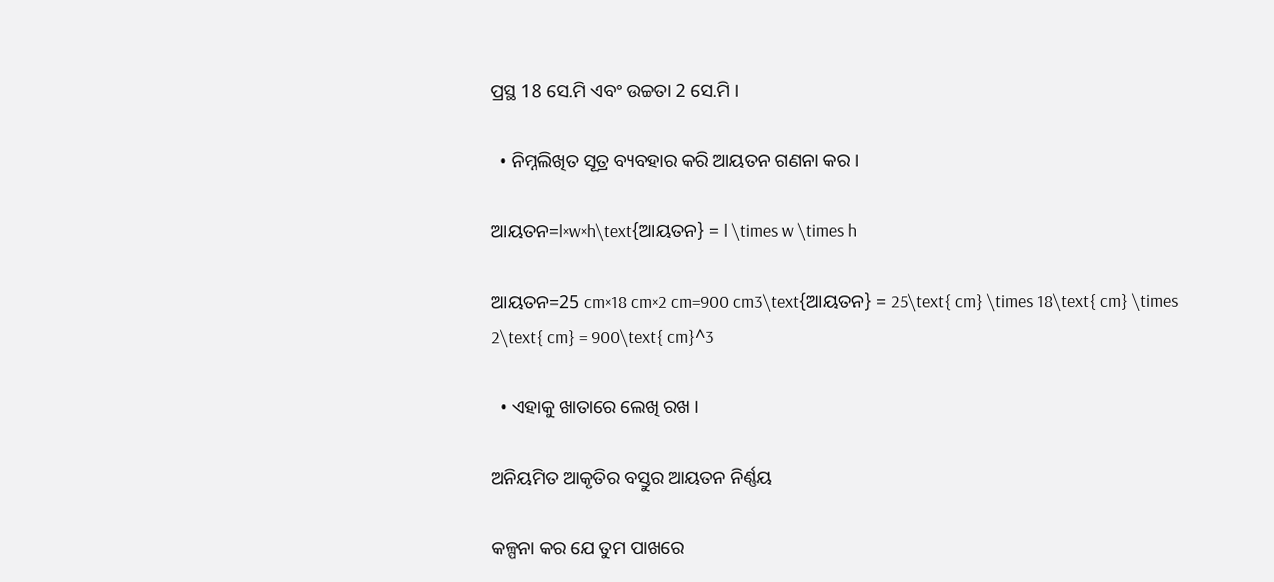ପ୍ରସ୍ଥ 18 ସେ.ମି ଏବଂ ଉଚ୍ଚତା 2 ସେ.ମି ।

  • ନିମ୍ନଲିଖିତ ସୂତ୍ର ବ୍ୟବହାର କରି ଆୟତନ ଗଣନା କର ।

ଆୟତନ=l×w×h\text{ଆୟତନ} = l \times w \times h

ଆୟତନ=25 cm×18 cm×2 cm=900 cm3\text{ଆୟତନ} = 25\text{ cm} \times 18\text{ cm} \times 2\text{ cm} = 900\text{ cm}^3

  • ଏହାକୁ ଖାତାରେ ଲେଖି ରଖ ।

ଅନିୟମିତ ଆକୃତିର ବସ୍ତୁର ଆୟତନ ନିର୍ଣ୍ଣୟ

କଳ୍ପନା କର ଯେ ତୁମ ପାଖରେ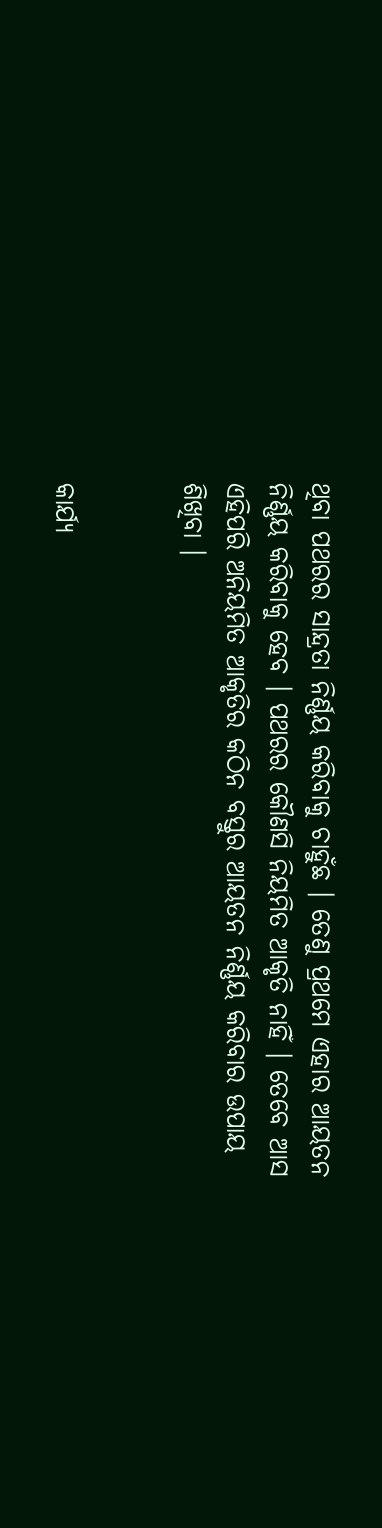ଥିବା ପଥରର ସାନ୍ଦ୍ରତା ନିର୍ଣ୍ଣୟ କରିବାକୁ ଚାହୁଁଛ । ତେଣୁ ପ୍ରଥମେ ଏହାର ଆୟତନ ନିର୍ଣ୍ଣୟ କରିବାକୁ ହେବ । ପଥରର କୌଣସି ନିୟମିତ ଆକୃତି ନାହିଁ । ତେବେ ଆସ ଏହିପରି ଅନିୟମିତ ଆକୃତିର କଠିନ ବସ୍ତୁର ଆୟତନ ନିର୍ଣ୍ଣୟ କରିବାର ଉପାୟ ଶିଖିବା ।


କାର୍ଯ୍ୟ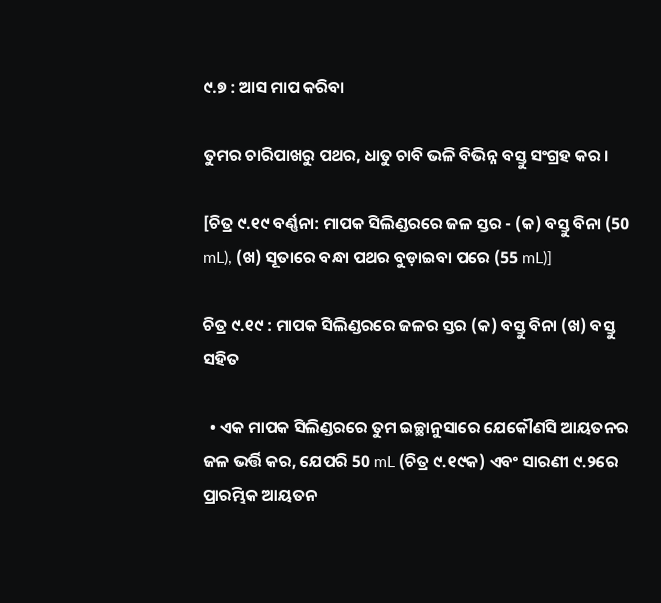୯.୭ : ଆସ ମାପ କରିବା

ତୁମର ଚାରିପାଖରୁ ପଥର, ଧାତୁ ଚାବି ଭଳି ବିଭିନ୍ନ ବସ୍ତୁ ସଂଗ୍ରହ କର ।

[ଚିତ୍ର ୯.୧୯ ବର୍ଣ୍ଣନା: ମାପକ ସିଲିଣ୍ଡରରେ ଜଳ ସ୍ତର - (କ) ବସ୍ତୁ ବିନା (50 mL), (ଖ) ସୂତାରେ ବନ୍ଧା ପଥର ବୁଡ଼ାଇବା ପରେ (55 mL)]

ଚିତ୍ର ୯.୧୯ : ମାପକ ସିଲିଣ୍ଡରରେ ଜଳର ସ୍ତର (କ) ବସ୍ତୁ ବିନା (ଖ) ବସ୍ତୁ ସହିତ

  • ଏକ ମାପକ ସିଲିଣ୍ଡରରେ ତୁମ ଇଚ୍ଛାନୁସାରେ ଯେକୌଣସି ଆୟତନର ଜଳ ଭର୍ତ୍ତି କର, ଯେପରି 50 mL (ଚିତ୍ର ୯.୧୯କ) ଏବଂ ସାରଣୀ ୯.୨ରେ ପ୍ରାରମ୍ଭିକ ଆୟତନ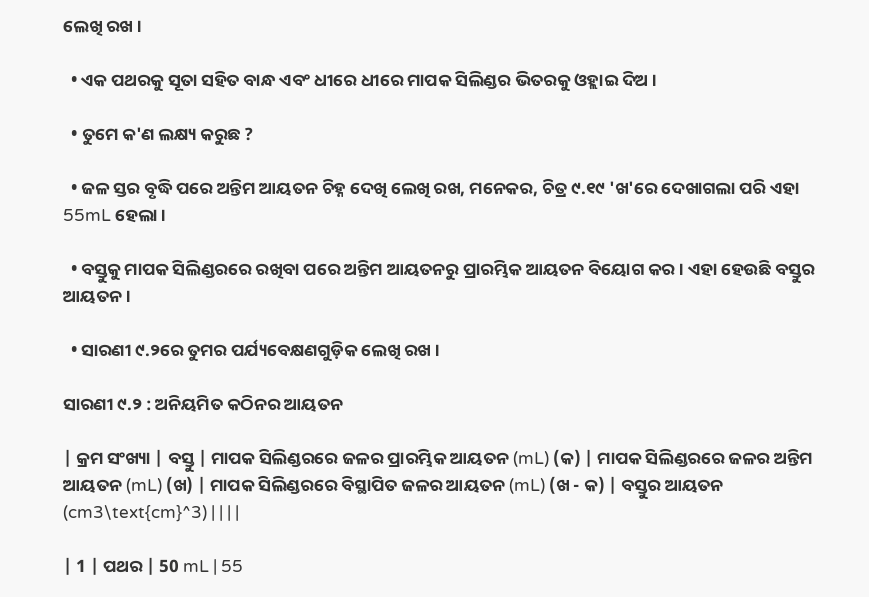ଲେଖି ରଖ ।

  • ଏକ ପଥରକୁ ସୂତା ସହିତ ବାନ୍ଧ ଏବଂ ଧୀରେ ଧୀରେ ମାପକ ସିଲିଣ୍ଡର ଭିତରକୁ ଓହ୍ଲାଇ ଦିଅ ।

  • ତୁମେ କ'ଣ ଲକ୍ଷ୍ୟ କରୁଛ ?

  • ଜଳ ସ୍ତର ବୃଦ୍ଧି ପରେ ଅନ୍ତିମ ଆୟତନ ଚିହ୍ନ ଦେଖି ଲେଖି ରଖ, ମନେକର, ଚିତ୍ର ୯.୧୯ 'ଖ'ରେ ଦେଖାଗଲା ପରି ଏହା 55mL ହେଲା ।

  • ବସ୍ତୁକୁ ମାପକ ସିଲିଣ୍ଡରରେ ରଖିବା ପରେ ଅନ୍ତିମ ଆୟତନରୁ ପ୍ରାରମ୍ଭିକ ଆୟତନ ବିୟୋଗ କର । ଏହା ହେଉଛି ବସ୍ତୁର ଆୟତନ ।

  • ସାରଣୀ ୯.୨ରେ ତୁମର ପର୍ଯ୍ୟବେକ୍ଷଣଗୁଡ଼ିକ ଲେଖି ରଖ ।

ସାରଣୀ ୯.୨ : ଅନିୟମିତ କଠିନର ଆୟତନ

| କ୍ରମ ସଂଖ୍ୟା | ବସ୍ତୁ | ମାପକ ସିଲିଣ୍ଡରରେ ଜଳର ପ୍ରାରମ୍ଭିକ ଆୟତନ (mL) (କ) | ମାପକ ସିଲିଣ୍ଡରରେ ଜଳର ଅନ୍ତିମ ଆୟତନ (mL) (ଖ) | ମାପକ ସିଲିଣ୍ଡରରେ ବିସ୍ଥାପିତ ଜଳର ଆୟତନ (mL) (ଖ - କ) | ବସ୍ତୁର ଆୟତନ (cm3\text{cm}^3) | | | |

| 1 | ପଥର | 50 mL | 55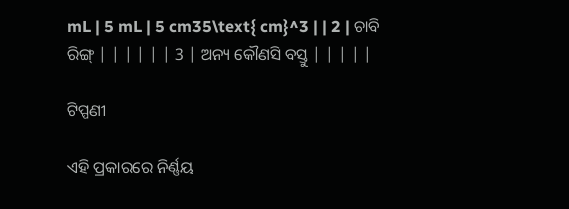mL | 5 mL | 5 cm35\text{ cm}^3 | | 2 | ଚାବି ରିଙ୍ଗ୍ | | | | | | 3 | ଅନ୍ୟ କୌଣସି ବସ୍ତୁ | | | | |

ଟିପ୍ପଣୀ

ଏହି ପ୍ରକାରରେ ନିର୍ଣ୍ଣୟ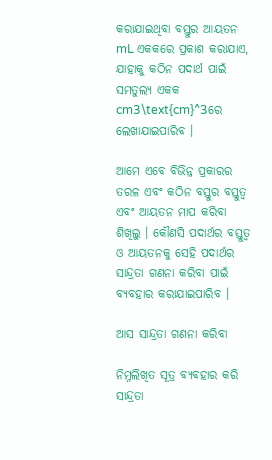କରାଯାଇଥିବା ବସ୍ତୁର ଆୟତନ mL ଏକକରେ ପ୍ରକାଶ କରାଯାଏ, ଯାହାକୁ କଠିନ ପଦାର୍ଥ ପାଇଁ ସମତୁଲ୍ୟ ଏକକ cm3\text{cm}^3ରେ ଲେଖାଯାଇପାରିବ ।

ଆମେ ଏବେ ବିଭିନ୍ନ ପ୍ରକାରର ତରଳ ଏବଂ କଠିନ ବସ୍ତୁର ବସ୍ତୁତ୍ୱ ଏବଂ ଆୟତନ ମାପ କରିବା ଶିଖିଲୁ । କୌଣସି ପଦାର୍ଥର ବସ୍ତୁତ୍ୱ ଓ ଆୟତନକୁ ସେହି ପଦାର୍ଥର ସାନ୍ଦ୍ରତା ଗଣନା କରିବା ପାଇଁ ବ୍ୟବହାର କରାଯାଇପାରିବ ।

ଆସ ସାନ୍ଦ୍ରତା ଗଣନା କରିବା

ନିମ୍ନଲିଖିତ ସୂତ୍ର ବ୍ୟବହାର କରି ସାନ୍ଦ୍ରତା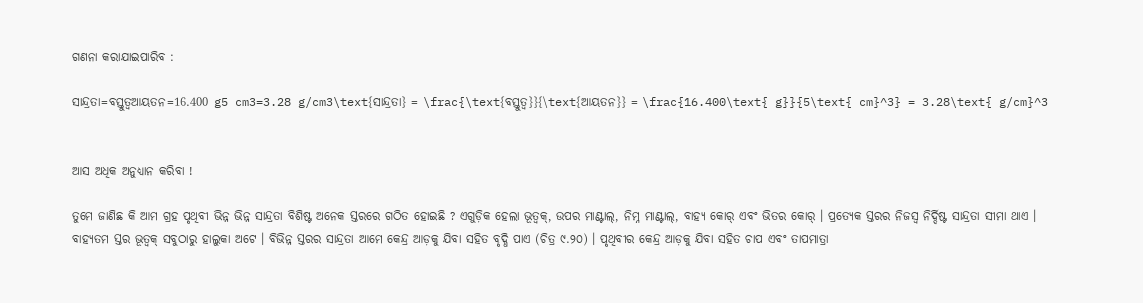ଗଣନା କରାଯାଇପାରିବ :

ସାନ୍ଦ୍ରତା=ବସ୍ତୁତ୍ୱଆୟତନ=16.400 g5 cm3=3.28 g/cm3\text{ସାନ୍ଦ୍ରତା} = \frac{\text{ବସ୍ତୁତ୍ୱ}}{\text{ଆୟତନ}} = \frac{16.400\text{ g}}{5\text{ cm}^3} = 3.28\text{ g/cm}^3


ଆସ ଅଧିକ ଅନୁଧ୍ୟାନ କରିବା !

ତୁମେ ଜାଣିଛ କି ଆମ ଗ୍ରହ ପୃଥିବୀ ଭିନ୍ନ ଭିନ୍ନ ସାନ୍ଦ୍ରତା ବିଶିଷ୍ଟ ଅନେକ ସ୍ତରରେ ଗଠିତ ହୋଇଛି ? ଏଗୁଡ଼ିକ ହେଲା ଭୂତ୍ୱକ୍, ଉପର ମାଣ୍ଟାଲ୍, ନିମ୍ନ ମାଣ୍ଟାଲ୍, ବାହ୍ୟ କୋର୍ ଏବଂ ଭିତର କୋର୍ । ପ୍ରତ୍ୟେକ ସ୍ତରର ନିଜସ୍ୱ ନିର୍ଦ୍ଦିଷ୍ଟ ସାନ୍ଦ୍ରତା ସୀମା ଥାଏ । ବାହ୍ୟତମ ସ୍ତର ଭୂତ୍ୱକ୍ ସବୁଠାରୁ ହାଲୁକା ଅଟେ । ବିଭିନ୍ନ ସ୍ତରର ସାନ୍ଦ୍ରତା ଆମେ କେନ୍ଦ୍ର ଆଡ଼କୁ ଯିବା ସହିତ ବୃଦ୍ଧି ପାଏ (ଚିତ୍ର ୯.୨୦) । ପୃଥିବୀର କେନ୍ଦ୍ର ଆଡ଼କୁ ଯିବା ସହିତ ଚାପ ଏବଂ ତାପମାତ୍ରା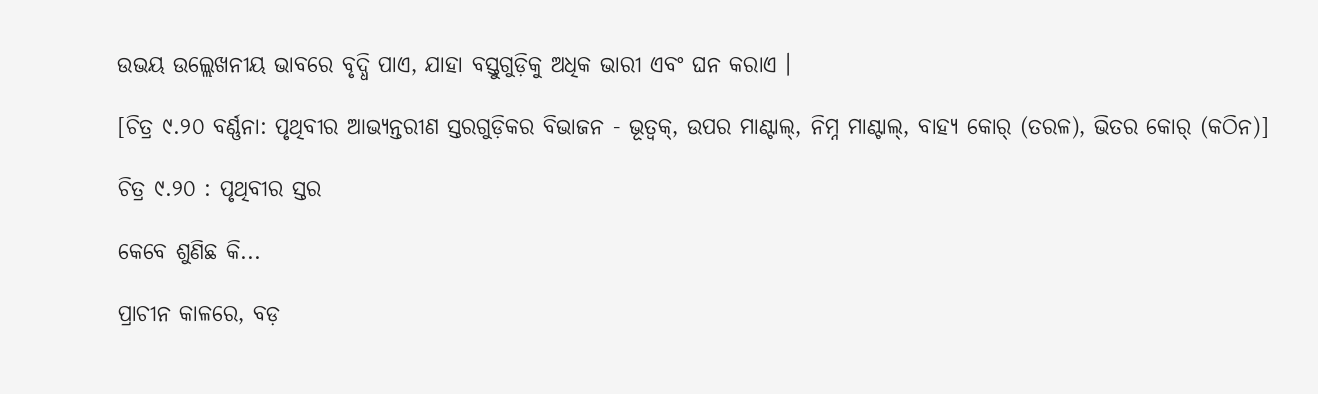ଉଭୟ ଉଲ୍ଲେଖନୀୟ ଭାବରେ ବୃଦ୍ଧି ପାଏ, ଯାହା ବସ୍ତୁଗୁଡ଼ିକୁ ଅଧିକ ଭାରୀ ଏବଂ ଘନ କରାଏ ।

[ଚିତ୍ର ୯.୨୦ ବର୍ଣ୍ଣନା: ପୃଥିବୀର ଆଭ୍ୟନ୍ତରୀଣ ସ୍ତରଗୁଡ଼ିକର ବିଭାଜନ - ଭୂତ୍ୱକ୍, ଉପର ମାଣ୍ଟାଲ୍, ନିମ୍ନ ମାଣ୍ଟାଲ୍, ବାହ୍ୟ କୋର୍ (ତରଳ), ଭିତର କୋର୍ (କଠିନ)]

ଚିତ୍ର ୯.୨୦ : ପୃଥିବୀର ସ୍ତର

କେବେ ଶୁଣିଛ କି...

ପ୍ରାଚୀନ କାଳରେ, ବଡ଼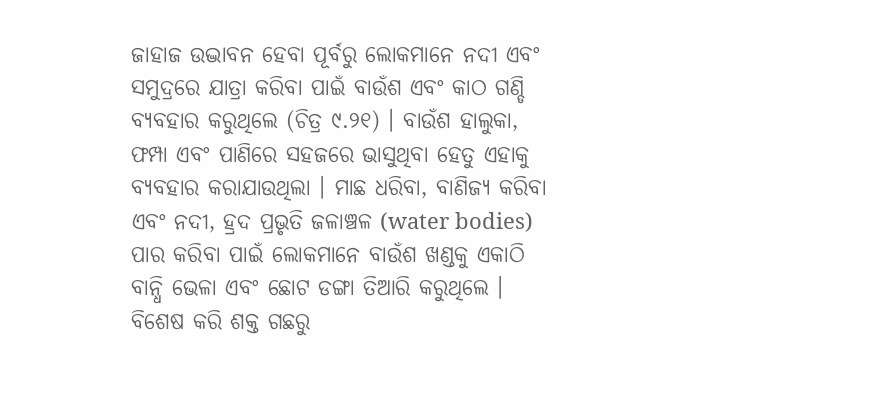ଜାହାଜ ଉଦ୍ଭାବନ ହେବା ପୂର୍ବରୁ ଲୋକମାନେ ନଦୀ ଏବଂ ସମୁଦ୍ରରେ ଯାତ୍ରା କରିବା ପାଇଁ ବାଉଁଶ ଏବଂ କାଠ ଗଣ୍ଡି ବ୍ୟବହାର କରୁଥିଲେ (ଚିତ୍ର ୯.୨୧) । ବାଉଁଶ ହାଲୁକା, ଫମ୍ପା ଏବଂ ପାଣିରେ ସହଜରେ ଭାସୁଥିବା ହେତୁ ଏହାକୁ ବ୍ୟବହାର କରାଯାଉଥିଲା । ମାଛ ଧରିବା, ବାଣିଜ୍ୟ କରିବା ଏବଂ ନଦୀ, ହ୍ରଦ ପ୍ରଭୃତି ଜଳାଞ୍ଚଳ (water bodies) ପାର କରିବା ପାଇଁ ଲୋକମାନେ ବାଉଁଶ ଖଣ୍ଡକୁ ଏକାଠି ବାନ୍ଧି ଭେଳା ଏବଂ ଛୋଟ ଡଙ୍ଗା ତିଆରି କରୁଥିଲେ । ବିଶେଷ କରି ଶକ୍ତ ଗଛରୁ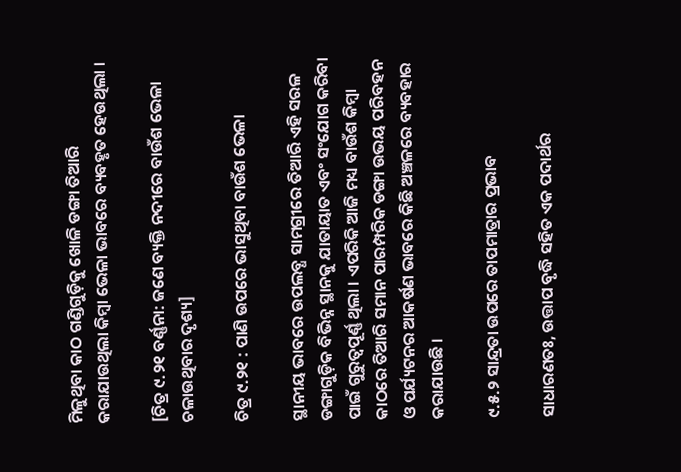ମିଳୁଥିବା କାଠ ଗଣ୍ଡିଗୁଡ଼ିକୁ ଖୋଳି ଡଙ୍ଗା ତିଆରି କରାଯାଉଥିଲା କିମ୍ବା ଭେଳା ଭାବରେ ବ୍ୟବହୃତ ହେଉଥିଲା ।

[ଚିତ୍ର ୯.୨୧ ବର୍ଣ୍ଣନା: ଜଣେ ବ୍ୟକ୍ତି ନଦୀରେ ବାଉଁଶ ଭେଳା ଚଳାଉଥିବାର ଦୃଶ୍ୟ]

ଚିତ୍ର ୯.୨୧ : ପାଣି ଉପରେ ଭାସୁଥିବା ବାଉଁଶ ଭେଳା

ସ୍ଥାନୀୟ ଭାବରେ ଉପଲବ୍ଧ ସାମଗ୍ରୀରେ ତିଆରି ଏହି ସରଳ ଡଙ୍ଗାଗୁଡ଼ିକ ବିଭିନ୍ନ ସ୍ଥାନକୁ ଯାତାୟାତ ଏବଂ ସଂଯୋଗ କରିବା ପାଇଁ ଗୁରୁତ୍ୱପୂର୍ଣ୍ଣ ଥିଲା । ଏପରିକି ଆଜି ମଧ୍ୟ ବାଉଁଶ କିମ୍ବା କାଠରେ ତିଆରି ସମାନ ପାରମ୍ପରିକ ଡଙ୍ଗା ଉଭୟ ପରିବହନ ଓ ପର୍ଯ୍ୟଟନର ଆକର୍ଷଣ ଭାବରେ କିଛି ଅଞ୍ଚଳରେ ବ୍ୟବହାର କରାଯାଉଛି ।

୯.୫.୨ ସାନ୍ଦ୍ରତା ଉପରେ ତାପମାତ୍ରାର ପ୍ରଭାବ

ସାଧାରଣତଃ, ଉତ୍ତାପ ବୃଦ୍ଧି ସହିତ ଏକ ପଦାର୍ଥର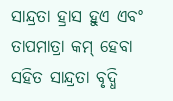ସାନ୍ଦ୍ରତା ହ୍ରାସ ହୁଏ ଏବଂ ତାପମାତ୍ରା କମ୍ ହେବା ସହିତ ସାନ୍ଦ୍ରତା ବୃଦ୍ଧି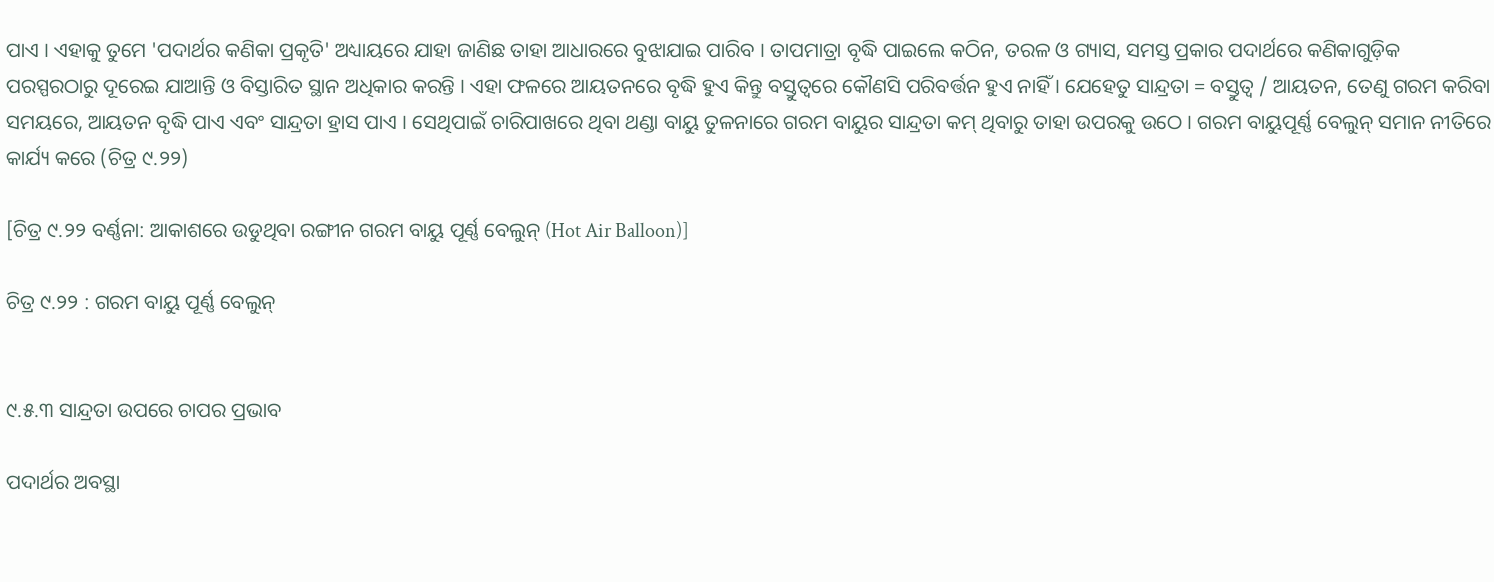ପାଏ । ଏହାକୁ ତୁମେ 'ପଦାର୍ଥର କଣିକା ପ୍ରକୃତି' ଅଧ୍ୟାୟରେ ଯାହା ଜାଣିଛ ତାହା ଆଧାରରେ ବୁଝାଯାଇ ପାରିବ । ତାପମାତ୍ରା ବୃଦ୍ଧି ପାଇଲେ କଠିନ, ତରଳ ଓ ଗ୍ୟାସ, ସମସ୍ତ ପ୍ରକାର ପଦାର୍ଥରେ କଣିକାଗୁଡ଼ିକ ପରସ୍ପରଠାରୁ ଦୂରେଇ ଯାଆନ୍ତି ଓ ବିସ୍ତାରିତ ସ୍ଥାନ ଅଧିକାର କରନ୍ତି । ଏହା ଫଳରେ ଆୟତନରେ ବୃଦ୍ଧି ହୁଏ କିନ୍ତୁ ବସ୍ତୁତ୍ୱରେ କୌଣସି ପରିବର୍ତ୍ତନ ହୁଏ ନାହିଁ । ଯେହେତୁ ସାନ୍ଦ୍ରତା = ବସ୍ତୁତ୍ୱ / ଆୟତନ, ତେଣୁ ଗରମ କରିବା ସମୟରେ, ଆୟତନ ବୃଦ୍ଧି ପାଏ ଏବଂ ସାନ୍ଦ୍ରତା ହ୍ରାସ ପାଏ । ସେଥିପାଇଁ ଚାରିପାଖରେ ଥିବା ଥଣ୍ଡା ବାୟୁ ତୁଳନାରେ ଗରମ ବାୟୁର ସାନ୍ଦ୍ରତା କମ୍ ଥିବାରୁ ତାହା ଉପରକୁ ଉଠେ । ଗରମ ବାୟୁପୂର୍ଣ୍ଣ ବେଲୁନ୍ ସମାନ ନୀତିରେ କାର୍ଯ୍ୟ କରେ (ଚିତ୍ର ୯.୨୨)

[ଚିତ୍ର ୯.୨୨ ବର୍ଣ୍ଣନା: ଆକାଶରେ ଉଡୁଥିବା ରଙ୍ଗୀନ ଗରମ ବାୟୁ ପୂର୍ଣ୍ଣ ବେଲୁନ୍ (Hot Air Balloon)]

ଚିତ୍ର ୯.୨୨ : ଗରମ ବାୟୁ ପୂର୍ଣ୍ଣ ବେଲୁନ୍


୯.୫.୩ ସାନ୍ଦ୍ରତା ଉପରେ ଚାପର ପ୍ରଭାବ

ପଦାର୍ଥର ଅବସ୍ଥା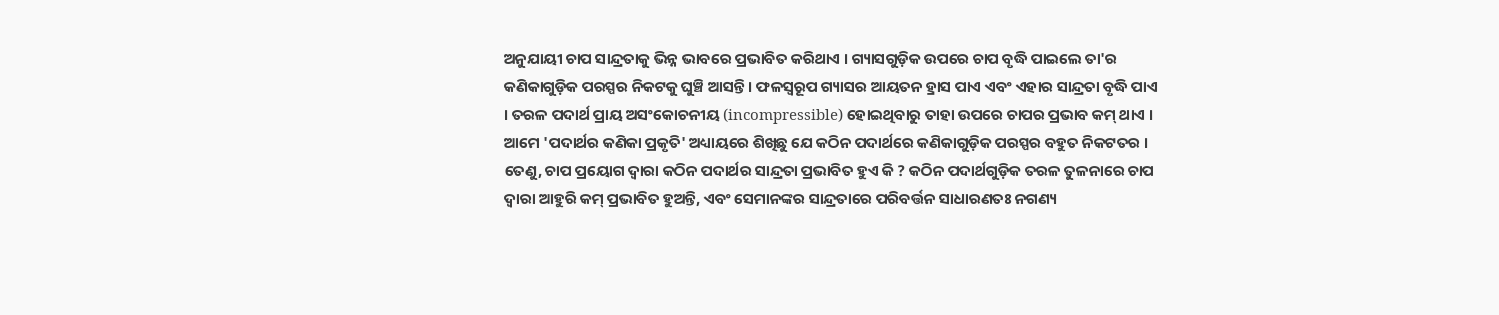ଅନୁଯାୟୀ ଚାପ ସାନ୍ଦ୍ରତାକୁ ଭିନ୍ନ ଭାବରେ ପ୍ରଭାବିତ କରିଥାଏ । ଗ୍ୟାସଗୁଡ଼ିକ ଉପରେ ଚାପ ବୃଦ୍ଧି ପାଇଲେ ତା'ର କଣିକାଗୁଡ଼ିକ ପରସ୍ପର ନିକଟକୁ ଘୁଞ୍ଚି ଆସନ୍ତି । ଫଳସ୍ୱରୂପ ଗ୍ୟାସର ଆୟତନ ହ୍ରାସ ପାଏ ଏବଂ ଏହାର ସାନ୍ଦ୍ରତା ବୃଦ୍ଧି ପାଏ । ତରଳ ପଦାର୍ଥ ପ୍ରାୟ ଅସଂକୋଚନୀୟ (incompressible) ହୋଇଥିବାରୁ ତାହା ଉପରେ ଚାପର ପ୍ରଭାବ କମ୍ ଥାଏ । ଆମେ 'ପଦାର୍ଥର କଣିକା ପ୍ରକୃତି' ଅଧ୍ୟାୟରେ ଶିଖିଛୁ ଯେ କଠିନ ପଦାର୍ଥରେ କଣିକାଗୁଡ଼ିକ ପରସ୍ପର ବହୁତ ନିକଟତର । ତେଣୁ, ଚାପ ପ୍ରୟୋଗ ଦ୍ୱାରା କଠିନ ପଦାର୍ଥର ସାନ୍ଦ୍ରତା ପ୍ରଭାବିତ ହୁଏ କି ? କଠିନ ପଦାର୍ଥଗୁଡ଼ିକ ତରଳ ତୁଳନାରେ ଚାପ ଦ୍ୱାରା ଆହୁରି କମ୍ ପ୍ରଭାବିତ ହୁଅନ୍ତି, ଏବଂ ସେମାନଙ୍କର ସାନ୍ଦ୍ରତାରେ ପରିବର୍ତ୍ତନ ସାଧାରଣତଃ ନଗଣ୍ୟ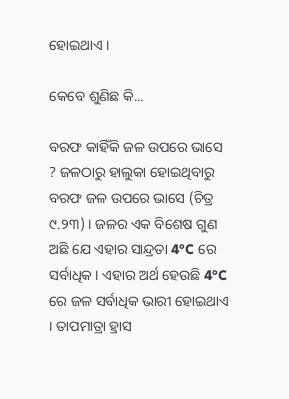ହୋଇଥାଏ ।

କେବେ ଶୁଣିଛ କି...

ବରଫ କାହିଁକି ଜଳ ଉପରେ ଭାସେ ? ଜଳଠାରୁ ହାଲୁକା ହୋଇଥିବାରୁ ବରଫ ଜଳ ଉପରେ ଭାସେ (ଚିତ୍ର ୯.୨୩) । ଜଳର ଏକ ବିଶେଷ ଗୁଣ ଅଛି ଯେ ଏହାର ସାନ୍ଦ୍ରତା 4°C ରେ ସର୍ବାଧିକ । ଏହାର ଅର୍ଥ ହେଉଛି 4°C ରେ ଜଳ ସର୍ବାଧିକ ଭାରୀ ହୋଇଥାଏ । ତାପମାତ୍ରା ହ୍ରାସ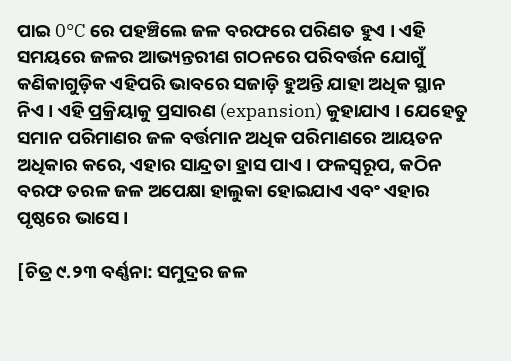ପାଇ 0°C ରେ ପହଞ୍ଚିଲେ ଜଳ ବରଫରେ ପରିଣତ ହୁଏ । ଏହି ସମୟରେ ଜଳର ଆଭ୍ୟନ୍ତରୀଣ ଗଠନରେ ପରିବର୍ତ୍ତନ ଯୋଗୁଁ କଣିକାଗୁଡ଼ିକ ଏହିପରି ଭାବରେ ସଜାଡ଼ି ହୁଅନ୍ତି ଯାହା ଅଧିକ ସ୍ଥାନ ନିଏ । ଏହି ପ୍ରକ୍ରିୟାକୁ ପ୍ରସାରଣ (expansion) କୁହାଯାଏ । ଯେହେତୁ ସମାନ ପରିମାଣର ଜଳ ବର୍ତ୍ତମାନ ଅଧିକ ପରିମାଣରେ ଆୟତନ ଅଧିକାର କରେ, ଏହାର ସାନ୍ଦ୍ରତା ହ୍ରାସ ପାଏ । ଫଳସ୍ୱରୂପ, କଠିନ ବରଫ ତରଳ ଜଳ ଅପେକ୍ଷା ହାଲୁକା ହୋଇଯାଏ ଏବଂ ଏହାର ପୃଷ୍ଠରେ ଭାସେ ।

[ଚିତ୍ର ୯.୨୩ ବର୍ଣ୍ଣନା: ସମୁଦ୍ରର ଜଳ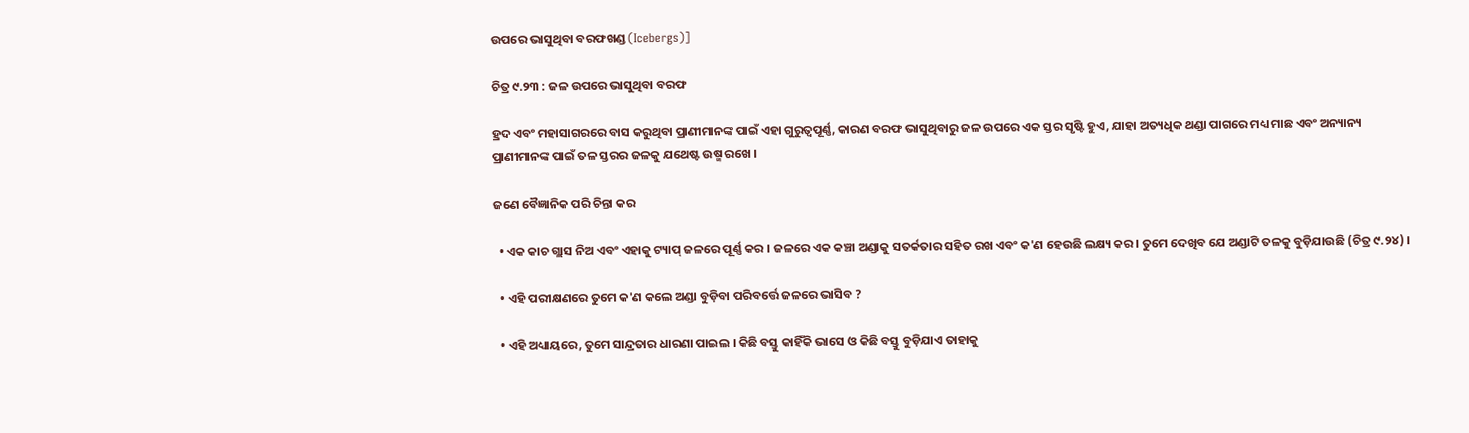ଉପରେ ଭାସୁଥିବା ବରଫଖଣ୍ଡ (Icebergs)]

ଚିତ୍ର ୯.୨୩ : ଜଳ ଉପରେ ଭାସୁଥିବା ବରଫ

ହ୍ରଦ ଏବଂ ମହାସାଗରରେ ବାସ କରୁଥିବା ପ୍ରାଣୀମାନଙ୍କ ପାଇଁ ଏହା ଗୁରୁତ୍ୱପୂର୍ଣ୍ଣ, କାରଣ ବରଫ ଭାସୁଥିବାରୁ ଜଳ ଉପରେ ଏକ ସ୍ତର ସୃଷ୍ଟି ହୁଏ, ଯାହା ଅତ୍ୟଧିକ ଥଣ୍ଡା ପାଗରେ ମଧ୍ୟ ମାଛ ଏବଂ ଅନ୍ୟାନ୍ୟ ପ୍ରାଣୀମାନଙ୍କ ପାଇଁ ତଳ ସ୍ତରର ଜଳକୁ ଯଥେଷ୍ଟ ଉଷ୍ମ ରଖେ ।

ଜଣେ ବୈଜ୍ଞାନିକ ପରି ଚିନ୍ତା କର

  • ଏକ କାଚ ଗ୍ଲାସ ନିଅ ଏବଂ ଏହାକୁ ଟ୍ୟାପ୍ ଜଳରେ ପୂର୍ଣ୍ଣ କର । ଜଳରେ ଏକ କଞ୍ଚା ଅଣ୍ଡାକୁ ସତର୍କତାର ସହିତ ରଖ ଏବଂ କ'ଣ ହେଉଛି ଲକ୍ଷ୍ୟ କର । ତୁମେ ଦେଖିବ ଯେ ଅଣ୍ଡାଟି ତଳକୁ ବୁଡ଼ିଯାଉଛି (ଚିତ୍ର ୯.୨୪) ।

  • ଏହି ପରୀକ୍ଷଣରେ ତୁମେ କ'ଣ କଲେ ଅଣ୍ଡା ବୁଡ଼ିବା ପରିବର୍ତ୍ତେ ଜଳରେ ଭାସିବ ?

  • ଏହି ଅଧ୍ୟାୟରେ, ତୁମେ ସାନ୍ଦ୍ରତାର ଧାରଣା ପାଇଲ । କିଛି ବସ୍ତୁ କାହିଁକି ଭାସେ ଓ କିଛି ବସ୍ତୁ ବୁଡ଼ିଯାଏ ତାହାକୁ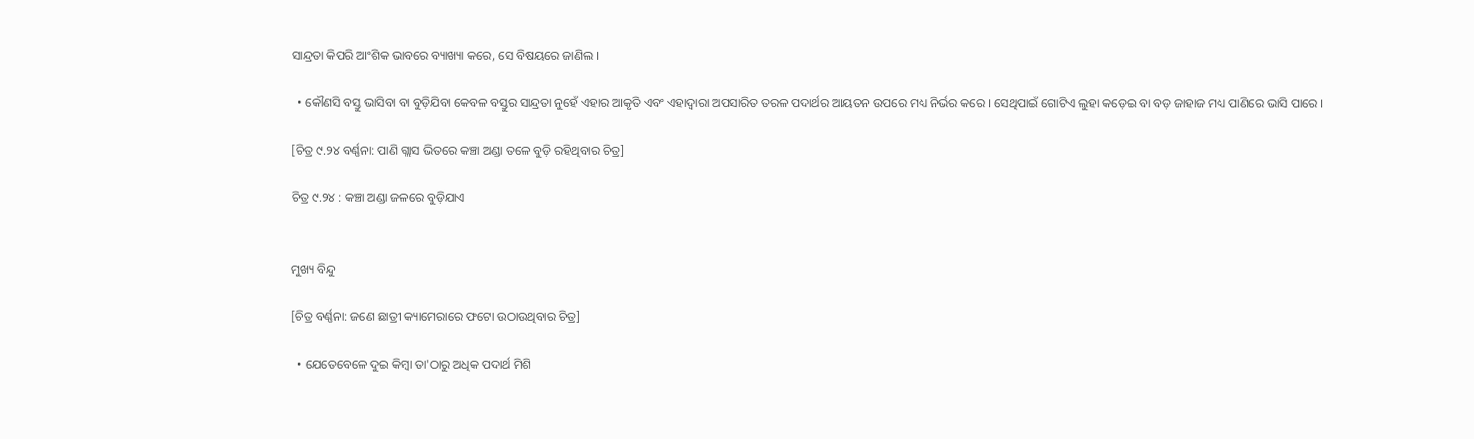ସାନ୍ଦ୍ରତା କିପରି ଆଂଶିକ ଭାବରେ ବ୍ୟାଖ୍ୟା କରେ, ସେ ବିଷୟରେ ଜାଣିଲ ।

  • କୌଣସି ବସ୍ତୁ ଭାସିବା ବା ବୁଡ଼ିଯିବା କେବଳ ବସ୍ତୁର ସାନ୍ଦ୍ରତା ନୁହେଁ ଏହାର ଆକୃତି ଏବଂ ଏହାଦ୍ୱାରା ଅପସାରିତ ତରଳ ପଦାର୍ଥର ଆୟତନ ଉପରେ ମଧ୍ୟ ନିର୍ଭର କରେ । ସେଥିପାଇଁ ଗୋଟିଏ ଲୁହା କଡ଼େଇ ବା ବଡ଼ ଜାହାଜ ମଧ୍ୟ ପାଣିରେ ଭାସି ପାରେ ।

[ଚିତ୍ର ୯.୨୪ ବର୍ଣ୍ଣନା: ପାଣି ଗ୍ଲାସ ଭିତରେ କଞ୍ଚା ଅଣ୍ଡା ତଳେ ବୁଡ଼ି ରହିଥିବାର ଚିତ୍ର]

ଚିତ୍ର ୯.୨୪ : କଞ୍ଚା ଅଣ୍ଡା ଜଳରେ ବୁଡ଼ିଯାଏ


ମୁଖ୍ୟ ବିନ୍ଦୁ

[ଚିତ୍ର ବର୍ଣ୍ଣନା: ଜଣେ ଛାତ୍ରୀ କ୍ୟାମେରାରେ ଫଟୋ ଉଠାଉଥିବାର ଚିତ୍ର]

  • ଯେତେବେଳେ ଦୁଇ କିମ୍ବା ତା'ଠାରୁ ଅଧିକ ପଦାର୍ଥ ମିଶି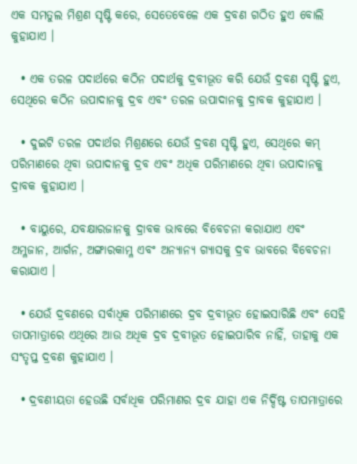ଏକ ସମତୁଲ ମିଶ୍ରଣ ସୃଷ୍ଟି କରେ, ସେତେବେଳେ ଏକ ଦ୍ରବଣ ଗଠିତ ହୁଏ ବୋଲି କୁହାଯାଏ ।

  • ଏକ ତରଳ ପଦାର୍ଥରେ କଠିନ ପଦାର୍ଥକୁ ଦ୍ରବୀଭୂତ କରି ଯେଉଁ ଦ୍ରବଣ ସୃଷ୍ଟି ହୁଏ, ସେଥିରେ କଠିନ ଉପାଦାନକୁ ଦ୍ରବ ଏବଂ ତରଳ ଉପାଦାନକୁ ଦ୍ରାବକ କୁହାଯାଏ ।

  • ଦୁଇଟି ତରଳ ପଦାର୍ଥର ମିଶ୍ରଣରେ ଯେଉଁ ଦ୍ରବଣ ସୃଷ୍ଟି ହୁଏ, ସେଥିରେ କମ୍ ପରିମାଣରେ ଥିବା ଉପାଦାନକୁ ଦ୍ରବ ଏବଂ ଅଧିକ ପରିମାଣରେ ଥିବା ଉପାଦାନକୁ ଦ୍ରାବକ କୁହାଯାଏ ।

  • ବାୟୁରେ, ଯବକ୍ଷାରଜାନକୁ ଦ୍ରାବକ ଭାବରେ ବିବେଚନା କରାଯାଏ ଏବଂ ଅମ୍ଳଜାନ, ଆର୍ଗନ, ଅଙ୍ଗାରକାମ୍ଳ ଏବଂ ଅନ୍ୟାନ୍ୟ ଗ୍ୟାସକୁ ଦ୍ରବ ଭାବରେ ବିବେଚନା କରାଯାଏ ।

  • ଯେଉଁ ଦ୍ରବଣରେ ସର୍ବାଧିକ ପରିମାଣରେ ଦ୍ରବ ଦ୍ରବୀଭୂତ ହୋଇସାରିଛି ଏବଂ ସେହି ତାପମାତ୍ରାରେ ଏଥିରେ ଆଉ ଅଧିକ ଦ୍ରବ ଦ୍ରବୀଭୂତ ହୋଇପାରିବ ନାହିଁ, ତାହାକୁ ଏକ ସଂତୃପ୍ତ ଦ୍ରବଣ କୁହାଯାଏ ।

  • ଦ୍ରବଣୀୟତା ହେଉଛି ସର୍ବାଧିକ ପରିମାଣର ଦ୍ରବ ଯାହା ଏକ ନିର୍ଦ୍ଦିଷ୍ଟ ତାପମାତ୍ରାରେ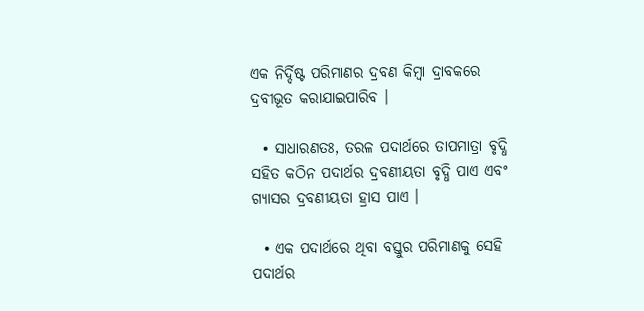ଏକ ନିର୍ଦ୍ଦିଷ୍ଟ ପରିମାଣର ଦ୍ରବଣ କିମ୍ବା ଦ୍ରାବକରେ ଦ୍ରବୀଭୂତ କରାଯାଇପାରିବ ।

  • ସାଧାରଣତଃ, ତରଳ ପଦାର୍ଥରେ ତାପମାତ୍ରା ବୃଦ୍ଧି ସହିତ କଠିନ ପଦାର୍ଥର ଦ୍ରବଣୀୟତା ବୃଦ୍ଧି ପାଏ ଏବଂ ଗ୍ୟାସର ଦ୍ରବଣୀୟତା ହ୍ରାସ ପାଏ ।

  • ଏକ ପଦାର୍ଥରେ ଥିବା ବସ୍ତୁର ପରିମାଣକୁ ସେହି ପଦାର୍ଥର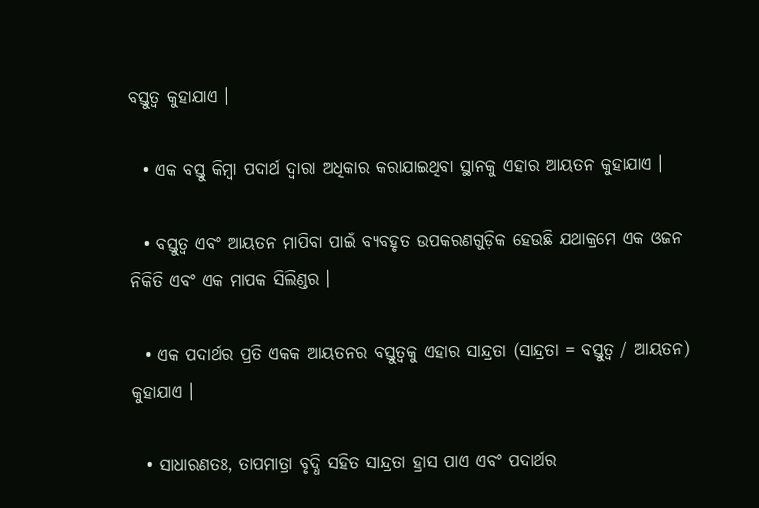ବସ୍ତୁତ୍ୱ କୁହାଯାଏ ।

  • ଏକ ବସ୍ତୁ କିମ୍ବା ପଦାର୍ଥ ଦ୍ୱାରା ଅଧିକାର କରାଯାଇଥିବା ସ୍ଥାନକୁ ଏହାର ଆୟତନ କୁହାଯାଏ ।

  • ବସ୍ତୁତ୍ୱ ଏବଂ ଆୟତନ ମାପିବା ପାଇଁ ବ୍ୟବହୃତ ଉପକରଣଗୁଡ଼ିକ ହେଉଛି ଯଥାକ୍ରମେ ଏକ ଓଜନ ନିକିତି ଏବଂ ଏକ ମାପକ ସିଲିଣ୍ଡର ।

  • ଏକ ପଦାର୍ଥର ପ୍ରତି ଏକକ ଆୟତନର ବସ୍ତୁତ୍ୱକୁ ଏହାର ସାନ୍ଦ୍ରତା (ସାନ୍ଦ୍ରତା = ବସ୍ତୁତ୍ୱ / ଆୟତନ) କୁହାଯାଏ ।

  • ସାଧାରଣତଃ, ତାପମାତ୍ରା ବୃଦ୍ଧି ସହିତ ସାନ୍ଦ୍ରତା ହ୍ରାସ ପାଏ ଏବଂ ପଦାର୍ଥର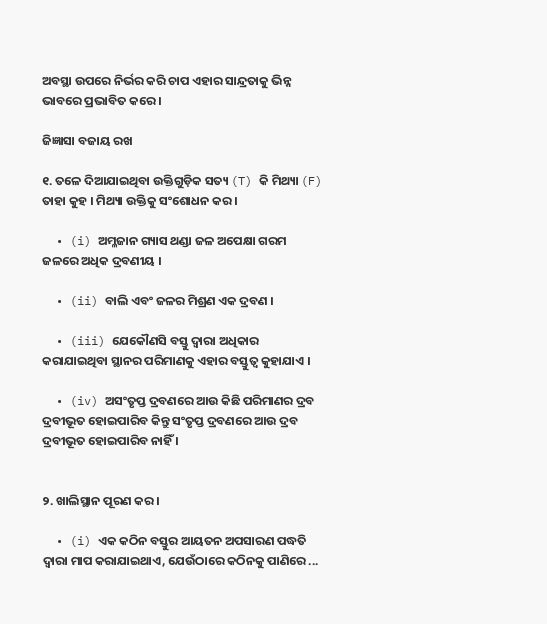ଅବସ୍ଥା ଉପରେ ନିର୍ଭର କରି ଚାପ ଏହାର ସାନ୍ଦ୍ରତାକୁ ଭିନ୍ନ ଭାବରେ ପ୍ରଭାବିତ କରେ ।

ଜିଜ୍ଞାସା ବଜାୟ ରଖ

୧. ତଳେ ଦିଆଯାଇଥିବା ଉକ୍ତିଗୁଡ଼ିକ ସତ୍ୟ (T) କି ମିଥ୍ୟା (F) ତାହା କୁହ । ମିଥ୍ୟା ଉକ୍ତିକୁ ସଂଶୋଧନ କର ।

  • (i) ଅମ୍ଳଜାନ ଗ୍ୟାସ ଥଣ୍ଡା ଜଳ ଅପେକ୍ଷା ଗରମ ଜଳରେ ଅଧିକ ଦ୍ରବଣୀୟ ।

  • (ii) ବାଲି ଏବଂ ଜଳର ମିଶ୍ରଣ ଏକ ଦ୍ରବଣ ।

  • (iii) ଯେକୌଣସି ବସ୍ତୁ ଦ୍ୱାରା ଅଧିକାର କରାଯାଇଥିବା ସ୍ଥାନର ପରିମାଣକୁ ଏହାର ବସ୍ତୁତ୍ୱ କୁହାଯାଏ ।

  • (iv) ଅସଂତୃପ୍ତ ଦ୍ରବଣରେ ଆଉ କିଛି ପରିମାଣର ଦ୍ରବ ଦ୍ରବୀଭୂତ ହୋଇପାରିବ କିନ୍ତୁ ସଂତୃପ୍ତ ଦ୍ରବଣରେ ଆଉ ଦ୍ରବ ଦ୍ରବୀଭୂତ ହୋଇପାରିବ ନାହିଁ ।


୨. ଖାଲିସ୍ଥାନ ପୂରଣ କର ।

  • (i) ଏକ କଠିନ ବସ୍ତୁର ଆୟତନ ଅପସାରଣ ପଦ୍ଧତି ଦ୍ୱାରା ମାପ କରାଯାଇଥାଏ, ଯେଉଁଠାରେ କଠିନକୁ ପାଣିରେ ...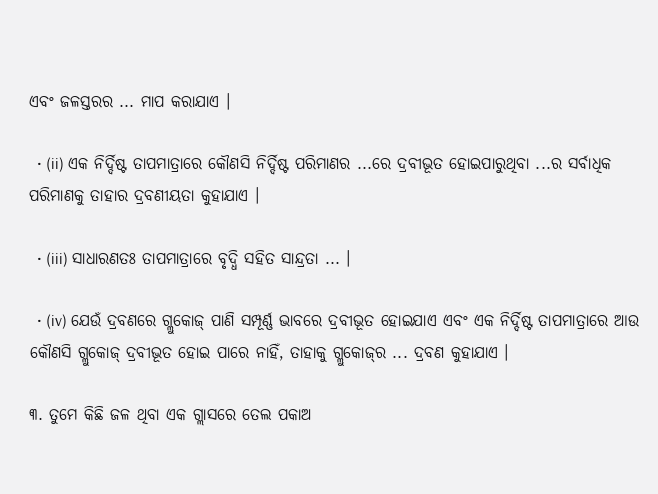ଏବଂ ଜଳସ୍ତରର ... ମାପ କରାଯାଏ ।

  • (ii) ଏକ ନିର୍ଦ୍ଦିଷ୍ଟ ତାପମାତ୍ରାରେ କୌଣସି ନିର୍ଦ୍ଦିଷ୍ଟ ପରିମାଣର ...ରେ ଦ୍ରବୀଭୂତ ହୋଇପାରୁଥିବା ...ର ସର୍ବାଧିକ ପରିମାଣକୁ ତାହାର ଦ୍ରବଣୀୟତା କୁହାଯାଏ ।

  • (iii) ସାଧାରଣତଃ ତାପମାତ୍ରାରେ ବୃଦ୍ଧି ସହିତ ସାନ୍ଦ୍ରତା ... ।

  • (iv) ଯେଉଁ ଦ୍ରବଣରେ ଗ୍ଲୁକୋଜ୍ ପାଣି ସମ୍ପୂର୍ଣ୍ଣ ଭାବରେ ଦ୍ରବୀଭୂତ ହୋଇଯାଏ ଏବଂ ଏକ ନିର୍ଦ୍ଦିଷ୍ଟ ତାପମାତ୍ରାରେ ଆଉ କୌଣସି ଗ୍ଲୁକୋଜ୍ ଦ୍ରବୀଭୂତ ହୋଇ ପାରେ ନାହିଁ, ତାହାକୁ ଗ୍ଲୁକୋଜ୍‌ର ... ଦ୍ରବଣ କୁହାଯାଏ ।

୩. ତୁମେ କିଛି ଜଳ ଥିବା ଏକ ଗ୍ଲାସରେ ତେଲ ପକାଅ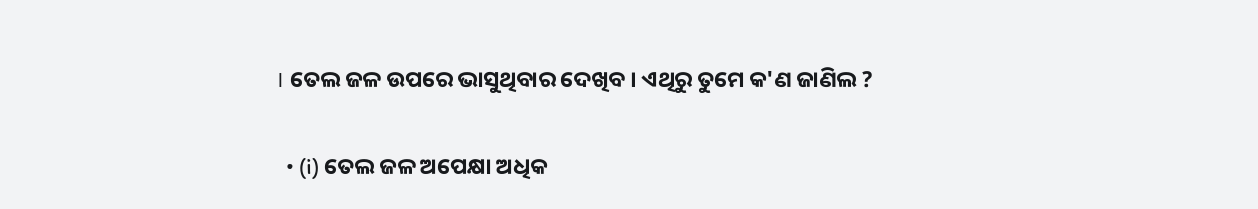। ତେଲ ଜଳ ଉପରେ ଭାସୁଥିବାର ଦେଖିବ । ଏଥିରୁ ତୁମେ କ'ଣ ଜାଣିଲ ?

  • (i) ତେଲ ଜଳ ଅପେକ୍ଷା ଅଧିକ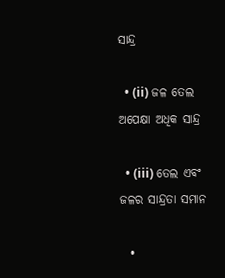ସାନ୍ଦ୍ର

  • (ii) ଜଳ ତେଲ ଅପେକ୍ଷା ଅଧିକ ସାନ୍ଦ୍ର

  • (iii) ତେଲ ଏବଂ ଜଳର ସାନ୍ଦ୍ରତା ସମାନ

  •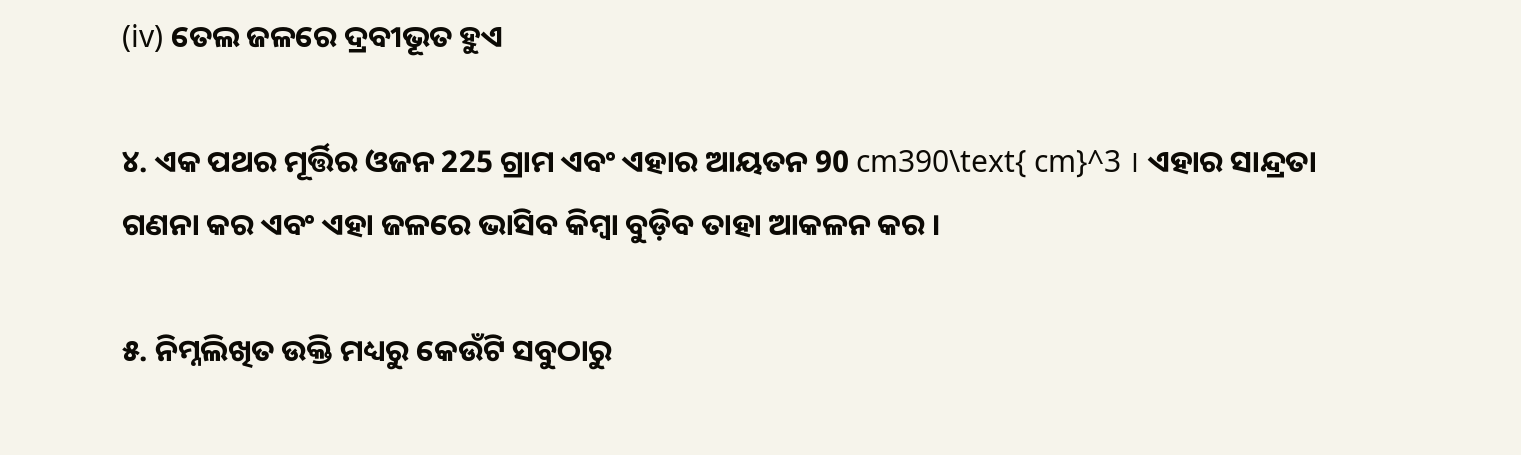(iv) ତେଲ ଜଳରେ ଦ୍ରବୀଭୂତ ହୁଏ

୪. ଏକ ପଥର ମୂର୍ତ୍ତିର ଓଜନ 225 ଗ୍ରାମ ଏବଂ ଏହାର ଆୟତନ 90 cm390\text{ cm}^3 । ଏହାର ସାନ୍ଦ୍ରତା ଗଣନା କର ଏବଂ ଏହା ଜଳରେ ଭାସିବ କିମ୍ବା ବୁଡ଼ିବ ତାହା ଆକଳନ କର ।

୫. ନିମ୍ନଲିଖିତ ଉକ୍ତି ମଧ୍ୟରୁ କେଉଁଟି ସବୁଠାରୁ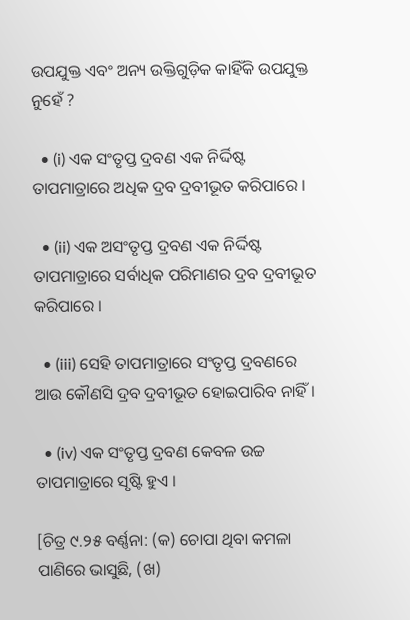ଉପଯୁକ୍ତ ଏବଂ ଅନ୍ୟ ଉକ୍ତିଗୁଡ଼ିକ କାହିଁକି ଉପଯୁକ୍ତ ନୁହେଁ ?

  • (i) ଏକ ସଂତୃପ୍ତ ଦ୍ରବଣ ଏକ ନିର୍ଦ୍ଦିଷ୍ଟ ତାପମାତ୍ରାରେ ଅଧିକ ଦ୍ରବ ଦ୍ରବୀଭୂତ କରିପାରେ ।

  • (ii) ଏକ ଅସଂତୃପ୍ତ ଦ୍ରବଣ ଏକ ନିର୍ଦ୍ଦିଷ୍ଟ ତାପମାତ୍ରାରେ ସର୍ବାଧିକ ପରିମାଣର ଦ୍ରବ ଦ୍ରବୀଭୂତ କରିପାରେ ।

  • (iii) ସେହି ତାପମାତ୍ରାରେ ସଂତୃପ୍ତ ଦ୍ରବଣରେ ଆଉ କୌଣସି ଦ୍ରବ ଦ୍ରବୀଭୂତ ହୋଇପାରିବ ନାହିଁ ।

  • (iv) ଏକ ସଂତୃପ୍ତ ଦ୍ରବଣ କେବଳ ଉଚ୍ଚ ତାପମାତ୍ରାରେ ସୃଷ୍ଟି ହୁଏ ।

[ଚିତ୍ର ୯.୨୫ ବର୍ଣ୍ଣନା: (କ) ଚୋପା ଥିବା କମଳା ପାଣିରେ ଭାସୁଛି, (ଖ)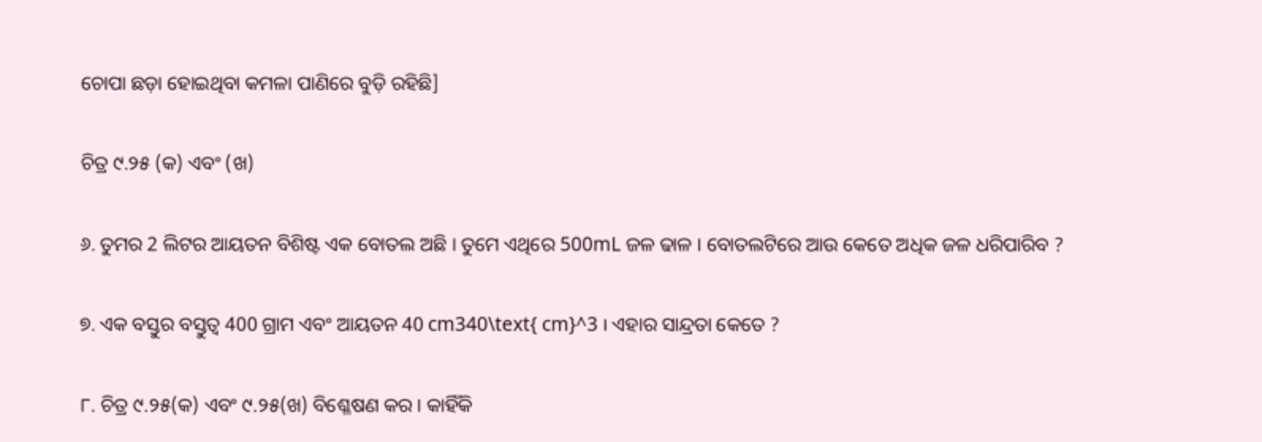ଚୋପା ଛଡ଼ା ହୋଇଥିବା କମଳା ପାଣିରେ ବୁଡ଼ି ରହିଛି]

ଚିତ୍ର ୯.୨୫ (କ) ଏବଂ (ଖ)

୬. ତୁମର 2 ଲିଟର ଆୟତନ ବିଶିଷ୍ଟ ଏକ ବୋତଲ ଅଛି । ତୁମେ ଏଥିରେ 500mL ଜଳ ଢାଳ । ବୋତଲଟିରେ ଆଉ କେତେ ଅଧିକ ଜଳ ଧରିପାରିବ ?

୭. ଏକ ବସ୍ତୁର ବସ୍ତୁତ୍ୱ 400 ଗ୍ରାମ ଏବଂ ଆୟତନ 40 cm340\text{ cm}^3 । ଏହାର ସାନ୍ଦ୍ରତା କେତେ ?

୮. ଚିତ୍ର ୯.୨୫(କ) ଏବଂ ୯.୨୫(ଖ) ବିଶ୍ଳେଷଣ କର । କାହିଁକି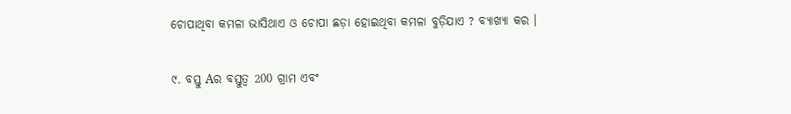ଚୋପାଥିବା କମଳା ଭାସିଥାଏ ଓ ଚୋପା ଛଡ଼ା ହୋଇଥିବା କମଳା ବୁଡ଼ିଯାଏ ? ବ୍ୟାଖ୍ୟା କର ।

୯. ବସ୍ତୁ Aର ବସ୍ତୁତ୍ୱ 200 ଗ୍ରାମ ଏବଂ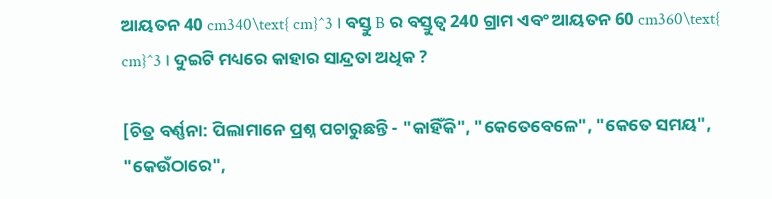ଆୟତନ 40 cm340\text{ cm}^3 । ବସ୍ତୁ B ର ବସ୍ତୁତ୍ୱ 240 ଗ୍ରାମ ଏବଂ ଆୟତନ 60 cm360\text{ cm}^3 । ଦୁଇଟି ମଧ୍ୟରେ କାହାର ସାନ୍ଦ୍ରତା ଅଧିକ ?

[ଚିତ୍ର ବର୍ଣ୍ଣନା: ପିଲାମାନେ ପ୍ରଶ୍ନ ପଚାରୁଛନ୍ତି - "କାହିଁକି", "କେତେବେଳେ", "କେତେ ସମୟ", "କେଉଁଠାରେ",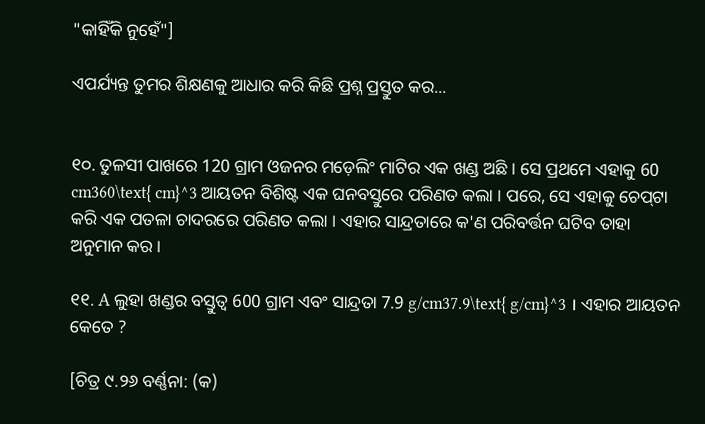"କାହିଁକି ନୁହେଁ"]

ଏପର୍ଯ୍ୟନ୍ତ ତୁମର ଶିକ୍ଷଣକୁ ଆଧାର କରି କିଛି ପ୍ରଶ୍ନ ପ୍ରସ୍ତୁତ କର...


୧୦. ତୁଳସୀ ପାଖରେ 120 ଗ୍ରାମ ଓଜନର ମଡ଼େଲିଂ ମାଟିର ଏକ ଖଣ୍ଡ ଅଛି । ସେ ପ୍ରଥମେ ଏହାକୁ 60 cm360\text{ cm}^3 ଆୟତନ ବିଶିଷ୍ଟ ଏକ ଘନବସ୍ତୁରେ ପରିଣତ କଲା । ପରେ, ସେ ଏହାକୁ ଚେପ୍‌ଟା କରି ଏକ ପତଳା ଚାଦରରେ ପରିଣତ କଲା । ଏହାର ସାନ୍ଦ୍ରତାରେ କ'ଣ ପରିବର୍ତ୍ତନ ଘଟିବ ତାହା ଅନୁମାନ କର ।

୧୧. A ଲୁହା ଖଣ୍ଡର ବସ୍ତୁତ୍ୱ 600 ଗ୍ରାମ ଏବଂ ସାନ୍ଦ୍ରତା 7.9 g/cm37.9\text{ g/cm}^3 । ଏହାର ଆୟତନ କେତେ ?

[ଚିତ୍ର ୯.୨୬ ବର୍ଣ୍ଣନା: (କ)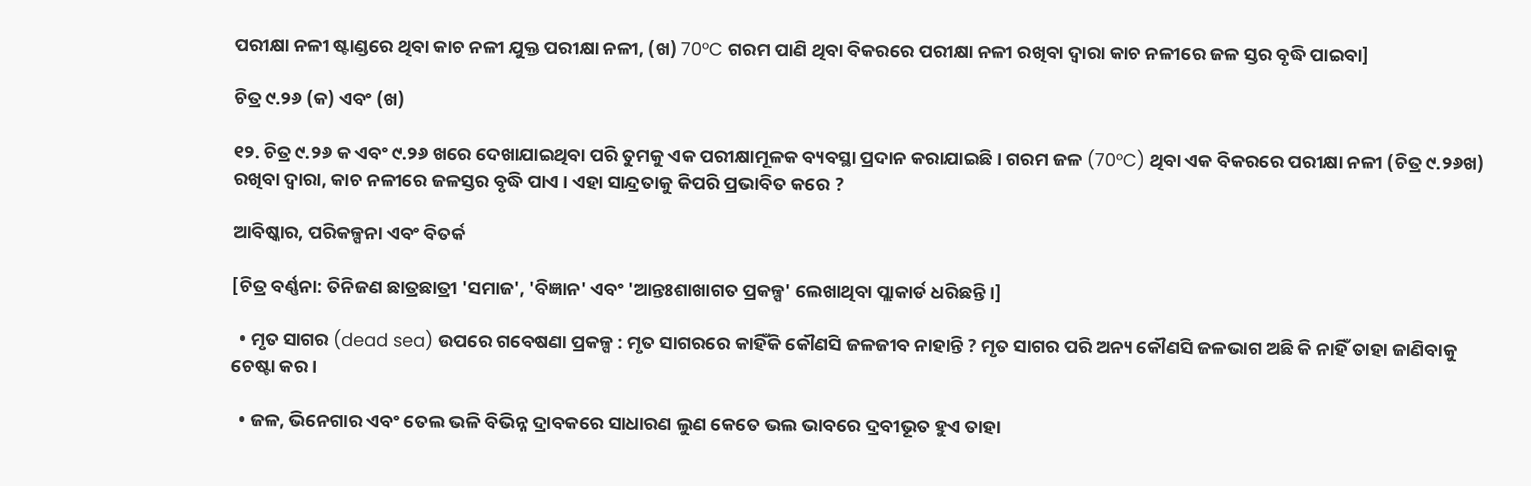ପରୀକ୍ଷା ନଳୀ ଷ୍ଟାଣ୍ଡରେ ଥିବା କାଚ ନଳୀ ଯୁକ୍ତ ପରୀକ୍ଷା ନଳୀ, (ଖ) 70°C ଗରମ ପାଣି ଥିବା ବିକରରେ ପରୀକ୍ଷା ନଳୀ ରଖିବା ଦ୍ୱାରା କାଚ ନଳୀରେ ଜଳ ସ୍ତର ବୃଦ୍ଧି ପାଇବା]

ଚିତ୍ର ୯.୨୬ (କ) ଏବଂ (ଖ)

୧୨. ଚିତ୍ର ୯.୨୬ କ ଏବଂ ୯.୨୬ ଖରେ ଦେଖାଯାଇଥିବା ପରି ତୁମକୁ ଏକ ପରୀକ୍ଷାମୂଳକ ବ୍ୟବସ୍ଥା ପ୍ରଦାନ କରାଯାଇଛି । ଗରମ ଜଳ (70°C) ଥିବା ଏକ ବିକରରେ ପରୀକ୍ଷା ନଳୀ (ଚିତ୍ର ୯.୨୬ଖ) ରଖିବା ଦ୍ୱାରା, କାଚ ନଳୀରେ ଜଳସ୍ତର ବୃଦ୍ଧି ପାଏ । ଏହା ସାନ୍ଦ୍ରତାକୁ କିପରି ପ୍ରଭାବିତ କରେ ?

ଆବିଷ୍କାର, ପରିକଳ୍ପନା ଏବଂ ବିତର୍କ

[ଚିତ୍ର ବର୍ଣ୍ଣନା: ତିନିଜଣ ଛାତ୍ରଛାତ୍ରୀ 'ସମାଜ', 'ବିଜ୍ଞାନ' ଏବଂ 'ଆନ୍ତଃଶାଖାଗତ ପ୍ରକଳ୍ପ' ଲେଖାଥିବା ପ୍ଲାକାର୍ଡ ଧରିଛନ୍ତି।]

  • ମୃତ ସାଗର (dead sea) ଉପରେ ଗବେଷଣା ପ୍ରକଳ୍ପ : ମୃତ ସାଗରରେ କାହିଁକି କୌଣସି ଜଳଜୀବ ନାହାନ୍ତି ? ମୃତ ସାଗର ପରି ଅନ୍ୟ କୌଣସି ଜଳଭାଗ ଅଛି କି ନାହିଁ ତାହା ଜାଣିବାକୁ ଚେଷ୍ଟା କର ।

  • ଜଳ, ଭିନେଗାର ଏବଂ ତେଲ ଭଳି ବିଭିନ୍ନ ଦ୍ରାବକରେ ସାଧାରଣ ଲୁଣ କେତେ ଭଲ ଭାବରେ ଦ୍ରବୀଭୂତ ହୁଏ ତାହା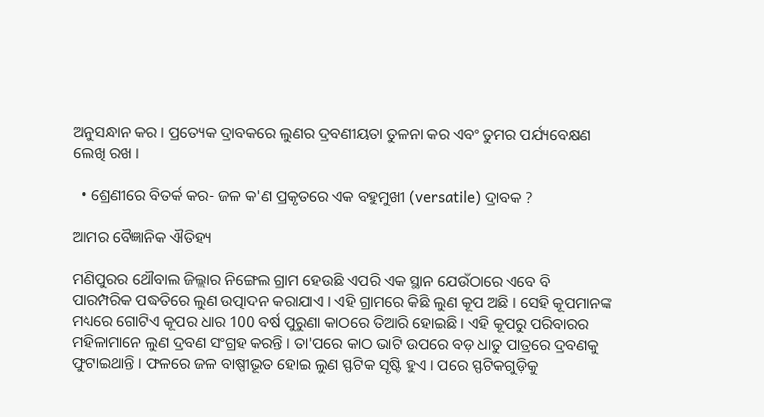ଅନୁସନ୍ଧାନ କର । ପ୍ରତ୍ୟେକ ଦ୍ରାବକରେ ଲୁଣର ଦ୍ରବଣୀୟତା ତୁଳନା କର ଏବଂ ତୁମର ପର୍ଯ୍ୟବେକ୍ଷଣ ଲେଖି ରଖ ।

  • ଶ୍ରେଣୀରେ ବିତର୍କ କର- ଜଳ କ'ଣ ପ୍ରକୃତରେ ଏକ ବହୁମୁଖୀ (versatile) ଦ୍ରାବକ ?

ଆମର ବୈଜ୍ଞାନିକ ଐତିହ୍ୟ

ମଣିପୁରର ଥୌବାଲ ଜିଲ୍ଲାର ନିଙ୍ଗେଲ ଗ୍ରାମ ହେଉଛି ଏପରି ଏକ ସ୍ଥାନ ଯେଉଁଠାରେ ଏବେ ବି ପାରମ୍ପରିକ ପଦ୍ଧତିରେ ଲୁଣ ଉତ୍ପାଦନ କରାଯାଏ । ଏହି ଗ୍ରାମରେ କିଛି ଲୁଣ କୂପ ଅଛି । ସେହି କୂପମାନଙ୍କ ମଧ୍ୟରେ ଗୋଟିଏ କୂପର ଧାର 100 ବର୍ଷ ପୁରୁଣା କାଠରେ ତିଆରି ହୋଇଛି । ଏହି କୂପରୁ ପରିବାରର ମହିଳାମାନେ ଲୁଣ ଦ୍ରବଣ ସଂଗ୍ରହ କରନ୍ତି । ତା'ପରେ କାଠ ଭାଟି ଉପରେ ବଡ଼ ଧାତୁ ପାତ୍ରରେ ଦ୍ରବଣକୁ ଫୁଟାଇଥାନ୍ତି । ଫଳରେ ଜଳ ବାଷ୍ପୀଭୂତ ହୋଇ ଲୁଣ ସ୍ଫଟିକ ସୃଷ୍ଟି ହୁଏ । ପରେ ସ୍ଫଟିକଗୁଡ଼ିକୁ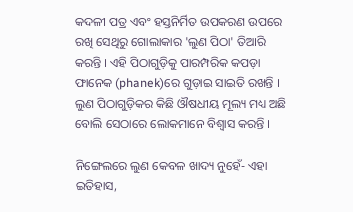କଦଳୀ ପତ୍ର ଏବଂ ହସ୍ତନିର୍ମିତ ଉପକରଣ ଉପରେ ରଖି ସେଥିରୁ ଗୋଲାକାର 'ଲୁଣ ପିଠା' ତିଆରି କରନ୍ତି । ଏହି ପିଠାଗୁଡ଼ିକୁ ପାରମ୍ପରିକ କପଡ଼ା ଫାନେକ (phanek)ରେ ଗୁଡ଼ାଇ ସାଇତି ରଖନ୍ତି । ଲୁଣ ପିଠାଗୁଡ଼ିକର କିଛି ଔଷଧୀୟ ମୂଲ୍ୟ ମଧ୍ୟ ଅଛି ବୋଲି ସେଠାରେ ଲୋକମାନେ ବିଶ୍ୱାସ କରନ୍ତି ।

ନିଙ୍ଗେଲରେ ଲୁଣ କେବଳ ଖାଦ୍ୟ ନୁହେଁ- ଏହା ଇତିହାସ,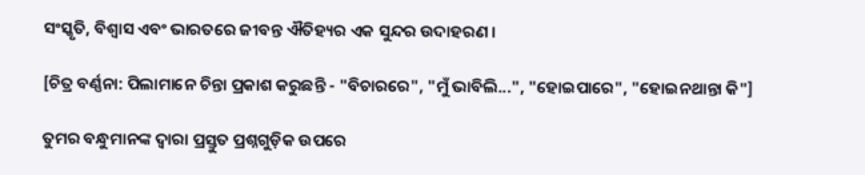ସଂସ୍କୃତି, ବିଶ୍ୱାସ ଏବଂ ଭାରତରେ ଜୀବନ୍ତ ଐତିହ୍ୟର ଏକ ସୁନ୍ଦର ଉଦାହରଣ ।

[ଚିତ୍ର ବର୍ଣ୍ଣନା: ପିଲାମାନେ ଚିନ୍ତା ପ୍ରକାଶ କରୁଛନ୍ତି - "ବିଚାରରେ", "ମୁଁ ଭାବିଲି...", "ହୋଇପାରେ", "ହୋଇନଥାନ୍ତା କି"]

ତୁମର ବନ୍ଧୁମାନଙ୍କ ଦ୍ୱାରା ପ୍ରସ୍ତୁତ ପ୍ରଶ୍ନଗୁଡ଼ିକ ଉପରେ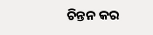ଚିନ୍ତନ କର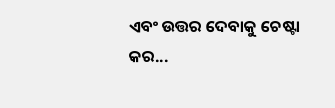ଏବଂ ଉତ୍ତର ଦେବାକୁ ଚେଷ୍ଟା କର...